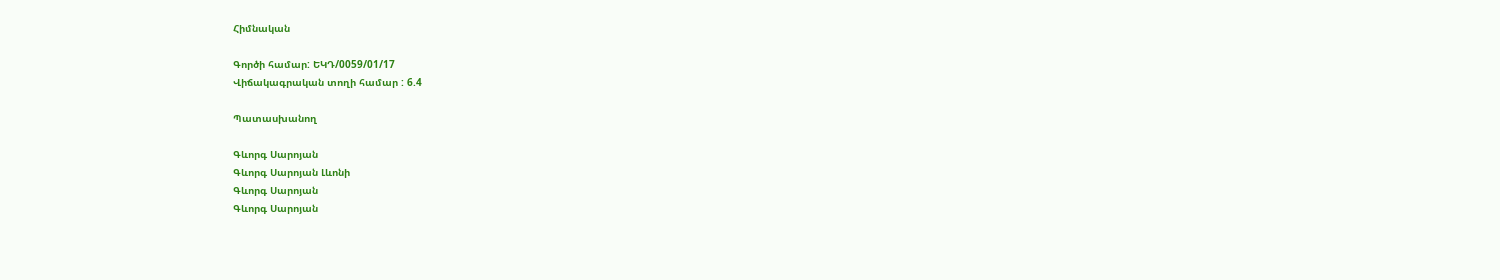Հիմնական

Գործի համար: ԵԿԴ/0059/01/17
Վիճակագրական տողի համար : 6.4

Պատասխանող

Գևորգ Սարոյան
Գևորգ Սարոյան Լևոնի
Գևորգ Սարոյան
Գևորգ Սարոյան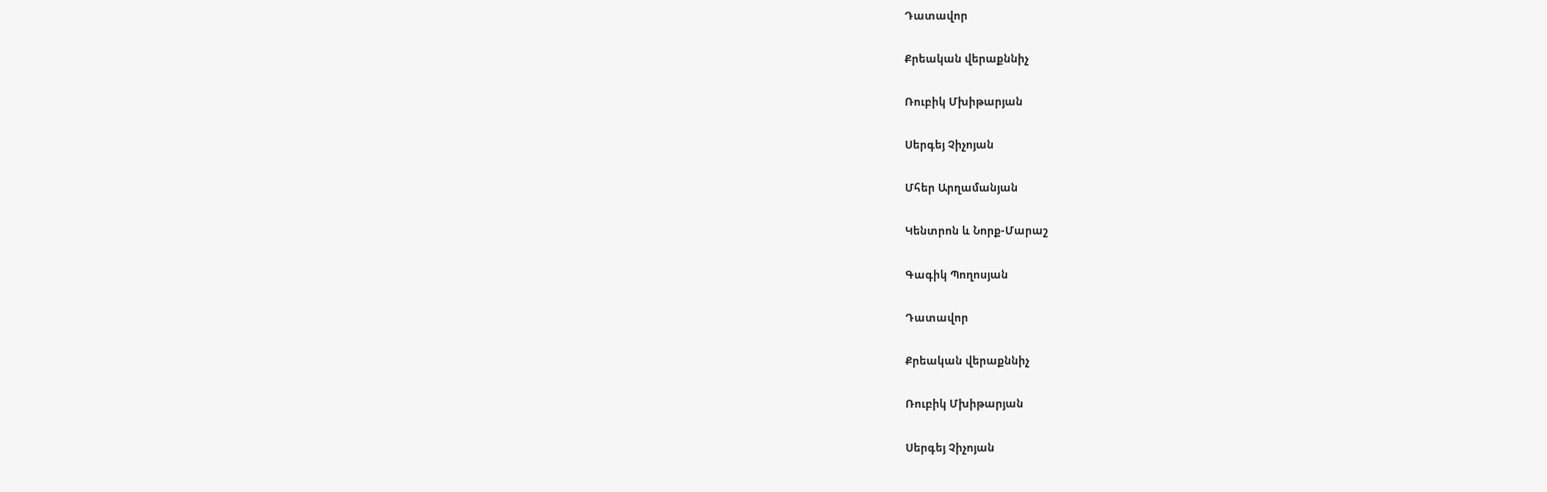Դատավոր

Քրեական վերաքննիչ

Ռուբիկ Մխիթարյան

Սերգեյ Չիչոյան

Մհեր Արղամանյան

Կենտրոն և Նորք-Մարաշ

Գագիկ Պողոսյան

Դատավոր

Քրեական վերաքննիչ

Ռուբիկ Մխիթարյան

Սերգեյ Չիչոյան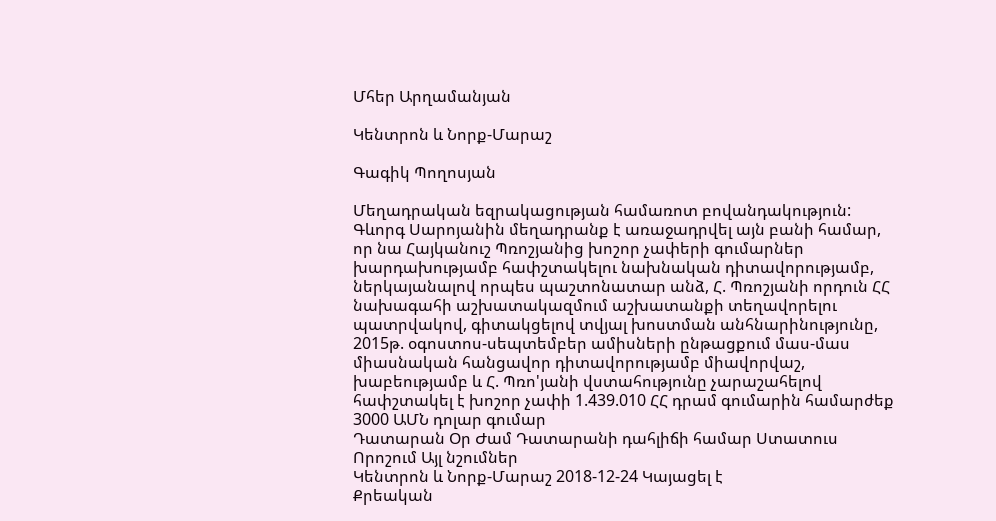Մհեր Արղամանյան

Կենտրոն և Նորք-Մարաշ

Գագիկ Պողոսյան

Մեղադրական եզրակացության համառոտ բովանդակություն: Գևորգ Սարոյանին մեղադրանք է առաջադրվել այն բանի համար, որ նա Հայկանուշ Պռոշյանից խոշոր չափերի գումարներ խարդախությամբ հափշտակելու նախնական դիտավորությամբ, ներկայանալով որպես պաշտոնատար անձ, Հ. Պռոշյանի որդուն ՀՀ նախագահի աշխատակազմում աշխատանքի տեղավորելու պատրվակով, գիտակցելով տվյալ խոստման անհնարինությունը, 2015թ. օգոստոս-սեպտեմբեր ամիսների ընթացքում մաս-մաս միասնական հանցավոր դիտավորությամբ միավորվաշ, խաբեությամբ և Հ. Պռո'յանի վստահությունը չարաշահելով հափշտակել է խոշոր չափի 1.439.010 ՀՀ դրամ գումարին համարժեք 3000 ԱՄՆ դոլար գումար
Դատարան Օր Ժամ Դատարանի դահլիճի համար Ստատուս Որոշում Այլ նշումներ
Կենտրոն և Նորք-Մարաշ 2018-12-24 Կայացել է
Քրեական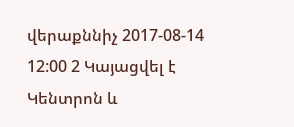վերաքննիչ 2017-08-14 12:00 2 Կայացվել է
Կենտրոն և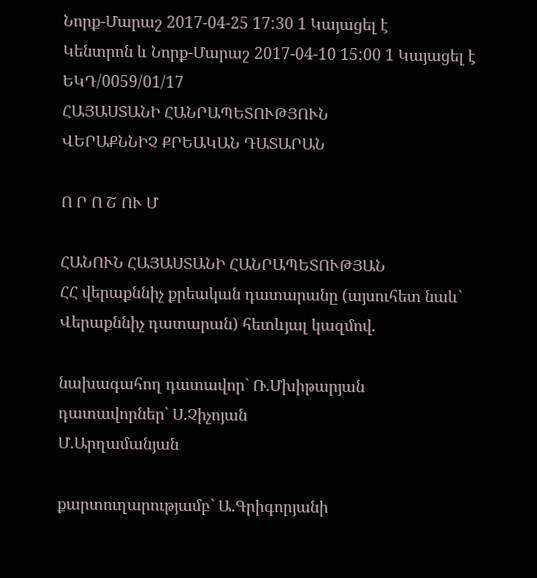Նորք-Մարաշ 2017-04-25 17:30 1 Կայացել է
Կենտրոն և Նորք-Մարաշ 2017-04-10 15:00 1 Կայացել է
ԵԿԴ/0059/01/17
ՀԱՅԱՍՏԱՆԻ ՀԱՆՐԱՊԵՏՈՒԹՅՈՒՆ
ՎԵՐԱՔՆՆԻՉ ՔՐԵԱԿԱՆ ԴԱՏԱՐԱՆ

Ո Ր Ո Շ ՈՒ Մ

ՀԱՆՈՒՆ ՀԱՅԱՍՏԱՆԻ ՀԱՆՐԱՊԵՏՈՒԹՅԱՆ
ՀՀ վերաքննիչ քրեական դատարանը (այսուհետ նաև` Վերաքննիչ դատարան) հետևյալ կազմով.

նախագահող դատավոր` Ռ.Մխիթարյան
դատավորներ` Ս.Չիչոյան
Մ.Արղամանյան

քարտուղարությամբ` Ա.Գրիգորյանի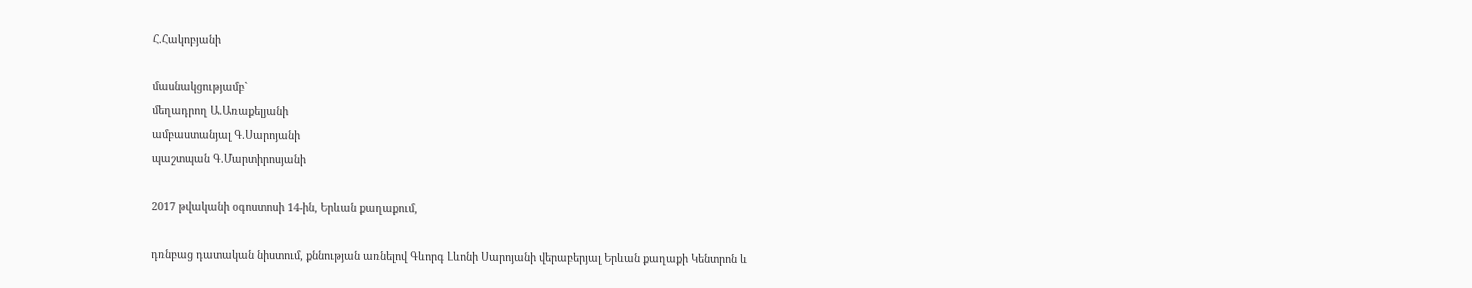Հ.Հակոբյանի

մասնակցությամբ`
մեղադրող Ա.Առաքելյանի
ամբաստանյալ Գ.Սարոյանի
պաշտպան Գ.Մարտիրոսյանի

2017 թվականի օգոստոսի 14-ին, Երևան քաղաքում,

դռնբաց դատական նիստում, քննության առնելով Գևորգ Լևոնի Սարոյանի վերաբերյալ Երևան քաղաքի Կենտրոն և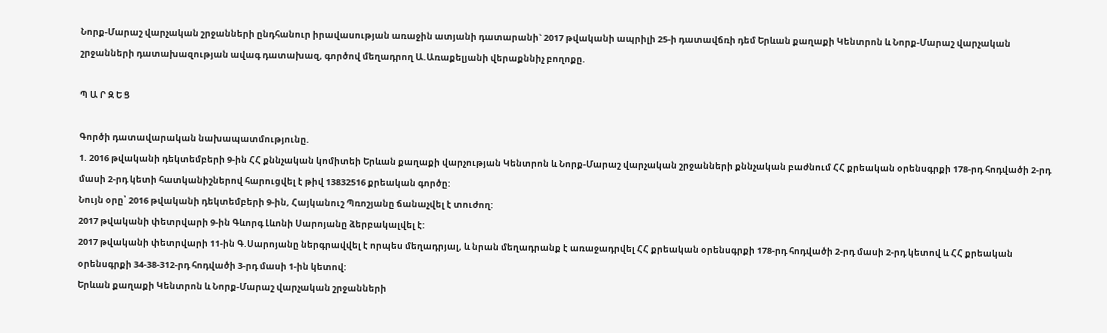Նորք-Մարաշ վարչական շրջանների ընդհանուր իրավասության առաջին ատյանի դատարանի` 2017 թվականի ապրիլի 25-ի դատավճռի դեմ Երևան քաղաքի Կենտրոն և Նորք-Մարաշ վարչական շրջանների դատախազության ավագ դատախազ, գործով մեղադրող Ա.Առաքելյանի վերաքննիչ բողոքը.

Պ Ա Ր Զ Ե Ց

Գործի դատավարական նախապատմությունը.
1. 2016 թվականի դեկտեմբերի 9-ին ՀՀ քննչական կոմիտեի Երևան քաղաքի վարչության Կենտրոն և Նորք-Մարաշ վարչական շրջանների քննչական բաժնում ՀՀ քրեական օրենսգրքի 178-րդ հոդվածի 2-րդ մասի 2-րդ կետի հատկանիշներով հարուցվել է թիվ 13832516 քրեական գործը:
Նույն օրը՝ 2016 թվականի դեկտեմբերի 9-ին, Հայկանուշ Պռոշյանը ճանաչվել է տուժող:
2017 թվականի փետրվարի 9-ին Գևորգ Լևոնի Սարոյանը ձերբակալվել է:
2017 թվականի փետրվարի 11-ին Գ.Սարոյանը ներգրավվել է որպես մեղադրյալ, և նրան մեղադրանք է առաջադրվել ՀՀ քրեական օրենսգրքի 178-րդ հոդվածի 2-րդ մասի 2-րդ կետով և ՀՀ քրեական օրենսգրքի 34-38-312-րդ հոդվածի 3-րդ մասի 1-ին կետով:
Երևան քաղաքի Կենտրոն և Նորք-Մարաշ վարչական շրջանների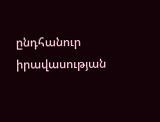ընդհանուր իրավասության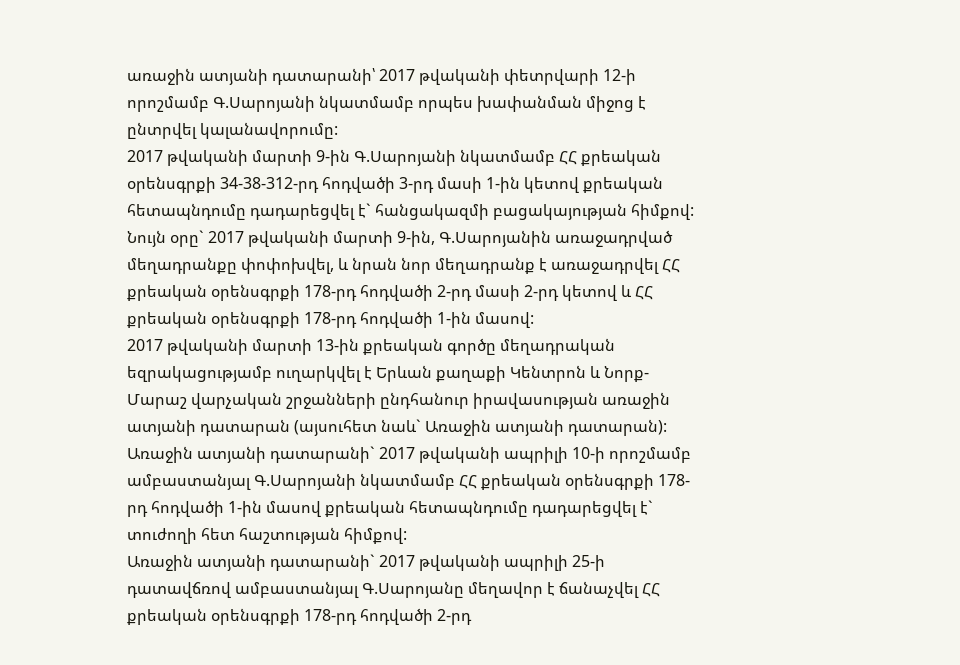առաջին ատյանի դատարանի՝ 2017 թվականի փետրվարի 12-ի որոշմամբ Գ.Սարոյանի նկատմամբ որպես խափանման միջոց է ընտրվել կալանավորումը:
2017 թվականի մարտի 9-ին Գ.Սարոյանի նկատմամբ ՀՀ քրեական օրենսգրքի 34-38-312-րդ հոդվածի 3-րդ մասի 1-ին կետով քրեական հետապնդումը դադարեցվել է` հանցակազմի բացակայության հիմքով:
Նույն օրը` 2017 թվականի մարտի 9-ին, Գ.Սարոյանին առաջադրված մեղադրանքը փոփոխվել, և նրան նոր մեղադրանք է առաջադրվել ՀՀ քրեական օրենսգրքի 178-րդ հոդվածի 2-րդ մասի 2-րդ կետով և ՀՀ քրեական օրենսգրքի 178-րդ հոդվածի 1-ին մասով:
2017 թվականի մարտի 13-ին քրեական գործը մեղադրական եզրակացությամբ ուղարկվել է Երևան քաղաքի Կենտրոն և Նորք-Մարաշ վարչական շրջանների ընդհանուր իրավասության առաջին ատյանի դատարան (այսուհետ նաև` Առաջին ատյանի դատարան):
Առաջին ատյանի դատարանի` 2017 թվականի ապրիլի 10-ի որոշմամբ ամբաստանյալ Գ.Սարոյանի նկատմամբ ՀՀ քրեական օրենսգրքի 178-րդ հոդվածի 1-ին մասով քրեական հետապնդումը դադարեցվել է` տուժողի հետ հաշտության հիմքով:
Առաջին ատյանի դատարանի` 2017 թվականի ապրիլի 25-ի դատավճռով ամբաստանյալ Գ.Սարոյանը մեղավոր է ճանաչվել ՀՀ քրեական օրենսգրքի 178-րդ հոդվածի 2-րդ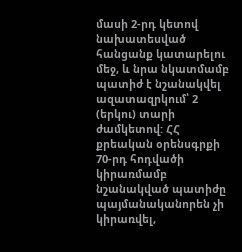մասի 2-րդ կետով նախատեսված հանցանք կատարելու մեջ, և նրա նկատմամբ պատիժ է նշանակվել ազատազրկում՝ 2 (երկու) տարի ժամկետով: ՀՀ քրեական օրենսգրքի 70-րդ հոդվածի կիրառմամբ նշանակված պատիժը պայմանականորեն չի կիրառվել,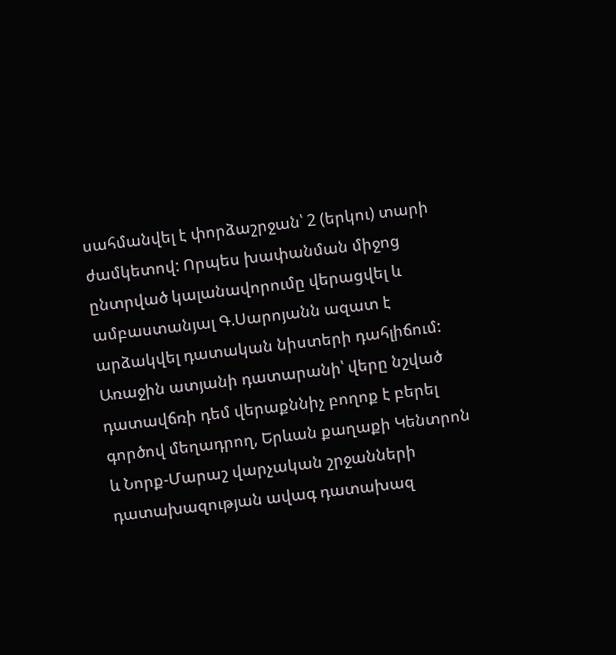սահմանվել է փորձաշրջան՝ 2 (երկու) տարի ժամկետով: Որպես խափանման միջոց ընտրված կալանավորումը վերացվել և ամբաստանյալ Գ.Սարոյանն ազատ է արձակվել դատական նիստերի դահլիճում:
Առաջին ատյանի դատարանի՝ վերը նշված դատավճռի դեմ վերաքննիչ բողոք է բերել գործով մեղադրող, Երևան քաղաքի Կենտրոն և Նորք-Մարաշ վարչական շրջանների դատախազության ավագ դատախազ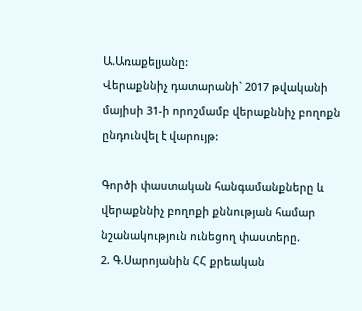Ա.Առաքելյանը:
Վերաքննիչ դատարանի` 2017 թվականի մայիսի 31-ի որոշմամբ վերաքննիչ բողոքն ընդունվել է վարույթ:

Գործի փաստական հանգամանքները և վերաքննիչ բողոքի քննության համար նշանակություն ունեցող փաստերը.
2. Գ.Սարոյանին ՀՀ քրեական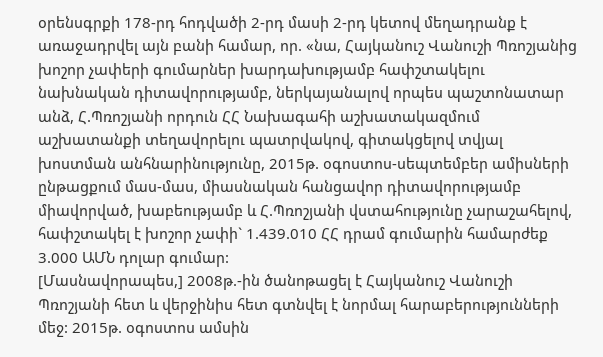օրենսգրքի 178-րդ հոդվածի 2-րդ մասի 2-րդ կետով մեղադրանք է առաջադրվել այն բանի համար, որ. «նա, Հայկանուշ Վանուշի Պռոշյանից խոշոր չափերի գումարներ խարդախությամբ հափշտակելու նախնական դիտավորությամբ, ներկայանալով որպես պաշտոնատար անձ, Հ.Պռոշյանի որդուն ՀՀ Նախագահի աշխատակազմում աշխատանքի տեղավորելու պատրվակով, գիտակցելով տվյալ խոստման անհնարինությունը, 2015թ. օգոստոս-սեպտեմբեր ամիսների ընթացքում մաս-մաս, միասնական հանցավոր դիտավորությամբ միավորված, խաբեությամբ և Հ.Պռոշյանի վստահությունը չարաշահելով, հափշտակել է խոշոր չափի` 1.439.010 ՀՀ դրամ գումարին համարժեք 3.000 ԱՄՆ դոլար գումար:
[Մասնավորապես,] 2008թ.-ին ծանոթացել է Հայկանուշ Վանուշի Պռոշյանի հետ և վերջինիս հետ գտնվել է նորմալ հարաբերությունների մեջ: 2015թ. օգոստոս ամսին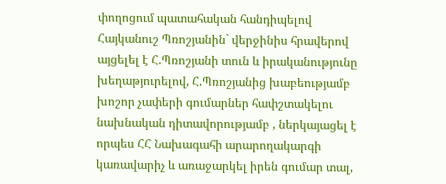փողոցում պատահական հանդիպելով Հայկանուշ Պռոշյանին` վերջինիս հրավերով այցելել է Հ.Պռոշյանի տուն և իրականությունը խեղաթյուրելով, Հ.Պռոշյանից խաբեությամբ խոշոր չափերի գումարներ հափշտակելու նախնական դիտավորությամբ , ներկայացել է որպես ՀՀ Նախագահի արարողակարգի կառավարիչ և առաջարկել իրեն գումար տալ,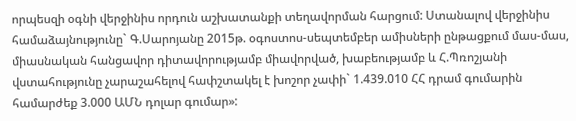որպեսզի օգնի վերջինիս որդուն աշխատանքի տեղավորման հարցում: Ստանալով վերջինիս համաձայնությունը` Գ.Սարոյանը 2015թ. օգոստոս-սեպտեմբեր ամիսների ընթացքում մաս-մաս, միասնական հանցավոր դիտավորությամբ միավորված, խաբեությամբ և Հ.Պռոշյանի վստահությունը չարաշահելով հափշտակել է խոշոր չափի` 1.439.010 ՀՀ դրամ գումարին համարժեք 3.000 ԱՄՆ դոլար գումար»: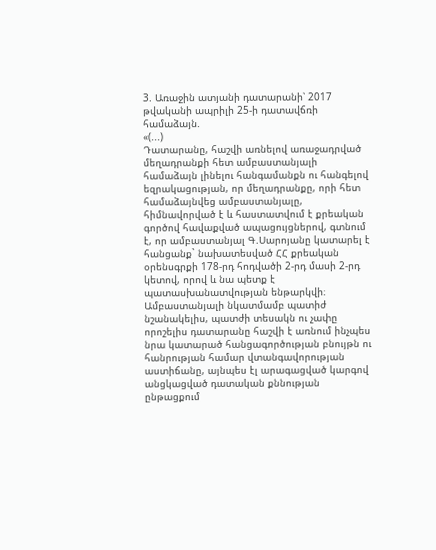3. Առաջին ատյանի դատարանի՝ 2017 թվականի ապրիլի 25-ի դատավճռի համաձայն.
«(...)
Դատարանը, հաշվի առնելով առաջադրված մեղադրանքի հետ ամբաստանյալի համաձայն լինելու հանգամանքն ու հանգելով եզրակացության, որ մեղադրանքը, որի հետ համաձայնվեց ամբաստանյալը, հիմնավորված է և հաստատվում է քրեական գործով հավաքված ապացույցներով, գտնում է, որ ամբաստանյալ Գ.Սարոյանը կատարել է հանցանք` նախատեսված ՀՀ քրեական օրենսգրքի 178-րդ հոդվածի 2-րդ մասի 2-րդ կետով, որով և նա պետք է պատասխանատվության ենթարկվի։
Ամբաստանյալի նկատմամբ պատիժ նշանակելիս, պատժի տեսակն ու չափը որոշելիս դատարանը հաշվի է առնում ինչպես նրա կատարած հանցագործության բնույթն ու հանրության համար վտանգավորության աստիճանը, այնպես էլ արագացված կարգով անցկացված դատական քննության ընթացքում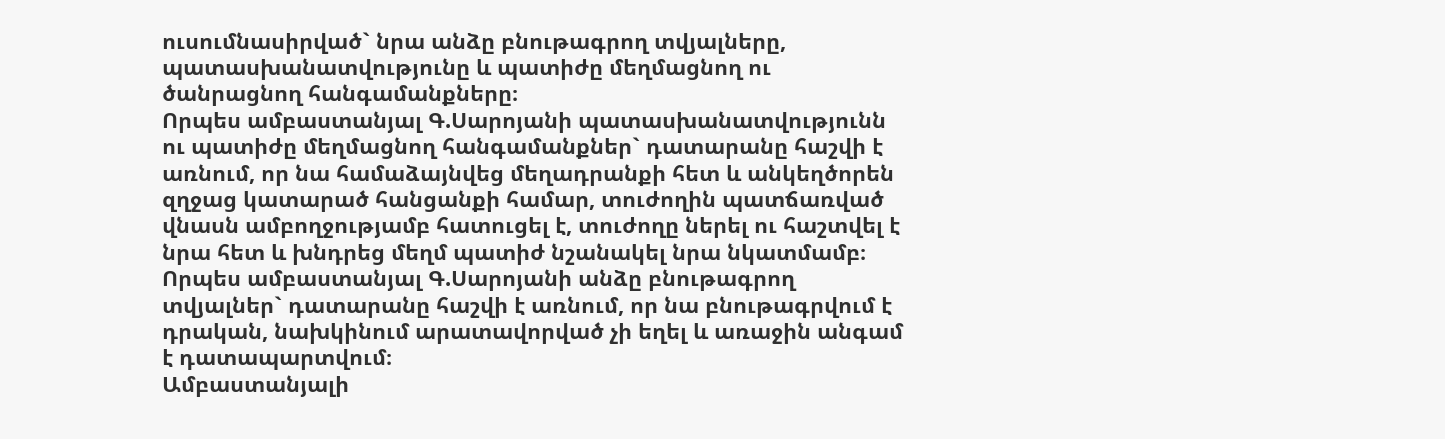ուսումնասիրված` նրա անձը բնութագրող տվյալները, պատասխանատվությունը և պատիժը մեղմացնող ու ծանրացնող հանգամանքները։
Որպես ամբաստանյալ Գ.Սարոյանի պատասխանատվությունն ու պատիժը մեղմացնող հանգամանքներ` դատարանը հաշվի է առնում, որ նա համաձայնվեց մեղադրանքի հետ և անկեղծորեն զղջաց կատարած հանցանքի համար, տուժողին պատճառված վնասն ամբողջությամբ հատուցել է, տուժողը ներել ու հաշտվել է նրա հետ և խնդրեց մեղմ պատիժ նշանակել նրա նկատմամբ։
Որպես ամբաստանյալ Գ.Սարոյանի անձը բնութագրող տվյալներ` դատարանը հաշվի է առնում, որ նա բնութագրվում է դրական, նախկինում արատավորված չի եղել և առաջին անգամ է դատապարտվում։
Ամբաստանյալի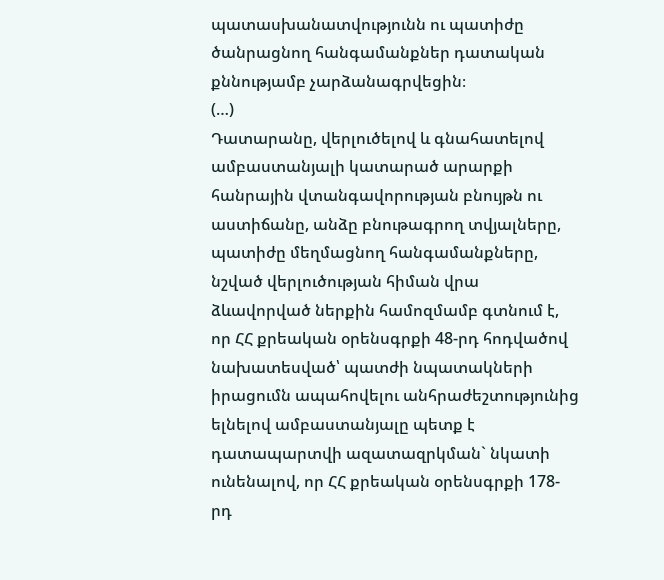պատասխանատվությունն ու պատիժը ծանրացնող հանգամանքներ դատական քննությամբ չարձանագրվեցին։
(…)
Դատարանը, վերլուծելով և գնահատելով ամբաստանյալի կատարած արարքի հանրային վտանգավորության բնույթն ու աստիճանը, անձը բնութագրող տվյալները, պատիժը մեղմացնող հանգամանքները, նշված վերլուծության հիման վրա ձևավորված ներքին համոզմամբ գտնում է, որ ՀՀ քրեական օրենսգրքի 48-րդ հոդվածով նախատեսված՝ պատժի նպատակների իրացումն ապահովելու անհրաժեշտությունից ելնելով ամբաստանյալը պետք է դատապարտվի ազատազրկման` նկատի ունենալով, որ ՀՀ քրեական օրենսգրքի 178-րդ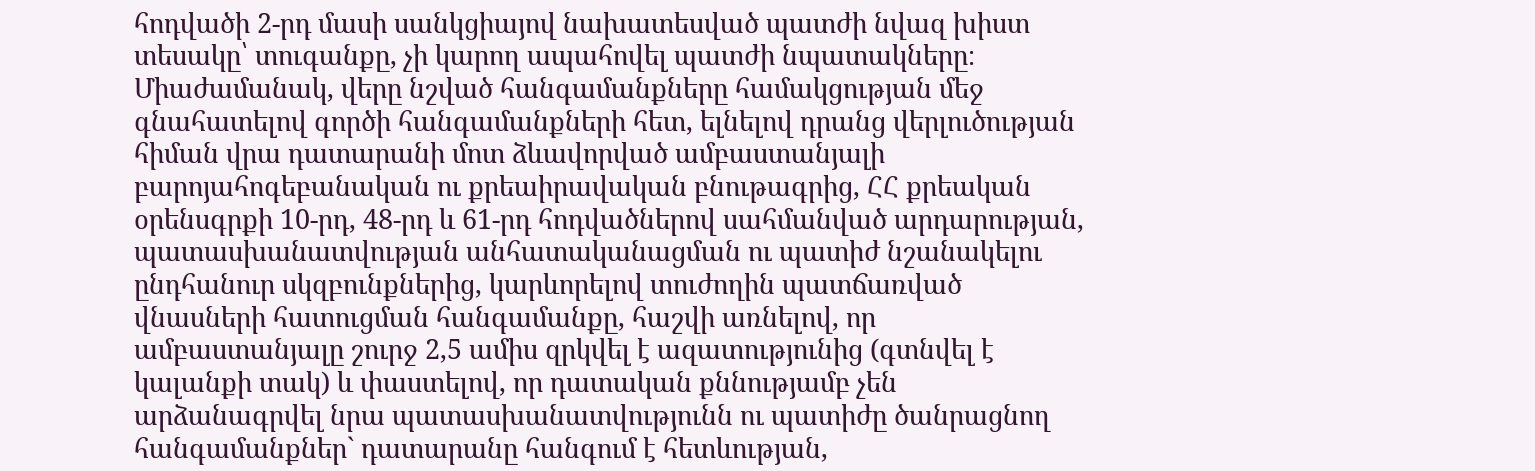հոդվածի 2-րդ մասի սանկցիայով նախատեսված պատժի նվազ խիստ տեսակը՝ տուգանքը, չի կարող ապահովել պատժի նպատակները։
Միաժամանակ, վերը նշված հանգամանքները համակցության մեջ գնահատելով գործի հանգամանքների հետ, ելնելով դրանց վերլուծության հիման վրա դատարանի մոտ ձևավորված ամբաստանյալի բարոյահոգեբանական ու քրեաիրավական բնութագրից, ՀՀ քրեական օրենսգրքի 10-րդ, 48-րդ և 61-րդ հոդվածներով սահմանված արդարության, պատասխանատվության անհատականացման ու պատիժ նշանակելու ընդհանուր սկզբունքներից, կարևորելով տուժողին պատճառված վնասների հատուցման հանգամանքը, հաշվի առնելով, որ ամբաստանյալը շուրջ 2,5 ամիս զրկվել է ազատությունից (գտնվել է կալանքի տակ) և փաստելով, որ դատական քննությամբ չեն արձանագրվել նրա պատասխանատվությունն ու պատիժը ծանրացնող հանգամանքներ` դատարանը հանգում է հետևության,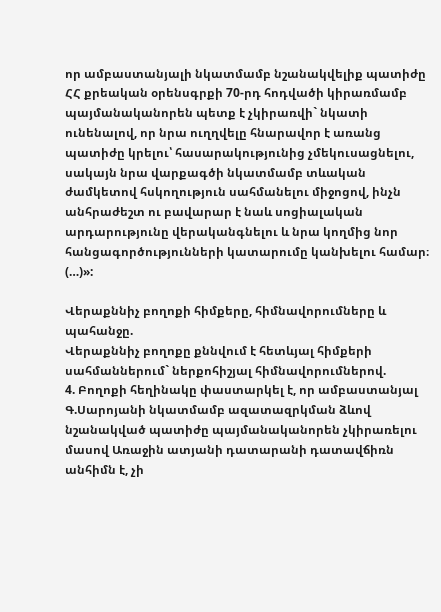որ ամբաստանյալի նկատմամբ նշանակվելիք պատիժը ՀՀ քրեական օրենսգրքի 70-րդ հոդվածի կիրառմամբ պայմանականորեն պետք է չկիրառվի` նկատի ունենալով, որ նրա ուղղվելը հնարավոր է առանց պատիժը կրելու՝ հասարակությունից չմեկուսացնելու, սակայն նրա վարքագծի նկատմամբ տևական ժամկետով հսկողություն սահմանելու միջոցով, ինչն անհրաժեշտ ու բավարար է նաև սոցիալական արդարությունը վերականգնելու և նրա կողմից նոր հանցագործությունների կատարումը կանխելու համար։
(…)»:

Վերաքննիչ բողոքի հիմքերը, հիմնավորումները և պահանջը.
Վերաքննիչ բողոքը քննվում է հետևյալ հիմքերի սահմաններում` ներքոհիշյալ հիմնավորումներով.
4. Բողոքի հեղինակը փաստարկել է, որ ամբաստանյալ Գ.Սարոյանի նկատմամբ ազատազրկման ձևով նշանակված պատիժը պայմանականորեն չկիրառելու մասով Առաջին ատյանի դատարանի դատավճիռն անհիմն է, չի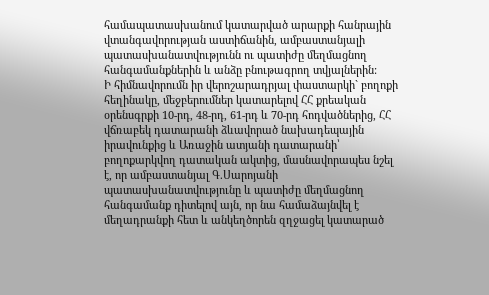համապատասխանում կատարված արարքի հանրային վտանգավորության աստիճանին, ամբաստանյալի պատասխանատվությունն ու պատիժը մեղմացնող հանգամանքներին և անձը բնութագրող տվյալներին:
Ի հիմնավորումն իր վերոշարադրյալ փաստարկի` բողոքի հեղինակը, մեջբերումներ կատարելով ՀՀ քրեական օրենսգրքի 10-րդ, 48-րդ, 61-րդ և 70-րդ հոդվածներից, ՀՀ վճռաբեկ դատարանի ձևավորած նախադեպային իրավունքից և Առաջին ատյանի դատարանի՝ բողոքարկվող դատական ակտից, մասնավորապես նշել է, որ ամբաստանյալ Գ.Սարոյանի պատասխանատվությունը և պատիժը մեղմացնող հանգամանք դիտելով այն, որ նա համաձայնվել է մեղադրանքի հետ և անկեղծորեն զղջացել կատարած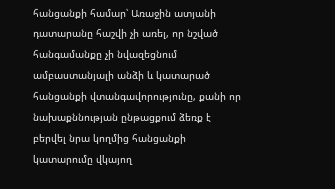հանցանքի համար՝ Առաջին ատյանի դատարանը հաշվի չի առել, որ նշված հանգամանքը չի նվազեցնում ամբաստանյալի անձի և կատարած հանցանքի վտանգավորությունը, քանի որ նախաքննության ընթացքում ձեռք է բերվել նրա կողմից հանցանքի կատարումը վկայող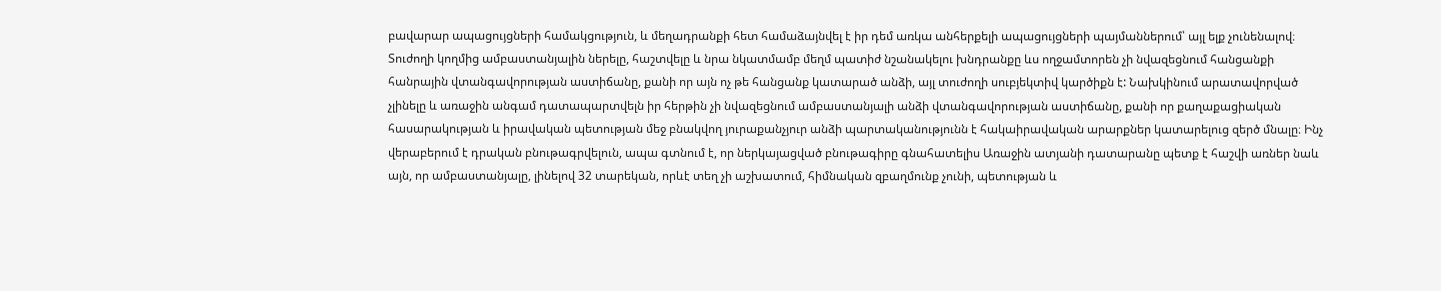բավարար ապացույցների համակցություն, և մեղադրանքի հետ համաձայնվել է իր դեմ առկա անհերքելի ապացույցների պայմաններում՝ այլ ելք չունենալով։ Տուժողի կողմից ամբաստանյալին ներելը, հաշտվելը և նրա նկատմամբ մեղմ պատիժ նշանակելու խնդրանքը ևս ողջամտորեն չի նվազեցնում հանցանքի հանրային վտանգավորության աստիճանը, քանի որ այն ոչ թե հանցանք կատարած անձի, այլ տուժողի սուբյեկտիվ կարծիքն է: Նախկինում արատավորված չլինելը և առաջին անգամ դատապարտվելն իր հերթին չի նվազեցնում ամբաստանյալի անձի վտանգավորության աստիճանը, քանի որ քաղաքացիական հասարակության և իրավական պետության մեջ բնակվող յուրաքանչյուր անձի պարտականությունն է հակաիրավական արարքներ կատարելուց զերծ մնալը։ Ինչ վերաբերում է դրական բնութագրվելուն, ապա գտնում է, որ ներկայացված բնութագիրը գնահատելիս Առաջին ատյանի դատարանը պետք է հաշվի առներ նաև այն, որ ամբաստանյալը, լինելով 32 տարեկան, որևէ տեղ չի աշխատում, հիմնական զբաղմունք չունի, պետության և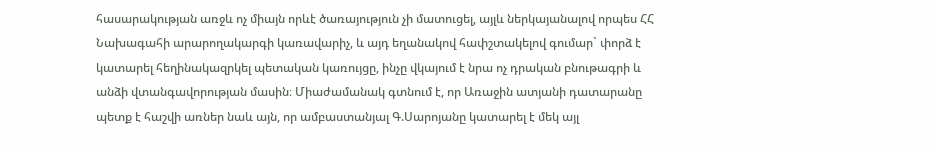հասարակության առջև ոչ միայն որևէ ծառայություն չի մատուցել, այլև ներկայանալով որպես ՀՀ Նախագահի արարողակարգի կառավարիչ, և այդ եղանակով հափշտակելով գումար` փորձ է կատարել հեղինակազրկել պետական կառույցը, ինչը վկայում է նրա ոչ դրական բնութագրի և անձի վտանգավորության մասին։ Միաժամանակ գտնում է, որ Առաջին ատյանի դատարանը պետք է հաշվի առներ նաև այն, որ ամբաստանյալ Գ.Սարոյանը կատարել է մեկ այլ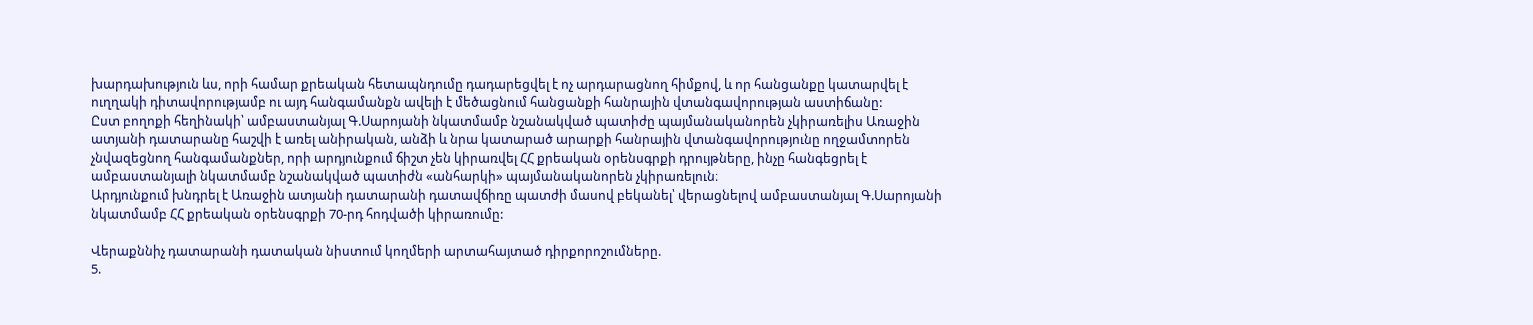խարդախություն ևս, որի համար քրեական հետապնդումը դադարեցվել է ոչ արդարացնող հիմքով, և որ հանցանքը կատարվել է ուղղակի դիտավորությամբ ու այդ հանգամանքն ավելի է մեծացնում հանցանքի հանրային վտանգավորության աստիճանը:
Ըստ բողոքի հեղինակի՝ ամբաստանյալ Գ.Սարոյանի նկատմամբ նշանակված պատիժը պայմանականորեն չկիրառելիս Առաջին ատյանի դատարանը հաշվի է առել անիրական, անձի և նրա կատարած արարքի հանրային վտանգավորությունը ողջամտորեն չնվազեցնող հանգամանքներ, որի արդյունքում ճիշտ չեն կիրառվել ՀՀ քրեական օրենսգրքի դրույթները, ինչը հանգեցրել է ամբաստանյալի նկատմամբ նշանակված պատիժն «անհարկի» պայմանականորեն չկիրառելուն։
Արդյունքում խնդրել է Առաջին ատյանի դատարանի դատավճիռը պատժի մասով բեկանել՝ վերացնելով ամբաստանյալ Գ.Սարոյանի նկատմամբ ՀՀ քրեական օրենսգրքի 70-րդ հոդվածի կիրառումը:

Վերաքննիչ դատարանի դատական նիստում կողմերի արտահայտած դիրքորոշումները.
5.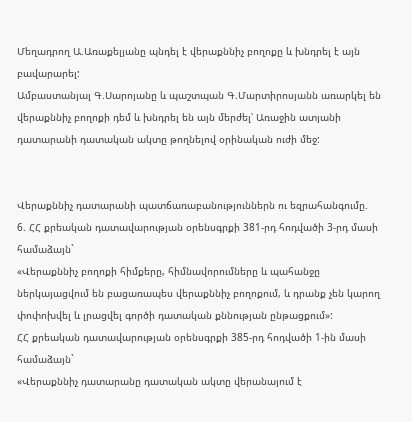Մեղադրող Ա.Առաքելյանը պնդել է վերաքննիչ բողոքը և խնդրել է այն բավարարել:
Ամբաստանյալ Գ.Սարոյանը և պաշտպան Գ.Մարտիրոսյանն առարկել են վերաքննիչ բողոքի դեմ և խնդրել են այն մերժել՝ Առաջին ատյանի դատարանի դատական ակտը թողնելով օրինական ուժի մեջ:


Վերաքննիչ դատարանի պատճառաբանություններն ու եզրահանգումը.
6. ՀՀ քրեական դատավարության օրենսգրքի 381-րդ հոդվածի 3-րդ մասի համաձայն`
«Վերաքննիչ բողոքի հիմքերը, հիմնավորումները և պահանջը ներկայացվում են բացառապես վերաքննիչ բողոքում, և դրանք չեն կարող փոփոխվել և լրացվել գործի դատական քննության ընթացքում»:
ՀՀ քրեական դատավարության օրենսգրքի 385-րդ հոդվածի 1-ին մասի համաձայն`
«Վերաքննիչ դատարանը դատական ակտը վերանայում է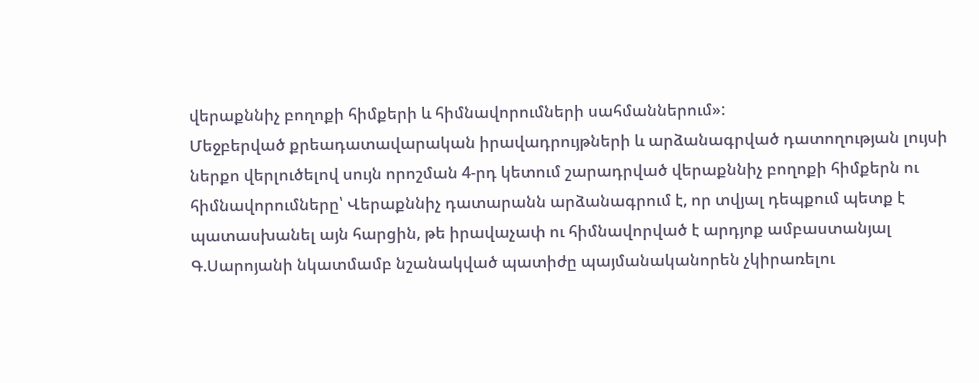վերաքննիչ բողոքի հիմքերի և հիմնավորումների սահմաններում»:
Մեջբերված քրեադատավարական իրավադրույթների և արձանագրված դատողության լույսի ներքո վերլուծելով սույն որոշման 4-րդ կետում շարադրված վերաքննիչ բողոքի հիմքերն ու հիմնավորումները՝ Վերաքննիչ դատարանն արձանագրում է, որ տվյալ դեպքում պետք է պատասխանել այն հարցին, թե իրավաչափ ու հիմնավորված է արդյոք ամբաստանյալ Գ.Սարոյանի նկատմամբ նշանակված պատիժը պայմանականորեն չկիրառելու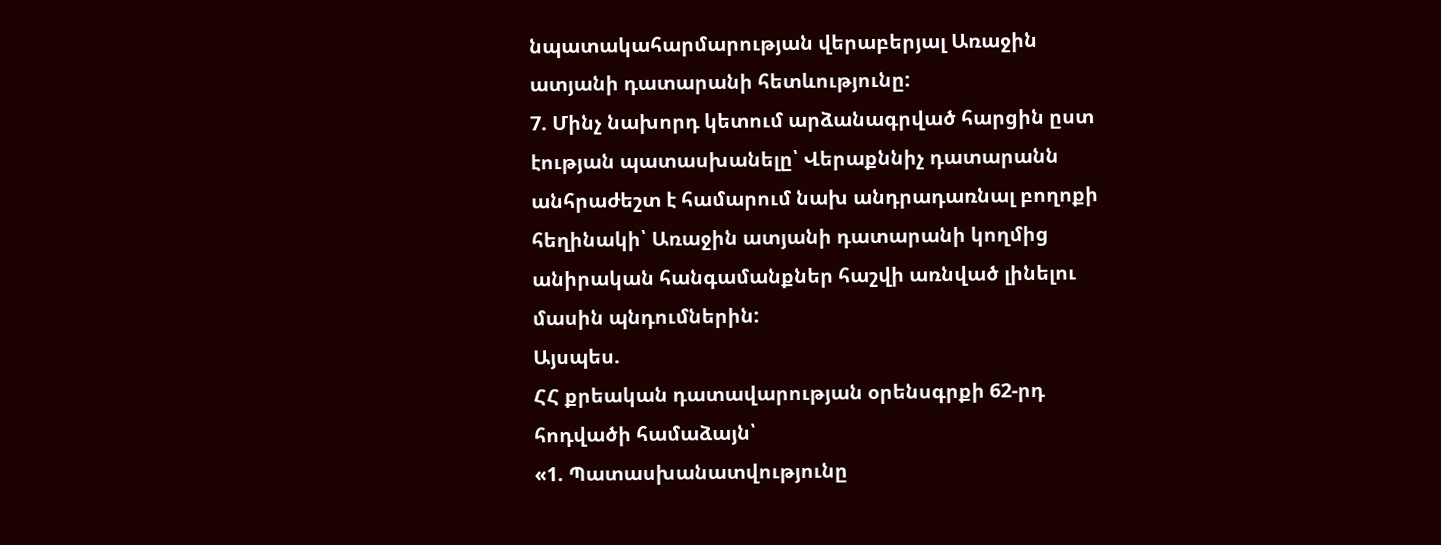նպատակահարմարության վերաբերյալ Առաջին ատյանի դատարանի հետևությունը:
7. Մինչ նախորդ կետում արձանագրված հարցին ըստ էության պատասխանելը՝ Վերաքննիչ դատարանն անհրաժեշտ է համարում նախ անդրադառնալ բողոքի հեղինակի՝ Առաջին ատյանի դատարանի կողմից անիրական հանգամանքներ հաշվի առնված լինելու մասին պնդումներին:
Այսպես.
ՀՀ քրեական դատավարության օրենսգրքի 62-րդ հոդվածի համաձայն՝
«1. Պատասխանատվությունը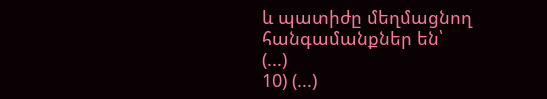և պատիժը մեղմացնող հանգամանքներ են՝
(...)
10) (...)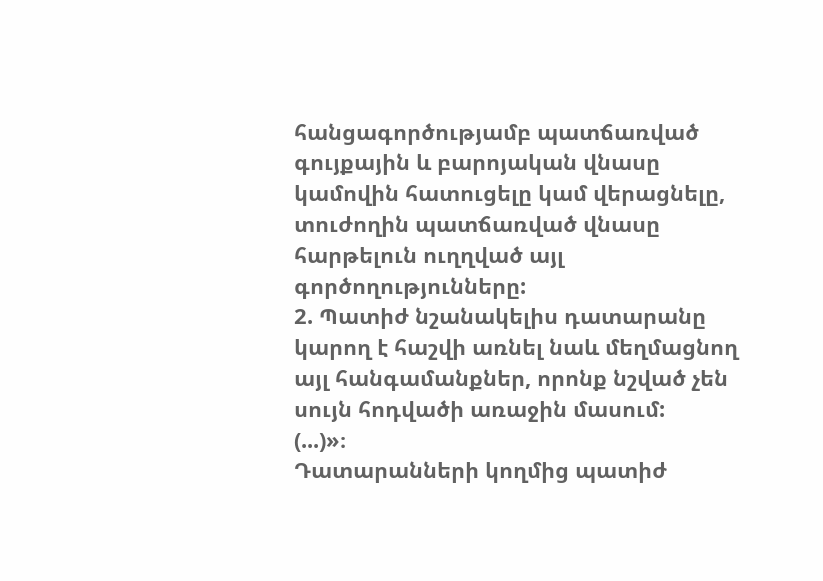հանցագործությամբ պատճառված գույքային և բարոյական վնասը կամովին հատուցելը կամ վերացնելը, տուժողին պատճառված վնասը հարթելուն ուղղված այլ գործողությունները:
2. Պատիժ նշանակելիս դատարանը կարող է հաշվի առնել նաև մեղմացնող այլ հանգամանքներ, որոնք նշված չեն սույն հոդվածի առաջին մասում:
(...)»։
Դատարանների կողմից պատիժ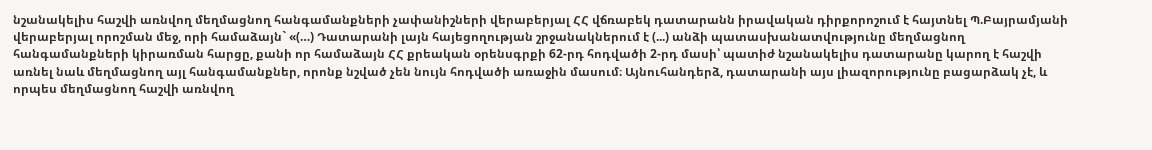նշանակելիս հաշվի առնվող մեղմացնող հանգամանքների չափանիշների վերաբերյալ ՀՀ վճռաբեկ դատարանն իրավական դիրքորոշում է հայտնել Պ.Բայրամյանի վերաբերյալ որոշման մեջ, որի համաձայն` «(…) Դատարանի լայն հայեցողության շրջանակներում է (...) անձի պատասխանատվությունը մեղմացնող հանգամանքների կիրառման հարցը, քանի որ համաձայն ՀՀ քրեական օրենսգրքի 62-րդ հոդվածի 2-րդ մասի՝ պատիժ նշանակելիս դատարանը կարող է հաշվի առնել նաև մեղմացնող այլ հանգամանքներ, որոնք նշված չեն նույն հոդվածի առաջին մասում։ Այնուհանդերձ, դատարանի այս լիազորությունը բացարձակ չէ, և որպես մեղմացնող հաշվի առնվող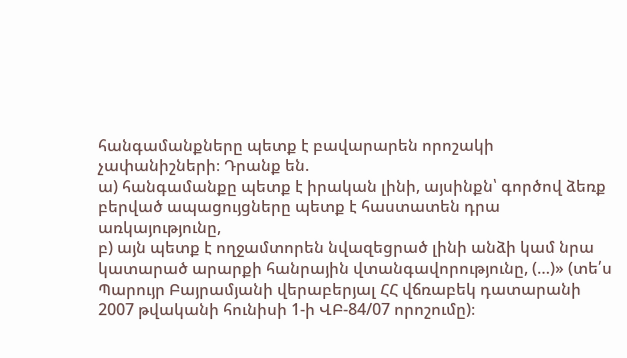հանգամանքները պետք է բավարարեն որոշակի չափանիշների։ Դրանք են.
ա) հանգամանքը պետք է իրական լինի, այսինքն՝ գործով ձեռք բերված ապացույցները պետք է հաստատեն դրա առկայությունը,
բ) այն պետք է ողջամտորեն նվազեցրած լինի անձի կամ նրա կատարած արարքի հանրային վտանգավորությունը, (…)» (տե՛ս Պարույր Բայրամյանի վերաբերյալ ՀՀ վճռաբեկ դատարանի 2007 թվականի հունիսի 1-ի ՎԲ-84/07 որոշումը)։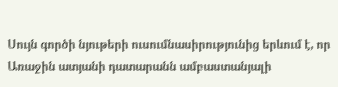Սույն գործի նյութերի ուսումնասիրությունից երևում է, որ Առաջին ատյանի դատարանն ամբաստանյալի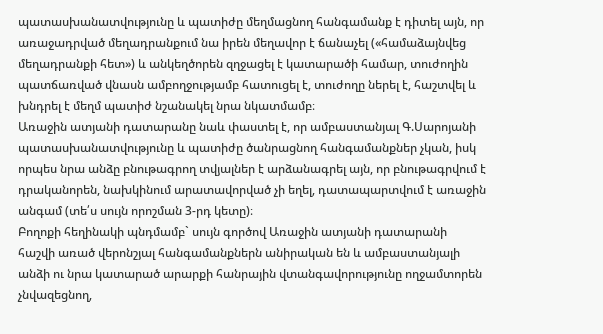պատասխանատվությունը և պատիժը մեղմացնող հանգամանք է դիտել այն, որ առաջադրված մեղադրանքում նա իրեն մեղավոր է ճանաչել («համաձայնվեց մեղադրանքի հետ») և անկեղծորեն զղջացել է կատարածի համար, տուժողին պատճառված վնասն ամբողջությամբ հատուցել է, տուժողը ներել է, հաշտվել և խնդրել է մեղմ պատիժ նշանակել նրա նկատմամբ։
Առաջին ատյանի դատարանը նաև փաստել է, որ ամբաստանյալ Գ.Սարոյանի պատասխանատվությունը և պատիժը ծանրացնող հանգամանքներ չկան, իսկ որպես նրա անձը բնութագրող տվյալներ է արձանագրել այն, որ բնութագրվում է դրականորեն, նախկինում արատավորված չի եղել, դատապարտվում է առաջին անգամ (տե՛ս սույն որոշման 3-րդ կետը)։
Բողոքի հեղինակի պնդմամբ` սույն գործով Առաջին ատյանի դատարանի հաշվի առած վերոնշյալ հանգամանքներն անիրական են և ամբաստանյալի անձի ու նրա կատարած արարքի հանրային վտանգավորությունը ողջամտորեն չնվազեցնող,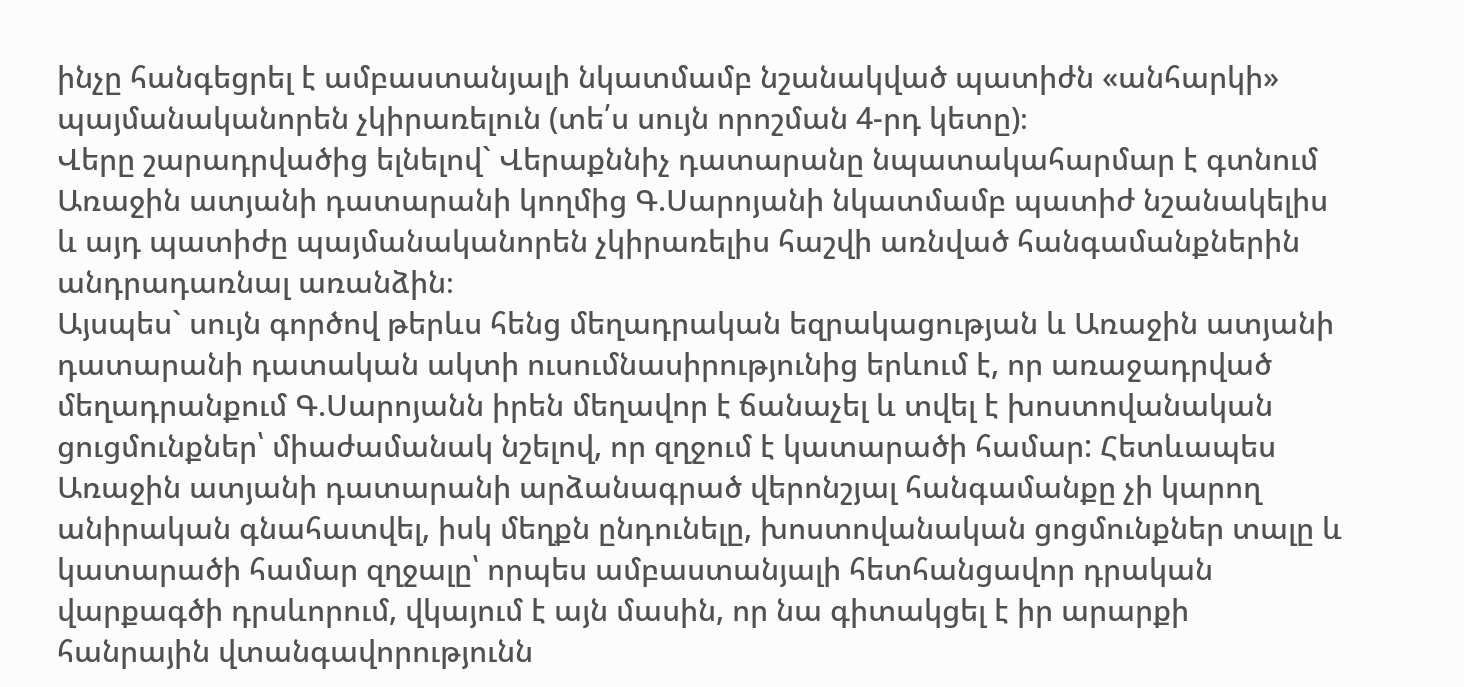ինչը հանգեցրել է ամբաստանյալի նկատմամբ նշանակված պատիժն «անհարկի» պայմանականորեն չկիրառելուն (տե՛ս սույն որոշման 4-րդ կետը)։
Վերը շարադրվածից ելնելով` Վերաքննիչ դատարանը նպատակահարմար է գտնում Առաջին ատյանի դատարանի կողմից Գ.Սարոյանի նկատմամբ պատիժ նշանակելիս և այդ պատիժը պայմանականորեն չկիրառելիս հաշվի առնված հանգամանքներին անդրադառնալ առանձին։
Այսպես` սույն գործով թերևս հենց մեղադրական եզրակացության և Առաջին ատյանի դատարանի դատական ակտի ուսումնասիրությունից երևում է, որ առաջադրված մեղադրանքում Գ.Սարոյանն իրեն մեղավոր է ճանաչել և տվել է խոստովանական ցուցմունքներ՝ միաժամանակ նշելով, որ զղջում է կատարածի համար: Հետևապես Առաջին ատյանի դատարանի արձանագրած վերոնշյալ հանգամանքը չի կարող անիրական գնահատվել, իսկ մեղքն ընդունելը, խոստովանական ցոցմունքներ տալը և կատարածի համար զղջալը՝ որպես ամբաստանյալի հետհանցավոր դրական վարքագծի դրսևորում, վկայում է այն մասին, որ նա գիտակցել է իր արարքի հանրային վտանգավորությունն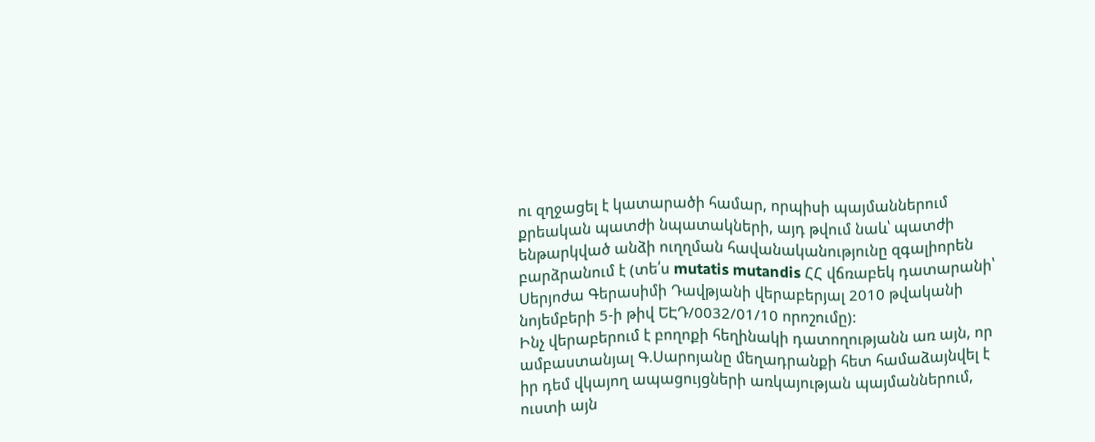ու զղջացել է կատարածի համար, որպիսի պայմաններում քրեական պատժի նպատակների, այդ թվում նաև՝ պատժի ենթարկված անձի ուղղման հավանականությունը զգալիորեն բարձրանում է (տե՛ս mutatis mutandis ՀՀ վճռաբեկ դատարանի՝ Սերյոժա Գերասիմի Դավթյանի վերաբերյալ 2010 թվականի նոյեմբերի 5-ի թիվ ԵԷԴ/0032/01/10 որոշումը):
Ինչ վերաբերում է բողոքի հեղինակի դատողությանն առ այն, որ ամբաստանյալ Գ.Սարոյանը մեղադրանքի հետ համաձայնվել է իր դեմ վկայող ապացույցների առկայության պայմաններում, ուստի այն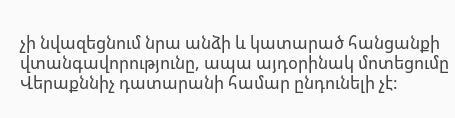չի նվազեցնում նրա անձի և կատարած հանցանքի վտանգավորությունը, ապա այդօրինակ մոտեցումը Վերաքննիչ դատարանի համար ընդունելի չէ: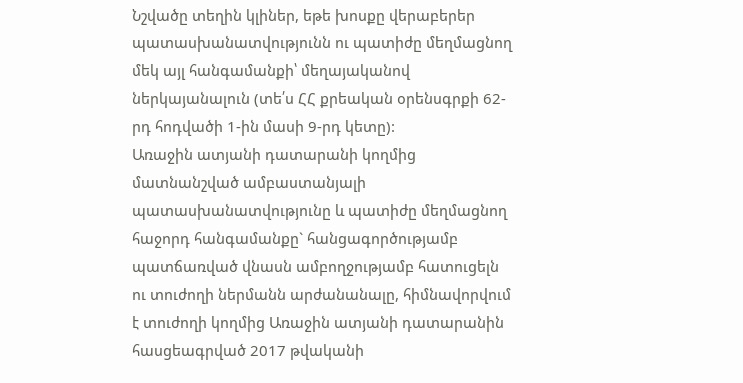Նշվածը տեղին կլիներ, եթե խոսքը վերաբերեր պատասխանատվությունն ու պատիժը մեղմացնող մեկ այլ հանգամանքի՝ մեղայականով ներկայանալուն (տե՛ս ՀՀ քրեական օրենսգրքի 62-րդ հոդվածի 1-ին մասի 9-րդ կետը):
Առաջին ատյանի դատարանի կողմից մատնանշված ամբաստանյալի պատասխանատվությունը և պատիժը մեղմացնող հաջորդ հանգամանքը` հանցագործությամբ պատճառված վնասն ամբողջությամբ հատուցելն ու տուժողի ներմանն արժանանալը, հիմնավորվում է տուժողի կողմից Առաջին ատյանի դատարանին հասցեագրված 2017 թվականի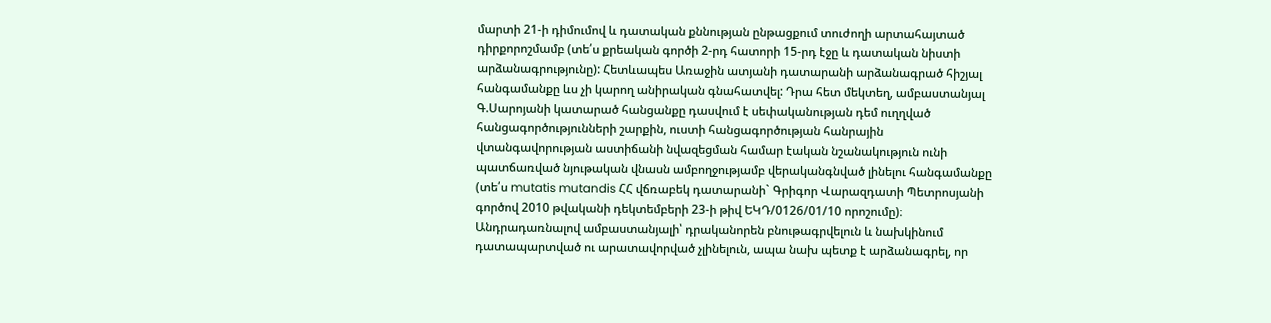մարտի 21-ի դիմումով և դատական քննության ընթացքում տուժողի արտահայտած դիրքորոշմամբ (տե՛ս քրեական գործի 2-րդ հատորի 15-րդ էջը և դատական նիստի արձանագրությունը): Հետևապես Առաջին ատյանի դատարանի արձանագրած հիշյալ հանգամանքը ևս չի կարող անիրական գնահատվել: Դրա հետ մեկտեղ, ամբաստանյալ Գ.Սարոյանի կատարած հանցանքը դասվում է սեփականության դեմ ուղղված հանցագործությունների շարքին, ուստի հանցագործության հանրային վտանգավորության աստիճանի նվազեցման համար էական նշանակություն ունի պատճառված նյութական վնասն ամբողջությամբ վերականգնված լինելու հանգամանքը (տե՛ս mutatis mutandis ՀՀ վճռաբեկ դատարանի` Գրիգոր Վարազդատի Պետրոսյանի գործով 2010 թվականի դեկտեմբերի 23-ի թիվ ԵԿԴ/0126/01/10 որոշումը)։
Անդրադառնալով ամբաստանյալի՝ դրականորեն բնութագրվելուն և նախկինում դատապարտված ու արատավորված չլինելուն, ապա նախ պետք է արձանագրել, որ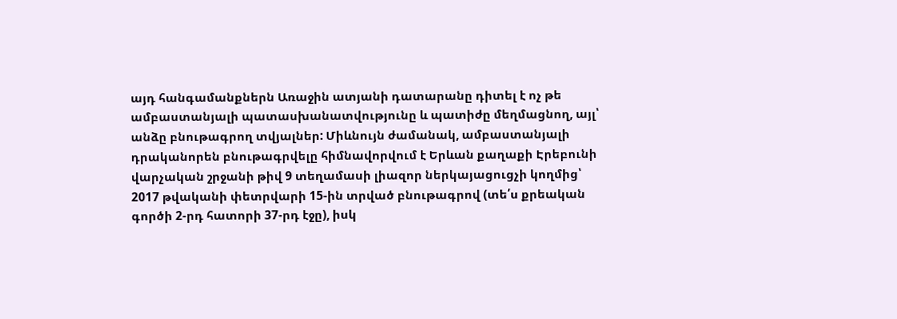այդ հանգամանքներն Առաջին ատյանի դատարանը դիտել է ոչ թե ամբաստանյալի պատասխանատվությունը և պատիժը մեղմացնող, այլ՝ անձը բնութագրող տվյալներ: Միևնույն ժամանակ, ամբաստանյալի դրականորեն բնութագրվելը հիմնավորվում է Երևան քաղաքի Էրեբունի վարչական շրջանի թիվ 9 տեղամասի լիազոր ներկայացուցչի կողմից՝ 2017 թվականի փետրվարի 15-ին տրված բնութագրով (տե՛ս քրեական գործի 2-րդ հատորի 37-րդ էջը), իսկ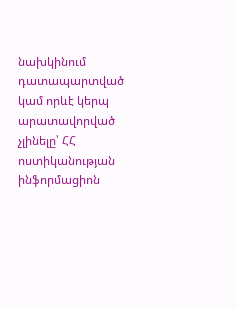նախկինում դատապարտված կամ որևէ կերպ արատավորված չլինելը՝ ՀՀ ոստիկանության ինֆորմացիոն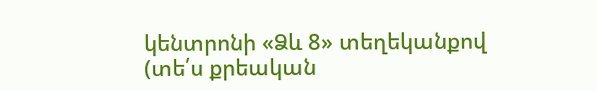կենտրոնի «Ձև 8» տեղեկանքով (տե՛ս քրեական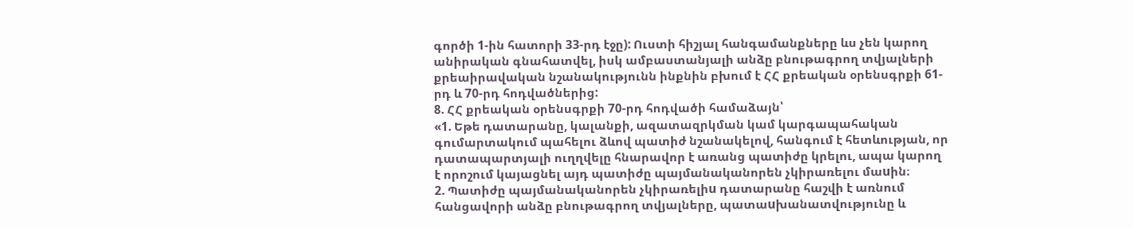գործի 1-ին հատորի 33-րդ էջը): Ուստի հիշյալ հանգամանքները ևս չեն կարող անիրական գնահատվել, իսկ ամբաստանյալի անձը բնութագրող տվյալների քրեաիրավական նշանակությունն ինքնին բխում է ՀՀ քրեական օրենսգրքի 61-րդ և 70-րդ հոդվածներից:
8. ՀՀ քրեական օրենսգրքի 70-րդ հոդվածի համաձայն՝
«1. Եթե դատարանը, կալանքի, ազատազրկման կամ կարգապահական գումարտակում պահելու ձևով պատիժ նշանակելով, հանգում է հետևության, որ դատապարտյալի ուղղվելը հնարավոր է առանց պատիժը կրելու, ապա կարող է որոշում կայացնել այդ պատիժը պայմանականորեն չկիրառելու մաuին։
2. Պատիժը պայմանականորեն չկիրառելիu դատարանը հաշվի է առնում հանցավորի անձը բնութագրող տվյալները, պատաuխանատվությունը և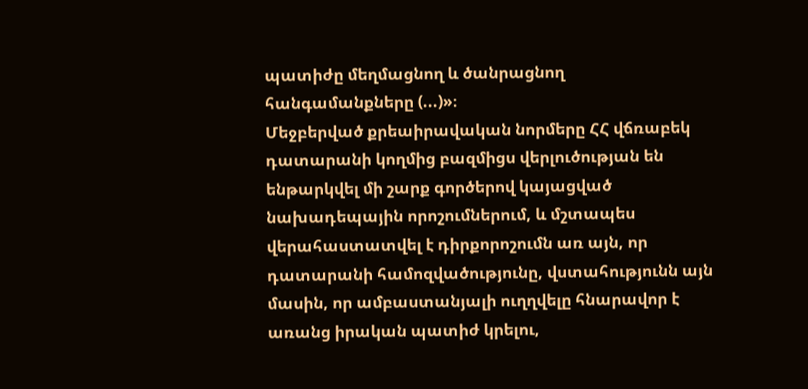պատիժը մեղմացնող և ծանրացնող հանգամանքները (...)»։
Մեջբերված քրեաիրավական նորմերը ՀՀ վճռաբեկ դատարանի կողմից բազմիցս վերլուծության են ենթարկվել մի շարք գործերով կայացված նախադեպային որոշումներում, և մշտապես վերահաստատվել է դիրքորոշումն առ այն, որ դատարանի համոզվածությունը, վստահությունն այն մասին, որ ամբաստանյալի ուղղվելը հնարավոր է առանց իրական պատիժ կրելու,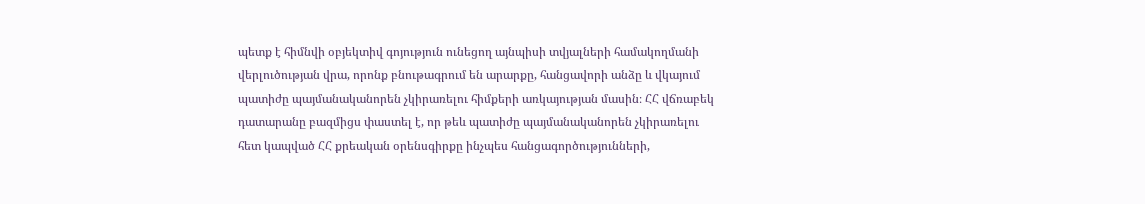պետք է հիմնվի օբյեկտիվ գոյություն ունեցող այնպիսի տվյալների համակողմանի վերլուծության վրա, որոնք բնութագրում են արարքը, հանցավորի անձը և վկայում պատիժը պայմանականորեն չկիրառելու հիմքերի առկայության մասին։ ՀՀ վճռաբեկ դատարանը բազմիցս փաստել է, որ թեև պատիժը պայմանականորեն չկիրառելու հետ կապված ՀՀ քրեական օրենսգիրքը ինչպես հանցագործությունների,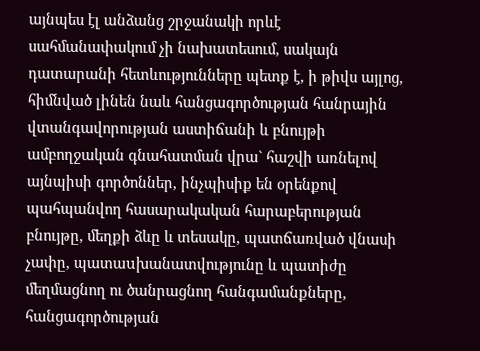այնպես էլ անձանց շրջանակի որևէ սահմանափակում չի նախատեսում, սակայն դատարանի հետևությունները պետք է, ի թիվս այլոց, հիմնված լինեն նաև հանցագործության հանրային վտանգավորության աստիճանի և բնույթի ամբողջական գնահատման վրա` հաշվի առնելով այնպիսի գործոններ, ինչպիսիք են օրենքով պահպանվող հասարակական հարաբերության բնույթը, մեղքի ձևը և տեսակը, պատճառված վնասի չափը, պատաuխանատվությունը և պատիժը մեղմացնող ու ծանրացնող հանգամանքները, հանցագործության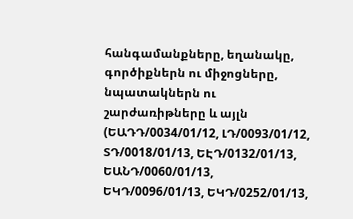հանգամանքները, եղանակը, գործիքներն ու միջոցները, նպատակներն ու շարժառիթները և այլն (ԵԱԴԴ/0034/01/12, ԼԴ/0093/01/12, ՏԴ/0018/01/13, ԵԷԴ/0132/01/13, ԵԱՆԴ/0060/01/13, ԵԿԴ/0096/01/13, ԵԿԴ/0252/01/13,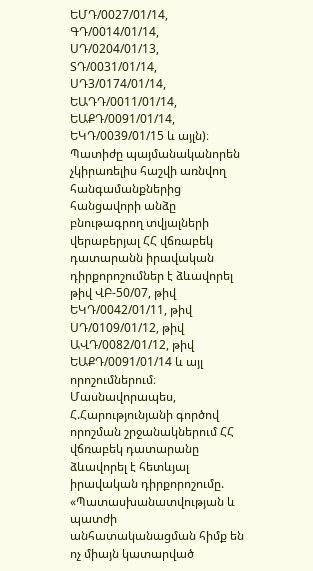ԵՄԴ/0027/01/14, ԳԴ/0014/01/14, ՍԴ/0204/01/13, ՏԴ/0031/01/14, ՍԴ3/0174/01/14, ԵԱԴԴ/0011/01/14, ԵԱՔԴ/0091/01/14, ԵԿԴ/0039/01/15 և այլն)։
Պատիժը պայմանականորեն չկիրառելիս հաշվի առնվող հանգամանքներից հանցավորի անձը բնութագրող տվյալների վերաբերյալ ՀՀ վճռաբեկ դատարանն իրավական դիրքորոշումներ է ձևավորել թիվ ՎԲ-50/07, թիվ ԵԿԴ/0042/01/11, թիվ ՍԴ/0109/01/12, թիվ ԱՎԴ/0082/01/12, թիվ ԵԱՔԴ/0091/01/14 և այլ որոշումներում։ Մասնավորապես, Հ.Հարությունյանի գործով որոշման շրջանակներում ՀՀ վճռաբեկ դատարանը ձևավորել է հետևյալ իրավական դիրքորոշումը. «Պատասխանատվության և պատժի անհատականացման հիմք են ոչ միայն կատարված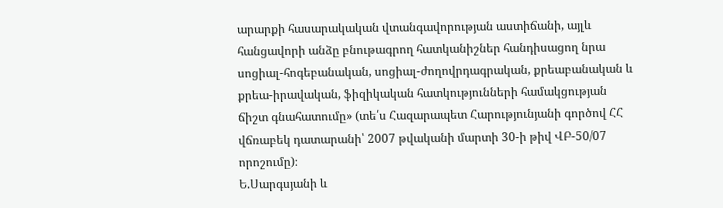արարքի հասարակական վտանգավորության աստիճանի, այլև հանցավորի անձը բնութագրող հատկանիշներ հանդիսացող նրա սոցիալ-հոգեբանական, սոցիալ-ժողովրդագրական, քրեաբանական և քրեա-իրավական, ֆիզիկական հատկությունների համակցության ճիշտ գնահատումը» (տե՛ս Հազարապետ Հարությունյանի գործով ՀՀ վճռաբեկ դատարանի՝ 2007 թվականի մարտի 30-ի թիվ ՎԲ-50/07 որոշումը)։
Ե.Սարգսյանի և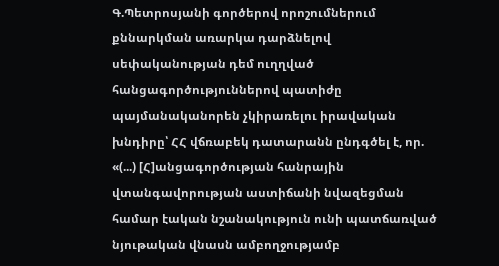Գ.Պետրոսյանի գործերով որոշումներում քննարկման առարկա դարձնելով սեփականության դեմ ուղղված հանցագործություններով պատիժը պայմանականորեն չկիրառելու իրավական խնդիրը՝ ՀՀ վճռաբեկ դատարանն ընդգծել է, որ. «(...) [Հ]անցագործության հանրային վտանգավորության աստիճանի նվազեցման համար էական նշանակություն ունի պատճառված նյութական վնասն ամբողջությամբ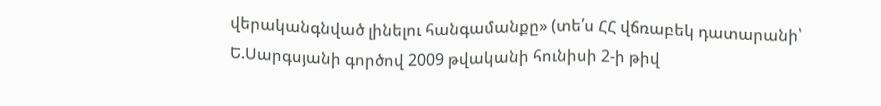վերականգնված լինելու հանգամանքը» (տե՛ս ՀՀ վճռաբեկ դատարանի՝ Ե.Սարգսյանի գործով 2009 թվականի հունիսի 2-ի թիվ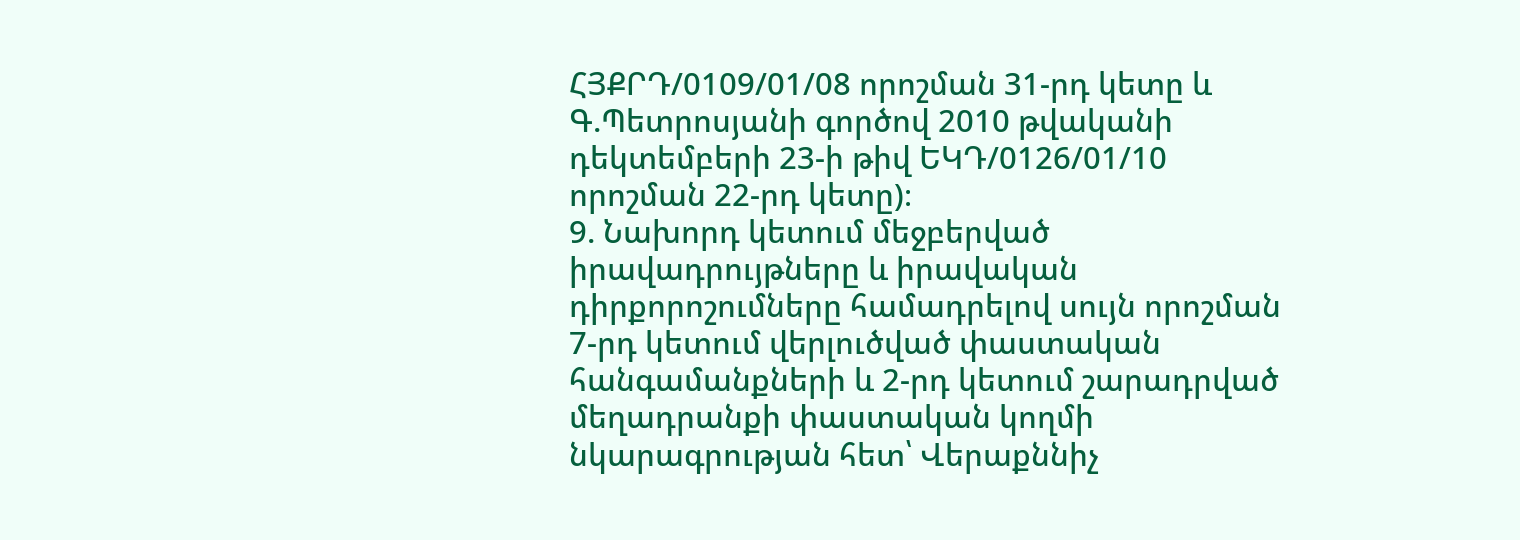ՀՅՔՐԴ/0109/01/08 որոշման 31-րդ կետը և Գ.Պետրոսյանի գործով 2010 թվականի դեկտեմբերի 23-ի թիվ ԵԿԴ/0126/01/10 որոշման 22-րդ կետը)։
9. Նախորդ կետում մեջբերված իրավադրույթները և իրավական դիրքորոշումները համադրելով սույն որոշման 7-րդ կետում վերլուծված փաստական հանգամանքների և 2-րդ կետում շարադրված մեղադրանքի փաստական կողմի նկարագրության հետ՝ Վերաքննիչ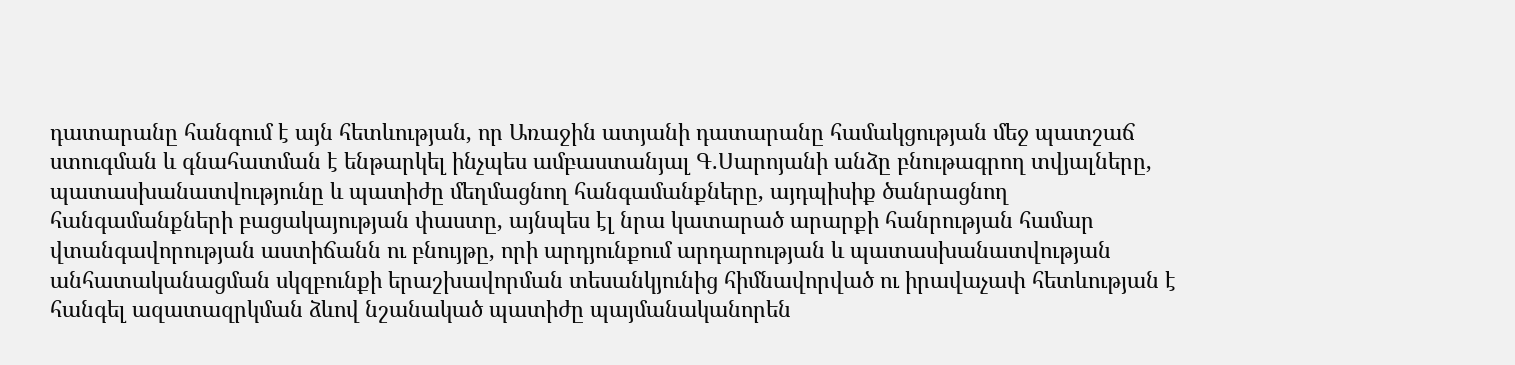դատարանը հանգում է այն հետևության, որ Առաջին ատյանի դատարանը համակցության մեջ պատշաճ ստուգման և գնահատման է ենթարկել ինչպես ամբաստանյալ Գ.Սարոյանի անձը բնութագրող տվյալները, պատասխանատվությունը և պատիժը մեղմացնող հանգամանքները, այդպիսիք ծանրացնող հանգամանքների բացակայության փաստը, այնպես էլ նրա կատարած արարքի հանրության համար վտանգավորության աստիճանն ու բնույթը, որի արդյունքում արդարության և պատասխանատվության անհատականացման սկզբունքի երաշխավորման տեսանկյունից հիմնավորված ու իրավաչափ հետևության է հանգել ազատազրկման ձևով նշանակած պատիժը պայմանականորեն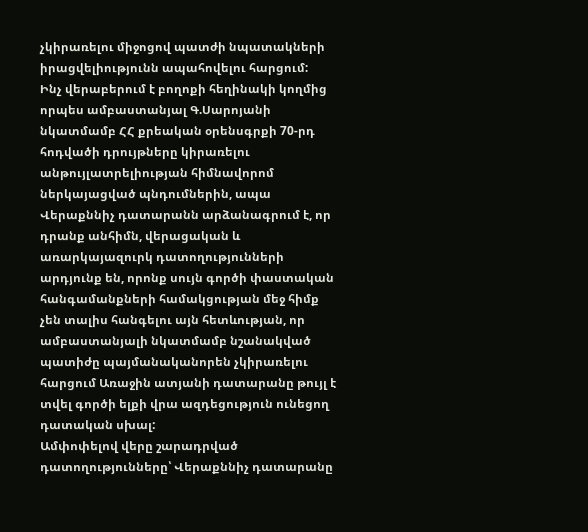չկիրառելու միջոցով պատժի նպատակների իրացվելիությունն ապահովելու հարցում:
Ինչ վերաբերում է բողոքի հեղինակի կողմից որպես ամբաստանյալ Գ.Սարոյանի նկատմամբ ՀՀ քրեական օրենսգրքի 70-րդ հոդվածի դրույթները կիրառելու անթույլատրելիության հիմնավորոմ ներկայացված պնդումներին, ապա Վերաքննիչ դատարանն արձանագրում է, որ դրանք անհիմն, վերացական և առարկայազուրկ դատողությունների արդյունք են, որոնք սույն գործի փաստական հանգամանքների համակցության մեջ հիմք չեն տալիս հանգելու այն հետևության, որ ամբաստանյալի նկատմամբ նշանակված պատիժը պայմանականորեն չկիրառելու հարցում Առաջին ատյանի դատարանը թույլ է տվել գործի ելքի վրա ազդեցություն ունեցող դատական սխալ:
Ամփոփելով վերը շարադրված դատողությունները՝ Վերաքննիչ դատարանը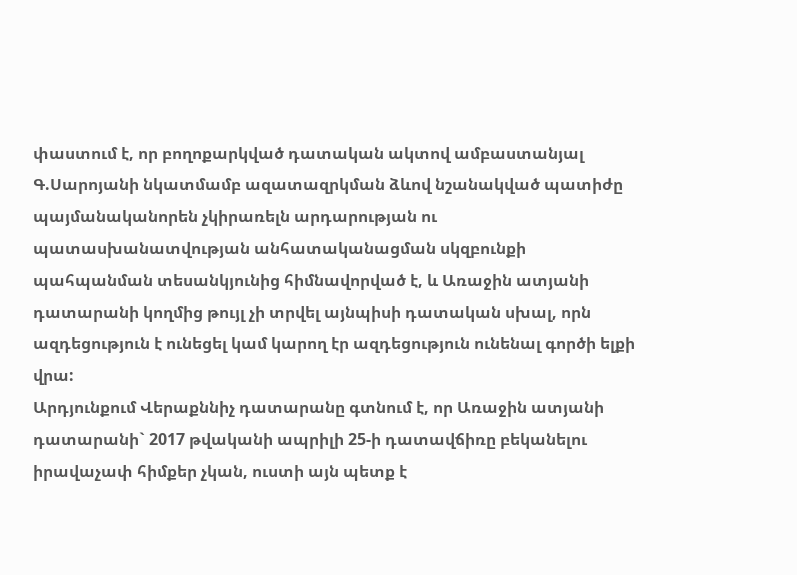փաստում է, որ բողոքարկված դատական ակտով ամբաստանյալ Գ.Սարոյանի նկատմամբ ազատազրկման ձևով նշանակված պատիժը պայմանականորեն չկիրառելն արդարության ու պատասխանատվության անհատականացման սկզբունքի պահպանման տեսանկյունից հիմնավորված է, և Առաջին ատյանի դատարանի կողմից թույլ չի տրվել այնպիսի դատական սխալ, որն ազդեցություն է ունեցել կամ կարող էր ազդեցություն ունենալ գործի ելքի վրա:
Արդյունքում Վերաքննիչ դատարանը գտնում է, որ Առաջին ատյանի դատարանի` 2017 թվականի ապրիլի 25-ի դատավճիռը բեկանելու իրավաչափ հիմքեր չկան, ուստի այն պետք է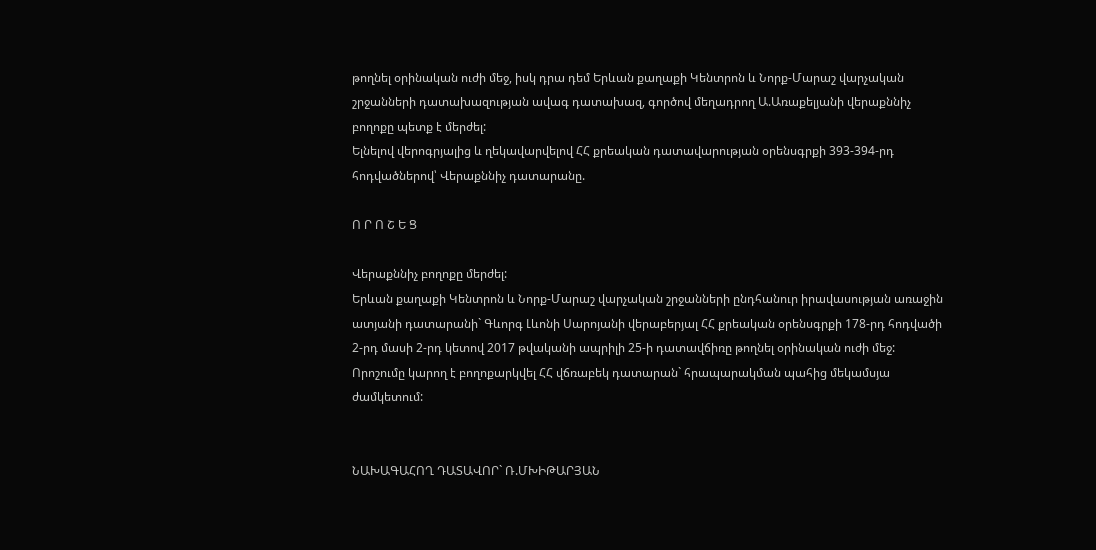թողնել օրինական ուժի մեջ, իսկ դրա դեմ Երևան քաղաքի Կենտրոն և Նորք-Մարաշ վարչական շրջանների դատախազության ավագ դատախազ, գործով մեղադրող Ա.Առաքելյանի վերաքննիչ բողոքը պետք է մերժել:
Ելնելով վերոգրյալից և ղեկավարվելով ՀՀ քրեական դատավարության օրենսգրքի 393-394-րդ հոդվածներով՝ Վերաքննիչ դատարանը.

Ո Ր Ո Շ Ե Ց

Վերաքննիչ բողոքը մերժել:
Երևան քաղաքի Կենտրոն և Նորք-Մարաշ վարչական շրջանների ընդհանուր իրավասության առաջին ատյանի դատարանի` Գևորգ Լևոնի Սարոյանի վերաբերյալ ՀՀ քրեական օրենսգրքի 178-րդ հոդվածի 2-րդ մասի 2-րդ կետով 2017 թվականի ապրիլի 25-ի դատավճիռը թողնել օրինական ուժի մեջ:
Որոշումը կարող է բողոքարկվել ՀՀ վճռաբեկ դատարան` հրապարակման պահից մեկամսյա ժամկետում:


ՆԱԽԱԳԱՀՈՂ ԴԱՏԱՎՈՐ` Ռ.ՄԽԻԹԱՐՅԱՆ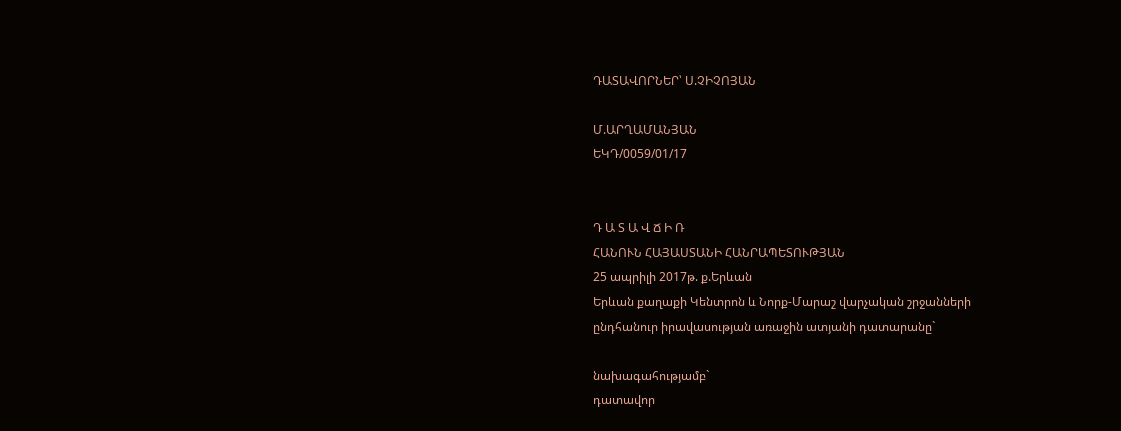ԴԱՏԱՎՈՐՆԵՐ՝ Ս.ՉԻՉՈՅԱՆ

Մ.ԱՐՂԱՄԱՆՅԱՆ
ԵԿԴ/0059/01/17


Դ Ա Տ Ա Վ Ճ Ի Ռ
ՀԱՆՈՒՆ ՀԱՅԱՍՏԱՆԻ ՀԱՆՐԱՊԵՏՈՒԹՅԱՆ
25 ապրիլի 2017թ. ք.Երևան
Երևան քաղաքի Կենտրոն և Նորք-Մարաշ վարչական շրջանների
ընդհանուր իրավասության առաջին ատյանի դատարանը`

նախագահությամբ`
դատավոր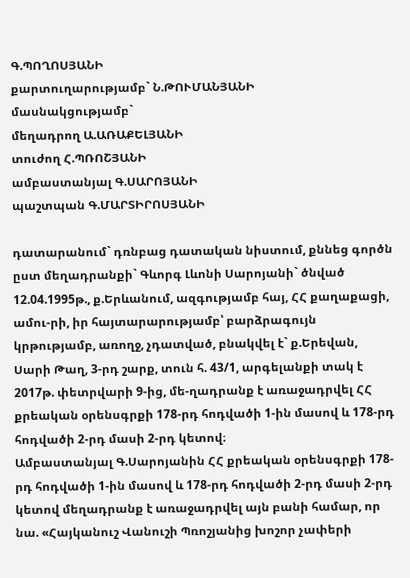Գ.ՊՈՂՈՍՅԱՆԻ
քարտուղարությամբ` Ն.ԹՈՒՄԱՆՅԱՆԻ
մասնակցությամբ`
մեղադրող Ա.ԱՌԱՔԵԼՅԱՆԻ
տուժող Հ.ՊՌՈՇՅԱՆԻ
ամբաստանյալ Գ.ՍԱՐՈՅԱՆԻ
պաշտպան Գ.ՄԱՐՏԻՐՈՍՅԱՆԻ

դատարանում` դռնբաց դատական նիստում, քննեց գործն ըստ մեղադրանքի` Գևորգ Լևոնի Սարոյանի` ծնված 12.04.1995թ., ք.Երևանում, ազգությամբ հայ, ՀՀ քաղաքացի, ամու-րի, իր հայտարարությամբ՝ բարձրագույն կրթությամբ, առողջ, չդատված, բնակվել է` ք.Երեվան, Սարի Թաղ, 3-րդ շարք, տուն հ. 43/1, արգելանքի տակ է 2017թ. փետրվարի 9-ից, մե-ղադրանք է առաջադրվել ՀՀ քրեական օրենսգրքի 178-րդ հոդվածի 1-ին մասով և 178-րդ հոդվածի 2-րդ մասի 2-րդ կետով։
Ամբաստանյալ Գ.Սարոյանին ՀՀ քրեական օրենսգրքի 178-րդ հոդվածի 1-ին մասով և 178-րդ հոդվածի 2-րդ մասի 2-րդ կետով մեղադրանք է առաջադրվել այն բանի համար, որ նա. «Հայկանուշ Վանուշի Պռոշյանից խոշոր չափերի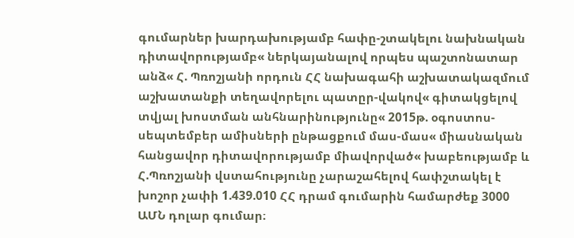գումարներ խարդախությամբ հափը-շտակելու նախնական դիտավորությամբ« ներկայանալով որպես պաշտոնատար անձ« Հ. Պռոշյանի որդուն ՀՀ նախագահի աշխատակազմում աշխատանքի տեղավորելու պատըր-վակով« գիտակցելով տվյալ խոստման անհնարինությունը« 2015թ. օգոստոս-սեպտեմբեր ամիսների ընթացքում մաս-մաս« միասնական հանցավոր դիտավորությամբ միավորված« խաբեությամբ և Հ.Պռոշյանի վստահությունը չարաշահելով հափշտակել է խոշոր չափի 1.439.010 ՀՀ դրամ գումարին համարժեք 3000 ԱՄՆ դոլար գումար։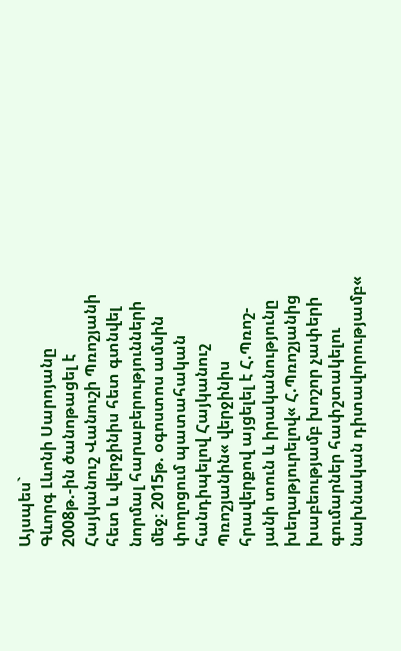Այսպես`
Գևորգ Լևոնի Սարոյանը 2008թ.-ին ծանոթացել է Հայկանուշ Վանուշի Պռոշյանի հետ և վերջինիս հետ գտնվել նորմալ հարաբերությունների մեջ։ 2015թ. օգոստոս ամսին փողոցում պատահական հանդիպելով Հայկանուշ Պռոշյանին« վերջինիս հրավերքով այցելել է Հ.Պռոշ-յանի տուն և իրականությունը խեղաթյուրելով« Հ.Պռոշյանից խաբեությամբ խոշոր չափերի գումարներ հափշտակելու նախնական դիտավորությամբ«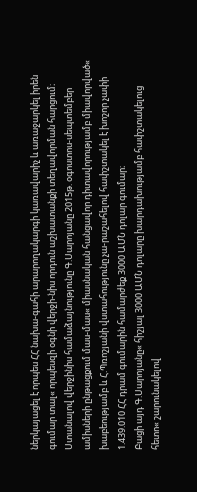ներկայացել է որպես ՀՀ նախա-գահի արարողակարգի կառավարիչ և առաջարկել իրեն գումար տալ« որպեսզի օգնի վերջի-նիս որդուն աշխատանքի տեղավորման հարցում։ Ստանալով վերջինիս համաձայնությունը Գ.Սարոյանը 2015թ. օգոստոս-սեպտեմբեր ամիսների ընթացքում մաս-մաս« միասնական հանցավոր դիտավորությամբ միավորված« խաբեությամբ և Հ.Պռոշյանի վստահությունը չա-րաշահելով հափշտակել է խոշոր չափի 1.439.010 ՀՀ դրամ գումարին համարժեք 3000 ԱՄՆ դոլար գումար։
Բացի այդ Գ.Սարոյանը« հիշյալ 3000 ԱՄՆ դոլարը խարդախությամբ հափշտակելուց հետո« շարունակելով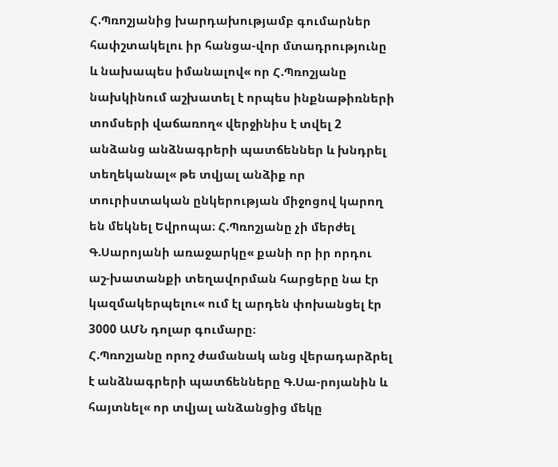Հ.Պռոշյանից խարդախությամբ գումարներ հափշտակելու իր հանցա-վոր մտադրությունը և նախապես իմանալով« որ Հ.Պռոշյանը նախկինում աշխատել է որպես ինքնաթիռների տոմսերի վաճառող« վերջինիս է տվել 2 անձանց անձնագրերի պատճեններ և խնդրել տեղեկանալ« թե տվյալ անձիք որ տուրիստական ընկերության միջոցով կարող են մեկնել Եվրոպա։ Հ.Պռոշյանը չի մերժել Գ.Սարոյանի առաջարկը« քանի որ իր որդու աշ-խատանքի տեղավորման հարցերը նա էր կազմակերպելու« ում էլ արդեն փոխանցել էր 3000 ԱՄՆ դոլար գումարը։
Հ.Պռոշյանը որոշ ժամանակ անց վերադարձրել է անձնագրերի պատճենները Գ.Սա-րոյանին և հայտնել« որ տվյալ անձանցից մեկը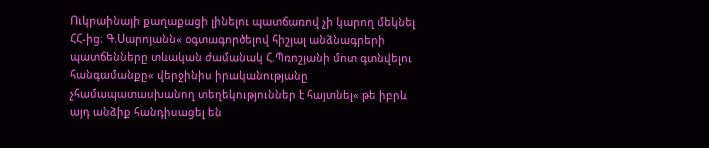Ուկրաինայի քաղաքացի լինելու պատճառով չի կարող մեկնել ՀՀ-ից։ Գ.Սարոյանն« օգտագործելով հիշյալ անձնագրերի պատճենները տևական ժամանակ Հ.Պռոշյանի մոտ գտնվելու հանգամանքը« վերջինիս իրականությանը չհամապատասխանող տեղեկություններ է հայտնել« թե իբրև այդ անձիք հանդիսացել են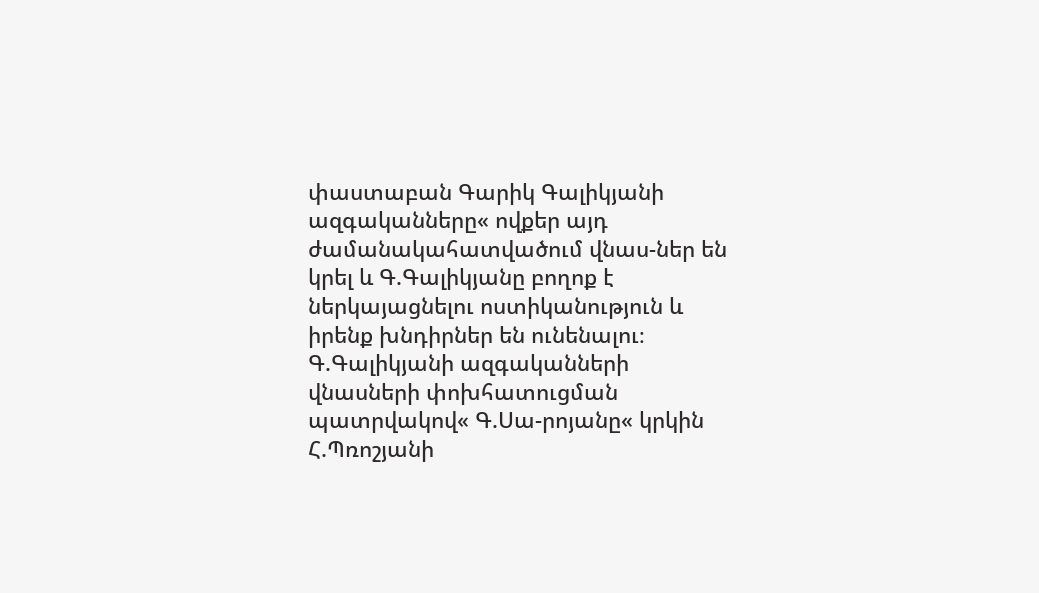փաստաբան Գարիկ Գալիկյանի ազգականները« ովքեր այդ ժամանակահատվածում վնաս-ներ են կրել և Գ.Գալիկյանը բողոք է ներկայացնելու ոստիկանություն և իրենք խնդիրներ են ունենալու։ Գ.Գալիկյանի ազգականների վնասների փոխհատուցման պատրվակով« Գ.Սա-րոյանը« կրկին Հ.Պռոշյանի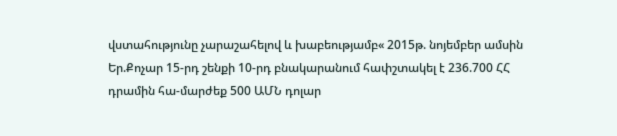վստահությունը չարաշահելով և խաբեությամբ« 2015թ. նոյեմբեր ամսին Եր.Քոչար 15-րդ շենքի 10-րդ բնակարանում հափշտակել է 236.700 ՀՀ դրամին հա-մարժեք 500 ԱՄՆ դոլար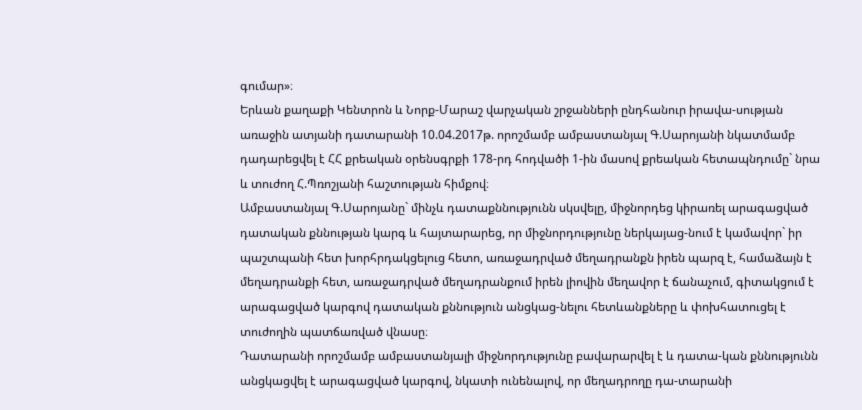գումար»։
Երևան քաղաքի Կենտրոն և Նորք-Մարաշ վարչական շրջանների ընդհանուր իրավա-սության առաջին ատյանի դատարանի 10.04.2017թ. որոշմամբ ամբաստանյալ Գ.Սարոյանի նկատմամբ դադարեցվել է ՀՀ քրեական օրենսգրքի 178-րդ հոդվածի 1-ին մասով քրեական հետապնդումը` նրա և տուժող Հ.Պռոշյանի հաշտության հիմքով։
Ամբաստանյալ Գ.Սարոյանը` մինչև դատաքննությունն սկսվելը, միջնորդեց կիրառել արագացված դատական քննության կարգ և հայտարարեց, որ միջնորդությունը ներկայաց-նում է կամավոր` իր պաշտպանի հետ խորհրդակցելուց հետո, առաջադրված մեղադրանքն իրեն պարզ է, համաձայն է մեղադրանքի հետ, առաջադրված մեղադրանքում իրեն լիովին մեղավոր է ճանաչում, գիտակցում է արագացված կարգով դատական քննություն անցկաց-նելու հետևանքները և փոխհատուցել է տուժողին պատճառված վնասը։
Դատարանի որոշմամբ ամբաստանյալի միջնորդությունը բավարարվել է և դատա-կան քննությունն անցկացվել է արագացված կարգով, նկատի ունենալով, որ մեղադրողը դա-տարանի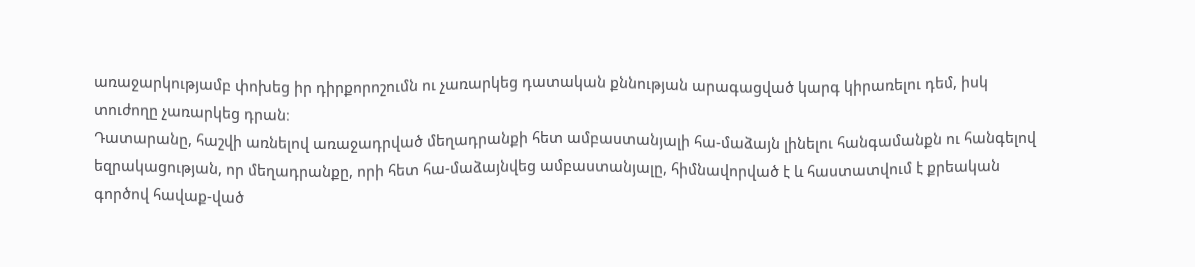առաջարկությամբ փոխեց իր դիրքորոշումն ու չառարկեց դատական քննության արագացված կարգ կիրառելու դեմ, իսկ տուժողը չառարկեց դրան։
Դատարանը, հաշվի առնելով առաջադրված մեղադրանքի հետ ամբաստանյալի հա-մաձայն լինելու հանգամանքն ու հանգելով եզրակացության, որ մեղադրանքը, որի հետ հա-մաձայնվեց ամբաստանյալը, հիմնավորված է և հաստատվում է քրեական գործով հավաք-ված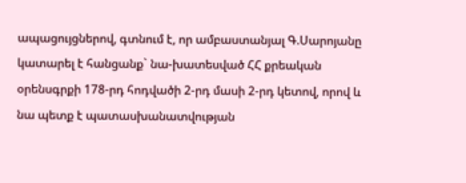ապացույցներով, գտնում է, որ ամբաստանյալ Գ.Սարոյանը կատարել է հանցանք` նա-խատեսված ՀՀ քրեական օրենսգրքի 178-րդ հոդվածի 2-րդ մասի 2-րդ կետով, որով և նա պետք է պատասխանատվության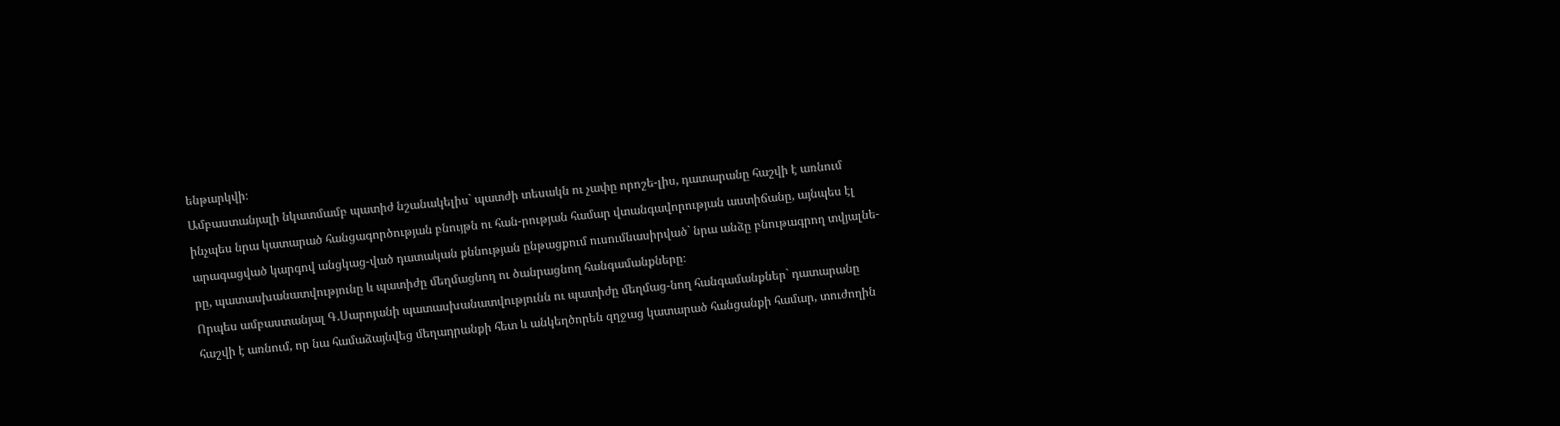ենթարկվի։
Ամբաստանյալի նկատմամբ պատիժ նշանակելիս` պատժի տեսակն ու չափը որոշե-լիս, դատարանը հաշվի է առնում ինչպես նրա կատարած հանցագործության բնույթն ու հան-րության համար վտանգավորության աստիճանը, այնպես էլ արագացված կարգով անցկաց-ված դատական քննության ընթացքում ուսումնասիրված` նրա անձը բնութագրող տվյալնե-րը, պատասխանատվությունը և պատիժը մեղմացնող ու ծանրացնող հանգամանքները։
Որպես ամբաստանյալ Գ.Սարոյանի պատասխանատվությունն ու պատիժը մեղմաց-նող հանգամանքներ` դատարանը հաշվի է առնում, որ նա համաձայնվեց մեղադրանքի հետ և անկեղծորեն զղջաց կատարած հանցանքի համար, տուժողին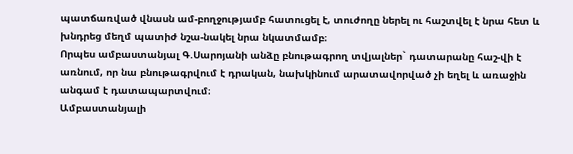պատճառված վնասն ամ-բողջությամբ հատուցել է, տուժողը ներել ու հաշտվել է նրա հետ և խնդրեց մեղմ պատիժ նշա-նակել նրա նկատմամբ։
Որպես ամբաստանյալ Գ.Սարոյանի անձը բնութագրող տվյալներ` դատարանը հաշ-վի է առնում, որ նա բնութագրվում է դրական, նախկինում արատավորված չի եղել և առաջին անգամ է դատապարտվում։
Ամբաստանյալի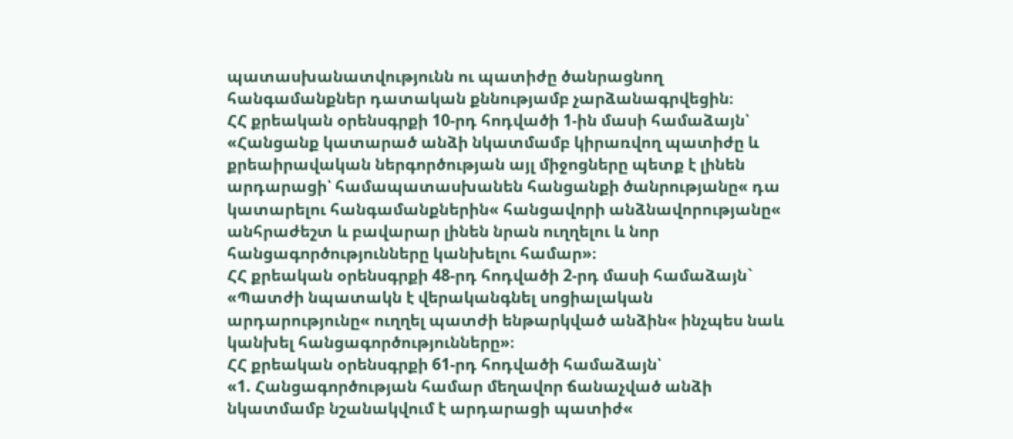պատասխանատվությունն ու պատիժը ծանրացնող հանգամանքներ դատական քննությամբ չարձանագրվեցին։
ՀՀ քրեական օրենսգրքի 10-րդ հոդվածի 1-ին մասի համաձայն՝ «Հանցանք կատարած անձի նկատմամբ կիրառվող պատիժը և քրեաիրավական ներգործության այլ միջոցները պետք է լինեն արդարացի՝ համապատասխանեն հանցանքի ծանրությանը« դա կատարելու հանգամանքներին« հանցավորի անձնավորությանը« անհրաժեշտ և բավարար լինեն նրան ուղղելու և նոր հանցագործությունները կանխելու համար»։
ՀՀ քրեական օրենսգրքի 48-րդ հոդվածի 2-րդ մասի համաձայն` «Պատժի նպատակն է վերականգնել սոցիալական արդարությունը« ուղղել պատժի ենթարկված անձին« ինչպես նաև կանխել հանցագործությունները»։
ՀՀ քրեական օրենսգրքի 61-րդ հոդվածի համաձայն՝
«1. Հանցագործության համար մեղավոր ճանաչված անձի նկատմամբ նշանակվում է արդարացի պատիժ«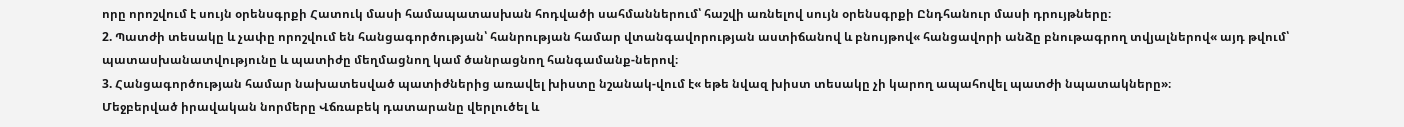որը որոշվում է սույն օրենսգրքի Հատուկ մասի համապատասխան հոդվածի սահմաններում՝ հաշվի առնելով սույն օրենսգրքի Ընդհանուր մասի դրույթները։
2. Պատժի տեսակը և չափը որոշվում են հանցագործության՝ հանրության համար վտանգավորության աստիճանով և բնույթով« հանցավորի անձը բնութագրող տվյալներով« այդ թվում՝ պատասխանատվությունը և պատիժը մեղմացնող կամ ծանրացնող հանգամանք-ներով։
3. Հանցագործության համար նախատեսված պատիժներից առավել խիստը նշանակ-վում է« եթե նվազ խիստ տեսակը չի կարող ապահովել պատժի նպատակները»։
Մեջբերված իրավական նորմերը Վճռաբեկ դատարանը վերլուծել և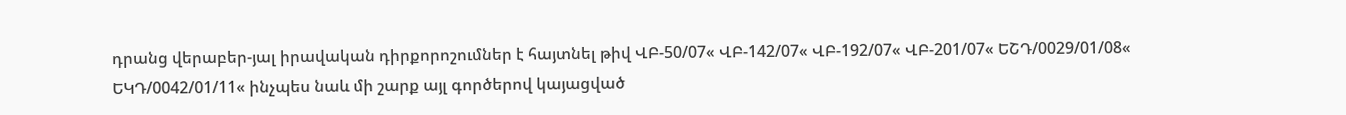դրանց վերաբեր-յալ իրավական դիրքորոշումներ է հայտնել թիվ ՎԲ-50/07« ՎԲ-142/07« ՎԲ-192/07« ՎԲ-201/07« ԵՇԴ/0029/01/08« ԵԿԴ/0042/01/11« ինչպես նաև մի շարք այլ գործերով կայացված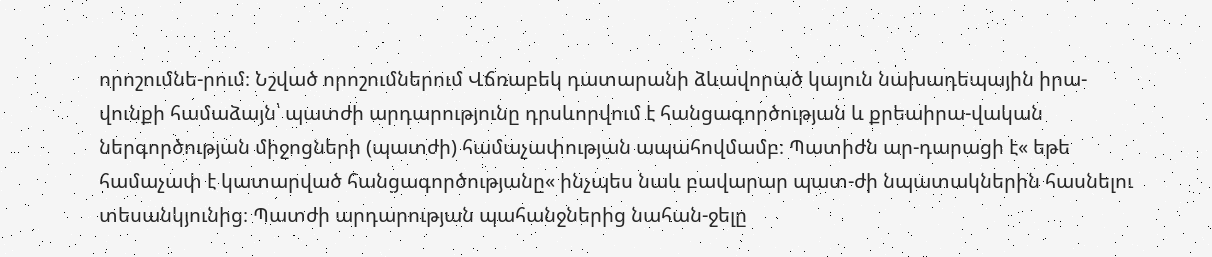որոշումնե-րում։ Նշված որոշումներում Վճռաբեկ դատարանի ձևավորած կայուն նախադեպային իրա-վունքի համաձայն՝ պատժի արդարությունը դրսևորվում է հանցագործության և քրեաիրա-վական ներգործության միջոցների (պատժի) համաչափության ապահովմամբ։ Պատիժն ար-դարացի է« եթե համաչափ է կատարված հանցագործությանը« ինչպես նաև բավարար պատ-ժի նպատակներին հասնելու տեսանկյունից։ Պատժի արդարության պահանջներից նահան-ջելը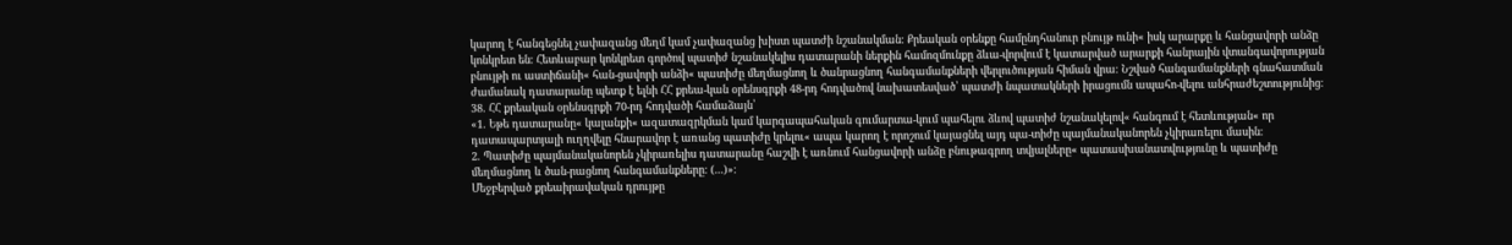կարող է հանգեցնել չափազանց մեղմ կամ չափազանց խիստ պատժի նշանակման։ Քրեական օրենքը համընդհանուր բնույթ ունի« իսկ արարքը և հանցավորի անձը կոնկրետ են։ Հետևաբար կոնկրետ գործով պատիժ նշանակելիս դատարանի ներքին համոզմունքը ձևա-վորվում է կատարված արարքի հանրային վտանգավորության բնույթի ու աստիճանի« հան-ցավորի անձի« պատիժը մեղմացնող և ծանրացնող հանգամանքների վերլուծության հիման վրա։ Նշված հանգամանքների գնահատման ժամանակ դատարանը պետք է ելնի ՀՀ քրեա-կան օրենսգրքի 48-րդ հոդվածով նախատեսված՝ պատժի նպատակների իրացումն ապահո-վելու անհրաժեշտությունից։
38. ՀՀ քրեական օրենսգրքի 70-րդ հոդվածի համաձայն՝
«1. Եթե դատարանը« կալանքի« ազատազրկման կամ կարգապահական գումարտա-կում պահելու ձևով պատիժ նշանակելով« հանգում է հետևության« որ դատապարտյալի ուղղվելը հնարավոր է առանց պատիժը կրելու« ապա կարող է որոշում կայացնել այդ պա-տիժը պայմանականորեն չկիրառելու մասին։
2. Պատիժը պայմանականորեն չկիրառելիս դատարանը հաշվի է առնում հանցավորի անձը բնութագրող տվյալները« պատասխանատվությունը և պատիժը մեղմացնող և ծան-րացնող հանգամանքները։ (...)»։
Մեջբերված քրեաիրավական դրույթը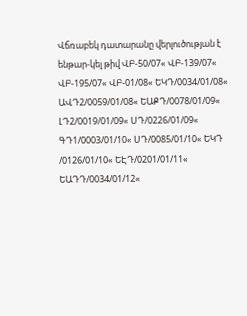Վճռաբեկ դատարանը վերլուծության է ենթար-կել թիվ ՎԲ-50/07« ՎԲ-139/07« ՎԲ-195/07« ՎԲ-01/08« ԵԿԴ/0034/01/08« ԱՎԴ2/0059/01/08« ԵԱՔԴ/0078/01/09« ԼԴ2/0019/01/09« ՍԴ/0226/01/09« ԳԴ1/0003/01/10« ՍԴ/0085/01/10« ԵԿԴ /0126/01/10« ԵԷԴ/0201/01/11« ԵԱԴԴ/0034/01/12«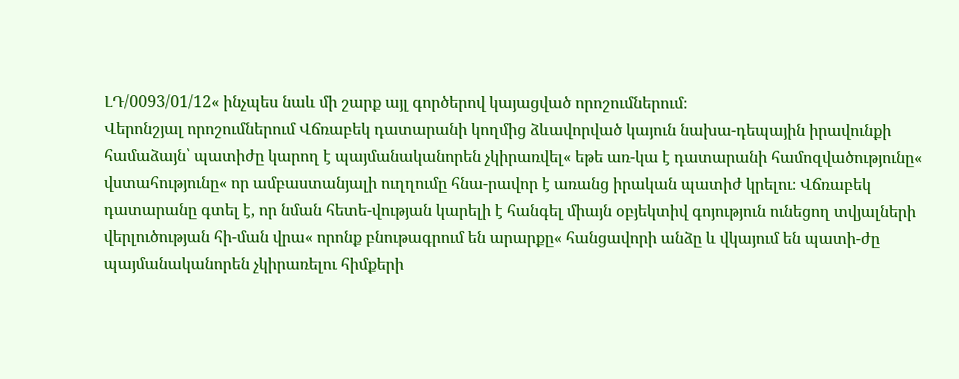ԼԴ/0093/01/12« ինչպես նաև մի շարք այլ գործերով կայացված որոշումներում։
Վերոնշյալ որոշումներում Վճռաբեկ դատարանի կողմից ձևավորված կայուն նախա-դեպային իրավունքի համաձայն՝ պատիժը կարող է պայմանականորեն չկիրառվել« եթե առ-կա է դատարանի համոզվածությունը« վստահությունը« որ ամբաստանյալի ուղղումը հնա-րավոր է առանց իրական պատիժ կրելու։ Վճռաբեկ դատարանը գտել է, որ նման հետե-վության կարելի է հանգել միայն օբյեկտիվ գոյություն ունեցող տվյալների վերլուծության հի-ման վրա« որոնք բնութագրում են արարքը« հանցավորի անձը և վկայում են պատի-ժը պայմանականորեն չկիրառելու հիմքերի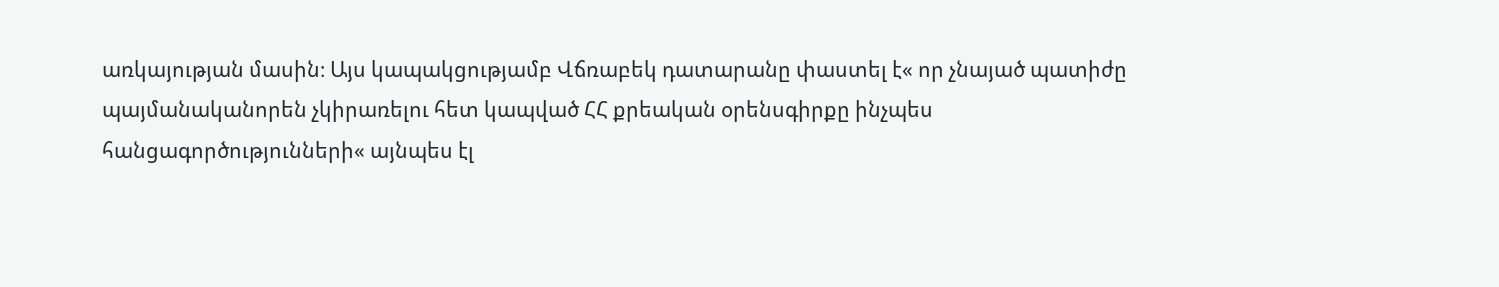առկայության մասին։ Այս կապակցությամբ Վճռաբեկ դատարանը փաստել է« որ չնայած պատիժը պայմանականորեն չկիրառելու հետ կապված ՀՀ քրեական օրենսգիրքը ինչպես հանցագործությունների« այնպես էլ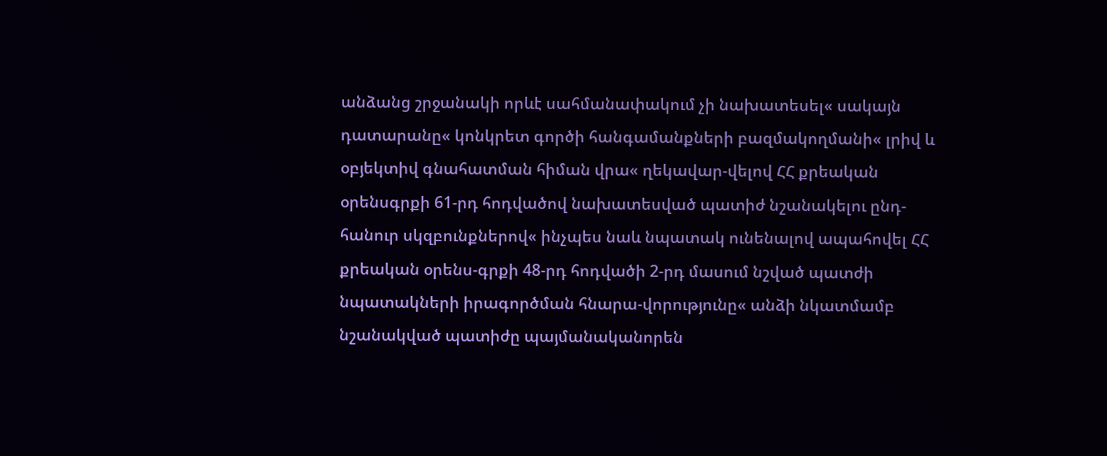անձանց շրջանակի որևէ սահմանափակում չի նախատեսել« սակայն դատարանը« կոնկրետ գործի հանգամանքների բազմակողմանի« լրիվ և օբյեկտիվ գնահատման հիման վրա« ղեկավար-վելով ՀՀ քրեական օրենսգրքի 61-րդ հոդվածով նախատեսված պատիժ նշանակելու ընդ-հանուր սկզբունքներով« ինչպես նաև նպատակ ունենալով ապահովել ՀՀ քրեական օրենս-գրքի 48-րդ հոդվածի 2-րդ մասում նշված պատժի նպատակների իրագործման հնարա-վորությունը« անձի նկատմամբ նշանակված պատիժը պայմանականորեն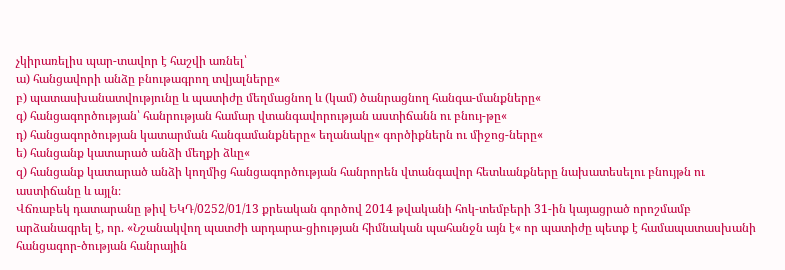չկիրառելիս պար-տավոր է հաշվի առնել՝
ա) հանցավորի անձը բնութագրող տվյալները«
բ) պատասխանատվությունը և պատիժը մեղմացնող և (կամ) ծանրացնող հանգա-մանքները«
գ) հանցագործության՝ հանրության համար վտանգավորության աստիճանն ու բնույ-թը«
դ) հանցագործության կատարման հանգամանքները« եղանակը« գործիքներն ու միջոց-ները«
ե) հանցանք կատարած անձի մեղքի ձևը«
զ) հանցանք կատարած անձի կողմից հանցագործության հանրորեն վտանգավոր հետևանքները նախատեսելու բնույթն ու աստիճանը և այլն։
Վճռաբեկ դատարանը թիվ ԵԿԴ/0252/01/13 քրեական գործով 2014 թվականի հոկ-տեմբերի 31-ին կայացրած որոշմամբ արձանագրել է, որ. «Նշանակվող պատժի արդարա-ցիության հիմնական պահանջն այն է« որ պատիժը պետք է համապատասխանի հանցագոր-ծության հանրային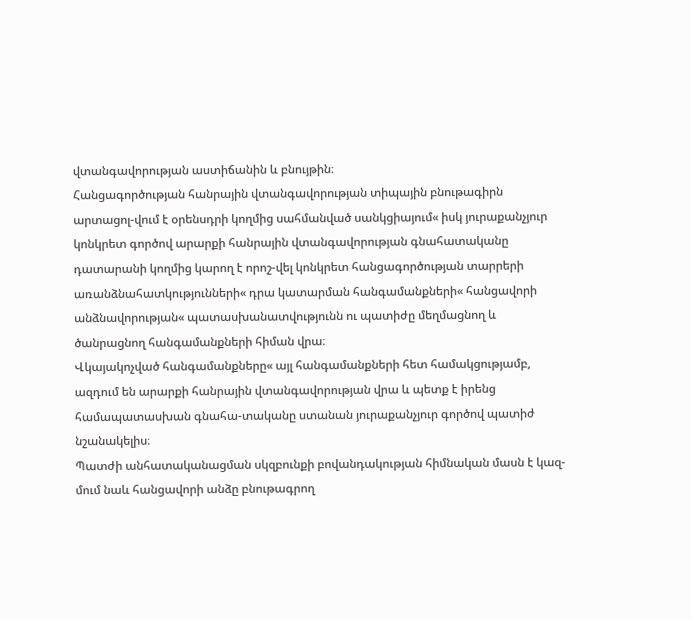վտանգավորության աստիճանին և բնույթին։
Հանցագործության հանրային վտանգավորության տիպային բնութագիրն արտացոլ-վում է օրենսդրի կողմից սահմանված սանկցիայում« իսկ յուրաքանչյուր կոնկրետ գործով արարքի հանրային վտանգավորության գնահատականը դատարանի կողմից կարող է որոշ-վել կոնկրետ հանցագործության տարրերի առանձնահատկությունների« դրա կատարման հանգամանքների« հանցավորի անձնավորության« պատասխանատվությունն ու պատիժը մեղմացնող և ծանրացնող հանգամանքների հիման վրա։
Վկայակոչված հանգամանքները« այլ հանգամանքների հետ համակցությամբ, ազդում են արարքի հանրային վտանգավորության վրա և պետք է իրենց համապատասխան գնահա-տականը ստանան յուրաքանչյուր գործով պատիժ նշանակելիս։
Պատժի անհատականացման սկզբունքի բովանդակության հիմնական մասն է կազ-մում նաև հանցավորի անձը բնութագրող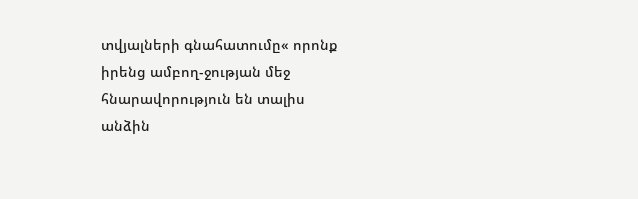տվյալների գնահատումը« որոնք իրենց ամբող-ջության մեջ հնարավորություն են տալիս անձին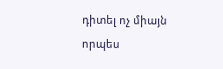դիտել ոչ միայն որպես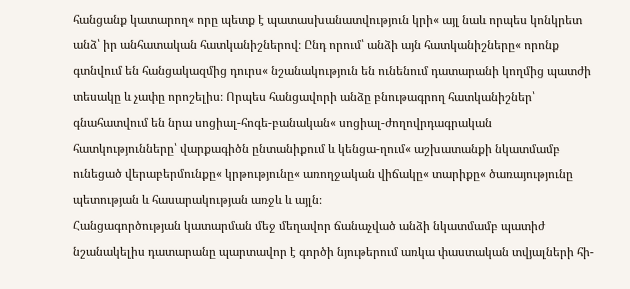հանցանք կատարող« որը պետք է պատասխանատվություն կրի« այլ նաև որպես կոնկրետ անձ՝ իր անհատական հատկանիշներով։ Ընդ որում՝ անձի այն հատկանիշները« որոնք գտնվում են հանցակազմից դուրս« նշանակություն են ունենում դատարանի կողմից պատժի տեսակը և չափը որոշելիս։ Որպես հանցավորի անձը բնութագրող հատկանիշներ՝ գնահատվում են նրա սոցիալ-հոգե-բանական« սոցիալ-ժողովրդագրական հատկությունները՝ վարքագիծն ընտանիքում և կենցա-ղում« աշխատանքի նկատմամբ ունեցած վերաբերմունքը« կրթությունը« առողջական վիճակը« տարիքը« ծառայությունը պետության և հասարակության առջև և այլն։
Հանցագործության կատարման մեջ մեղավոր ճանաչված անձի նկատմամբ պատիժ նշանակելիս դատարանը պարտավոր է գործի նյութերում առկա փաստական տվյալների հի-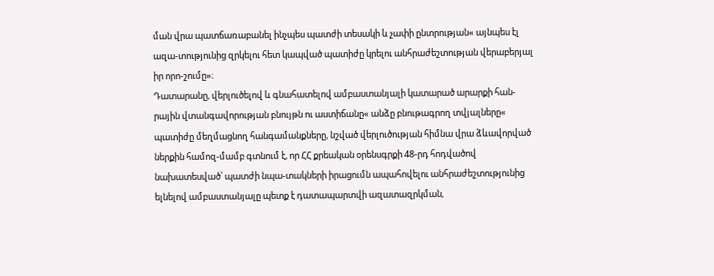ման վրա պատճառաբանել ինչպես պատժի տեսակի և չափի ընտրության« այնպես էլ ազա-տությունից զրկելու հետ կապված պատիժը կրելու անհրաժեշտության վերաբերյալ իր որո-շումը»։
Դատարանը, վերլուծելով և գնահատելով ամբաստանյալի կատարած արարքի հան-րային վտանգավորության բնույթն ու աստիճանը« անձը բնութագրող տվյալները« պատիժը մեղմացնող հանգամանքները, նշված վերլուծության հիմնա վրա ձևավորված ներքին համոզ-մամբ գտնում է, որ ՀՀ քրեական օրենսգրքի 48-րդ հոդվածով նախատեսված՝ պատժի նպա-տակների իրացումն ապահովելու անհրաժեշտությունից ելնելով ամբաստանյալը պետք է դատապարտվի ազատազրկման,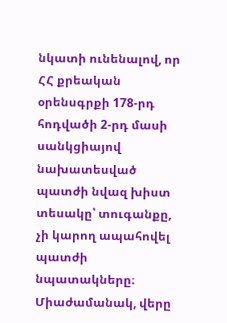նկատի ունենալով, որ ՀՀ քրեական օրենսգրքի 178-րդ հոդվածի 2-րդ մասի սանկցիայով նախատեսված պատժի նվազ խիստ տեսակը՝ տուգանքը, չի կարող ապահովել պատժի նպատակները։
Միաժամանակ, վերը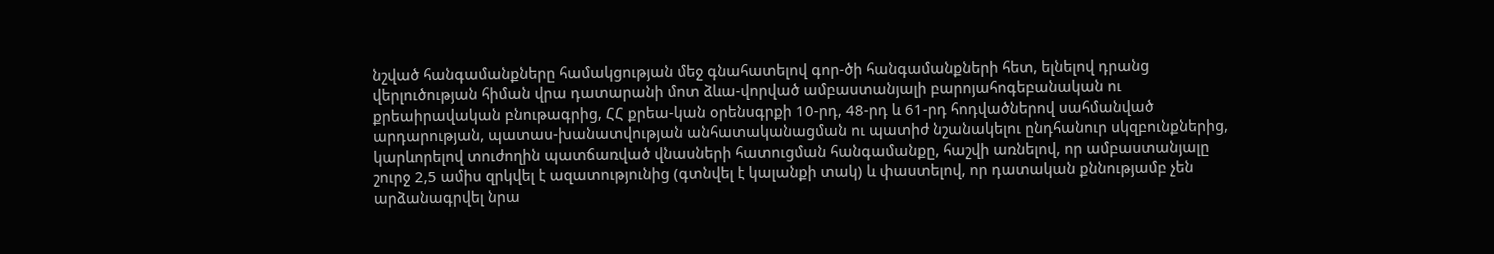նշված հանգամանքները համակցության մեջ գնահատելով գոր-ծի հանգամանքների հետ, ելնելով դրանց վերլուծության հիման վրա դատարանի մոտ ձևա-վորված ամբաստանյալի բարոյահոգեբանական ու քրեաիրավական բնութագրից, ՀՀ քրեա-կան օրենսգրքի 10-րդ, 48-րդ և 61-րդ հոդվածներով սահմանված արդարության, պատաս-խանատվության անհատականացման ու պատիժ նշանակելու ընդհանուր սկզբունքներից, կարևորելով տուժողին պատճառված վնասների հատուցման հանգամանքը, հաշվի առնելով, որ ամբաստանյալը շուրջ 2,5 ամիս զրկվել է ազատությունից (գտնվել է կալանքի տակ) և փաստելով, որ դատական քննությամբ չեն արձանագրվել նրա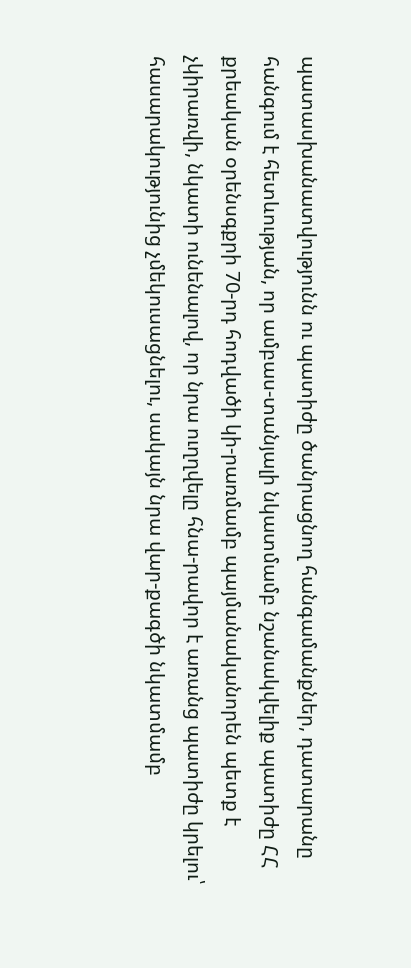պատասխանատվությունն ու պատիժը ծանրացնող հանգամանքներ, դատարանը հանգում է հետևության, որ ամբաս-տանյալի նկատմամբ նշանակվելիք պատիժը ՀՀ քրեական օրենսգքրի 70-րդ հոդվածի կի-րառմամբ պայմանականորեն պետք է չկիրառվի, նկատի ունենալով, որ նրա ուղղվելը հնա-րավոր է առանց պատիժը կրելու՝ հասարակությունից չմեկուսացնելու, սակայն նրա վար-քագծի նկատմամբ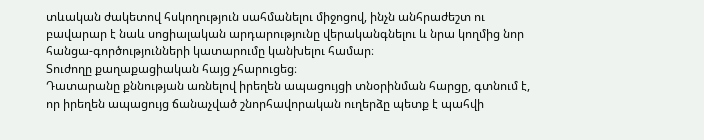տևական ժակետով հսկողություն սահմանելու միջոցով, ինչն անհրաժեշտ ու բավարար է նաև սոցիալական արդարությունը վերականգնելու և նրա կողմից նոր հանցա-գործությունների կատարումը կանխելու համար։
Տուժողը քաղաքացիական հայց չհարուցեց։
Դատարանը քննության առնելով իրեղեն ապացույցի տնօրինման հարցը, գտնում է, որ իրեղեն ապացույց ճանաչված շնորհավորական ուղերձը պետք է պահվի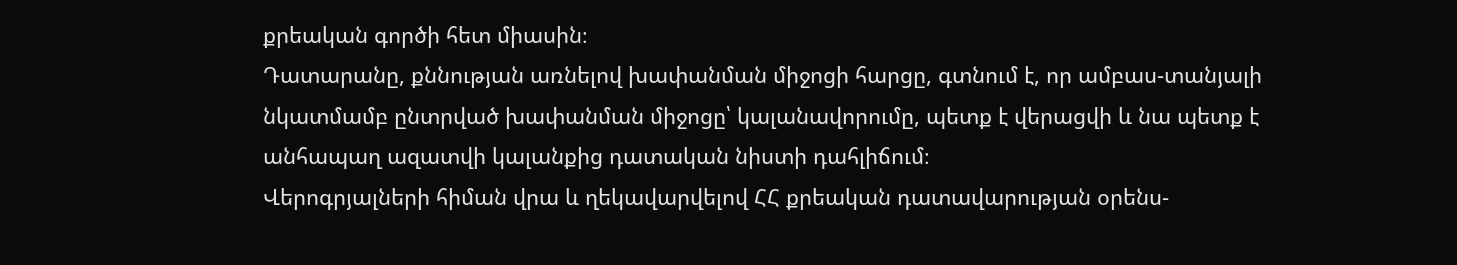քրեական գործի հետ միասին։
Դատարանը, քննության առնելով խափանման միջոցի հարցը, գտնում է, որ ամբաս-տանյալի նկատմամբ ընտրված խափանման միջոցը՝ կալանավորումը, պետք է վերացվի և նա պետք է անհապաղ ազատվի կալանքից դատական նիստի դահլիճում։
Վերոգրյալների հիման վրա և ղեկավարվելով ՀՀ քրեական դատավարության օրենս-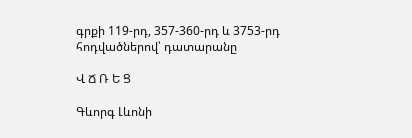գրքի 119-րդ, 357-360-րդ և 3753-րդ հոդվածներով՝ դատարանը

Վ Ճ Ռ Ե Ց

Գևորգ Լևոնի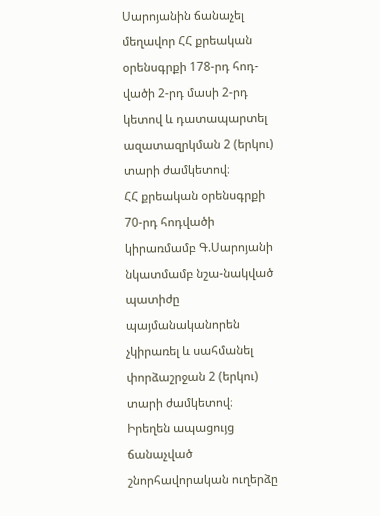Սարոյանին ճանաչել մեղավոր ՀՀ քրեական օրենսգրքի 178-րդ հոդ-վածի 2-րդ մասի 2-րդ կետով և դատապարտել ազատազրկման 2 (երկու) տարի ժամկետով։
ՀՀ քրեական օրենսգրքի 70-րդ հոդվածի կիրառմամբ Գ.Սարոյանի նկատմամբ նշա-նակված պատիժը պայմանականորեն չկիրառել և սահմանել փորձաշրջան 2 (երկու) տարի ժամկետով։
Իրեղեն ապացույց ճանաչված շնորհավորական ուղերձը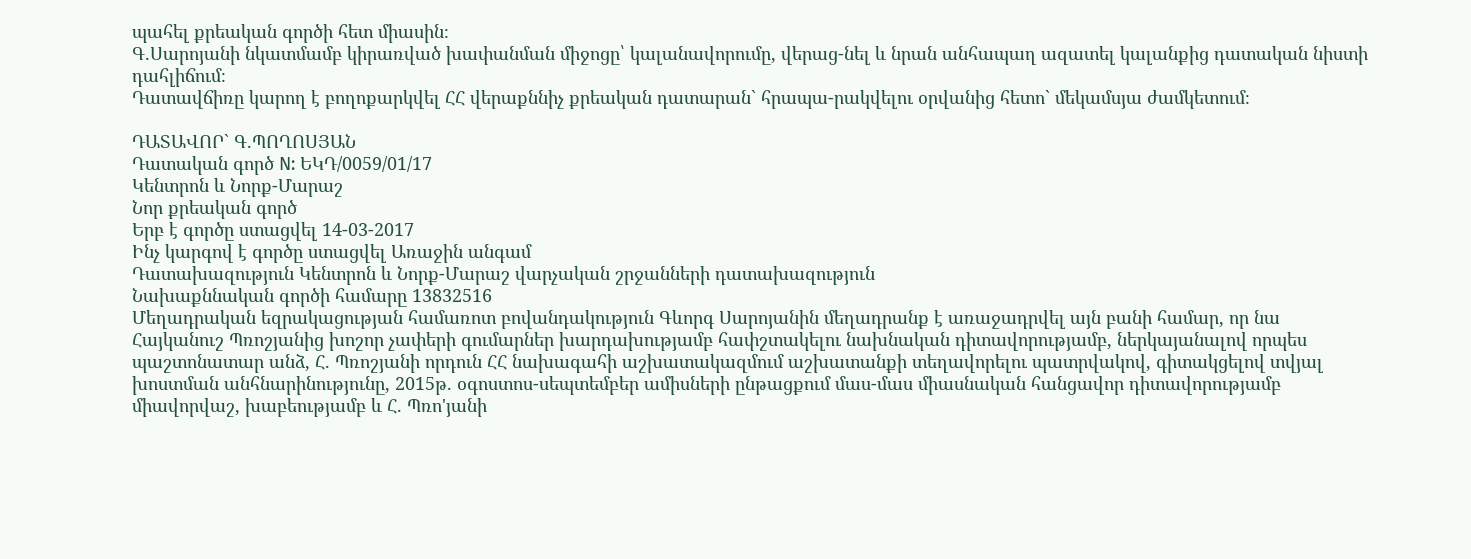պահել քրեական գործի հետ միասին։
Գ.Սարոյանի նկատմամբ կիրառված խափանման միջոցը՝ կալանավորումը, վերաց-նել և նրան անհապաղ ազատել կալանքից դատական նիստի դահլիճում։
Դատավճիռը կարող է բողոքարկվել ՀՀ վերաքննիչ քրեական դատարան` հրապա-րակվելու օրվանից հետո` մեկամսյա ժամկետում։

ԴԱՏԱՎՈՐ` Գ.ՊՈՂՈՍՅԱՆ
Դատական գործ N: ԵԿԴ/0059/01/17
Կենտրոն և Նորք-Մարաշ
Նոր քրեական գործ
Երբ է գործը ստացվել 14-03-2017
Ինչ կարգով է գործը ստացվել Առաջին անգամ
Դատախազություն Կենտրոն և Նորք-Մարաշ վարչական շրջանների դատախազություն
Նախաքննական գործի համարը 13832516
Մեղադրական եզրակացության համառոտ բովանդակություն Գևորգ Սարոյանին մեղադրանք է առաջադրվել այն բանի համար, որ նա Հայկանուշ Պռոշյանից խոշոր չափերի գումարներ խարդախությամբ հափշտակելու նախնական դիտավորությամբ, ներկայանալով որպես պաշտոնատար անձ, Հ. Պռոշյանի որդուն ՀՀ նախագահի աշխատակազմում աշխատանքի տեղավորելու պատրվակով, գիտակցելով տվյալ խոստման անհնարինությունը, 2015թ. օգոստոս-սեպտեմբեր ամիսների ընթացքում մաս-մաս միասնական հանցավոր դիտավորությամբ միավորվաշ, խաբեությամբ և Հ. Պռո'յանի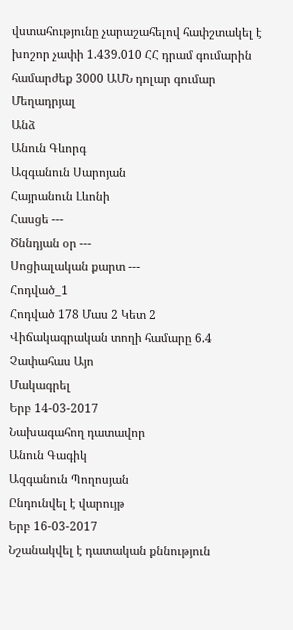վստահությունը չարաշահելով հափշտակել է խոշոր չափի 1.439.010 ՀՀ դրամ գումարին համարժեք 3000 ԱՄՆ դոլար գումար
Մեղադրյալ
Անձ
Անուն Գևորգ
Ազգանուն Սարոյան
Հայրանուն Լևոնի
Հասցե ---
Ծննդյան օր ---
Սոցիալական քարտ ---
Հոդված_1
Հոդված 178 Մաս 2 Կետ 2
Վիճակագրական տողի համարը 6.4
Չափահաս Այո
Մակագրել
Երբ 14-03-2017
Նախագահող դատավոր
Անուն Գագիկ
Ազգանուն Պողոսյան
Ընդունվել է վարույթ
Երբ 16-03-2017
Նշանակվել է դատական քննություն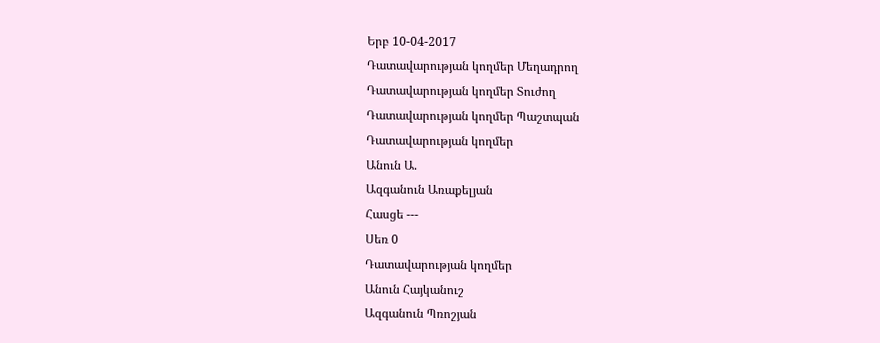Երբ 10-04-2017
Դատավարության կողմեր Մեղադրող
Դատավարության կողմեր Տուժող
Դատավարության կողմեր Պաշտպան
Դատավարության կողմեր
Անուն Ա.
Ազգանուն Առաքելյան
Հասցե ---
Սեռ 0
Դատավարության կողմեր
Անուն Հայկանուշ
Ազգանուն Պռոշյան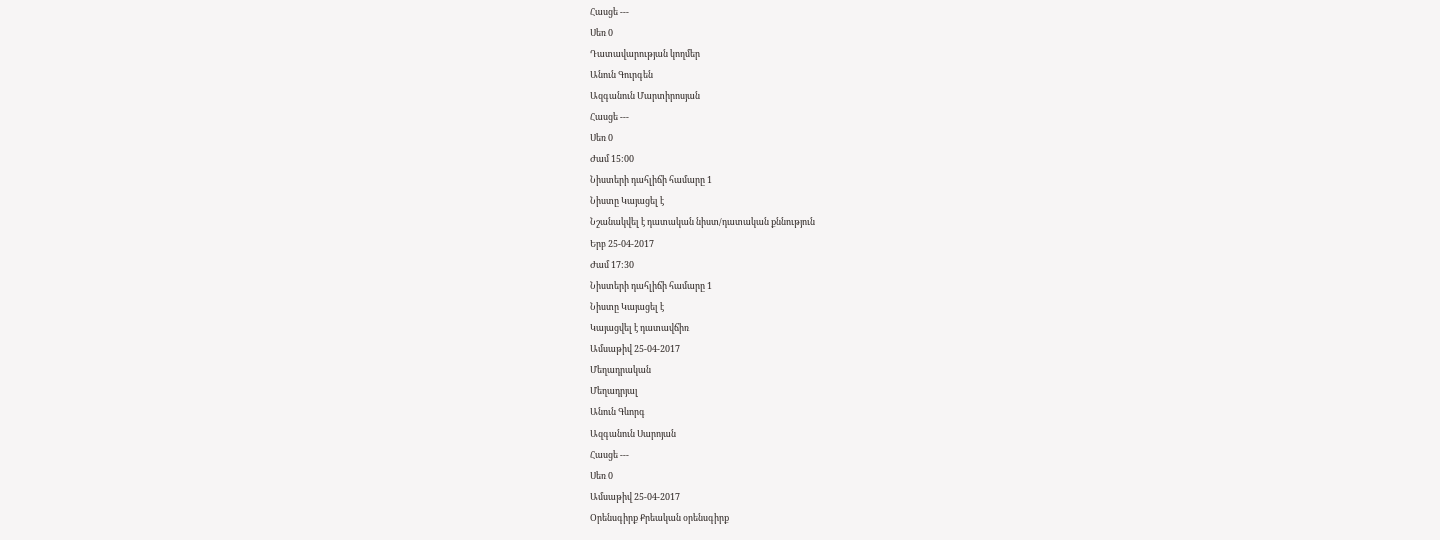Հասցե ---
Սեռ 0
Դատավարության կողմեր
Անուն Գուրգեն
Ազգանուն Մարտիրոսյան
Հասցե ---
Սեռ 0
Ժամ 15:00
Նիստերի դահլիճի համարը 1
Նիստը Կայացել է
Նշանակվել է դատական նիստ/դատական քննություն
Երբ 25-04-2017
Ժամ 17:30
Նիստերի դահլիճի համարը 1
Նիստը Կայացել է
Կայացվել է դատավճիռ
Ամսաթիվ 25-04-2017
Մեղադրական
Մեղադրյալ
Անուն Գևորգ
Ազգանուն Սարոյան
Հասցե ---
Սեռ 0
Ամսաթիվ 25-04-2017
Օրենսգիրք Քրեական օրենսգիրք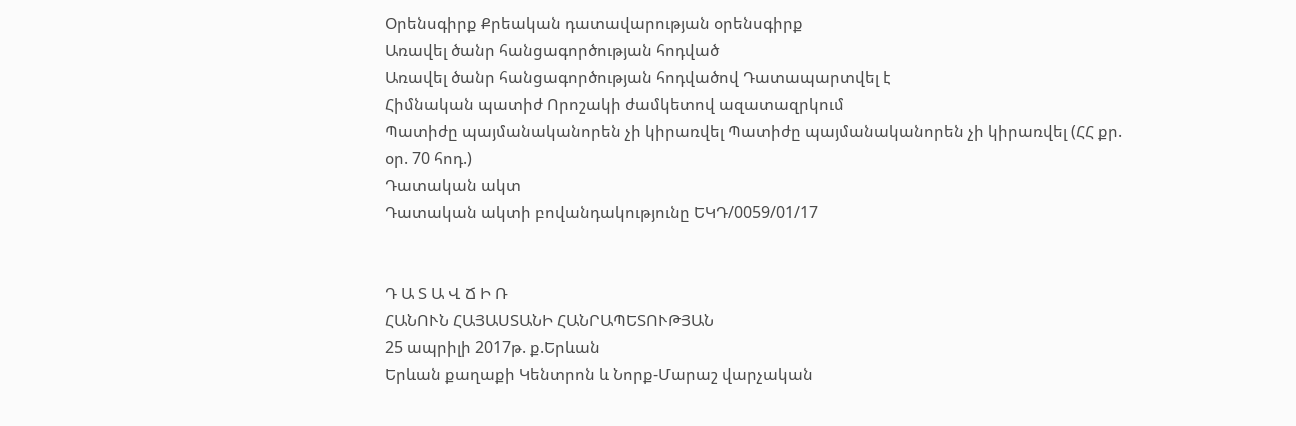Օրենսգիրք Քրեական դատավարության օրենսգիրք
Առավել ծանր հանցագործության հոդված
Առավել ծանր հանցագործության հոդվածով Դատապարտվել է
Հիմնական պատիժ Որոշակի ժամկետով ազատազրկում
Պատիժը պայմանականորեն չի կիրառվել Պատիժը պայմանականորեն չի կիրառվել (ՀՀ քր. օր. 70 հոդ.)
Դատական ակտ
Դատական ակտի բովանդակությունը ԵԿԴ/0059/01/17


Դ Ա Տ Ա Վ Ճ Ի Ռ
ՀԱՆՈՒՆ ՀԱՅԱՍՏԱՆԻ ՀԱՆՐԱՊԵՏՈՒԹՅԱՆ
25 ապրիլի 2017թ. ք.Երևան
Երևան քաղաքի Կենտրոն և Նորք-Մարաշ վարչական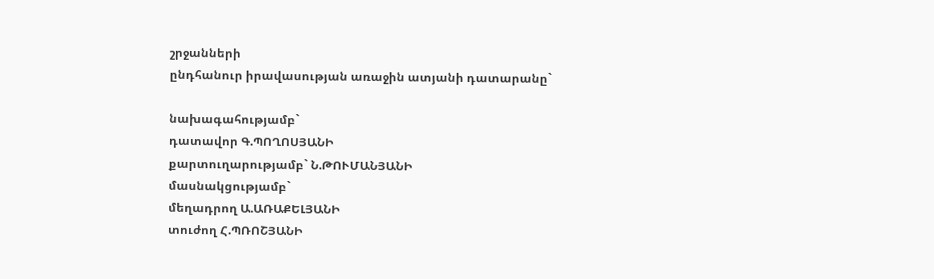շրջանների
ընդհանուր իրավասության առաջին ատյանի դատարանը`

նախագահությամբ`
դատավոր Գ.ՊՈՂՈՍՅԱՆԻ
քարտուղարությամբ` Ն.ԹՈՒՄԱՆՅԱՆԻ
մասնակցությամբ`
մեղադրող Ա.ԱՌԱՔԵԼՅԱՆԻ
տուժող Հ.ՊՌՈՇՅԱՆԻ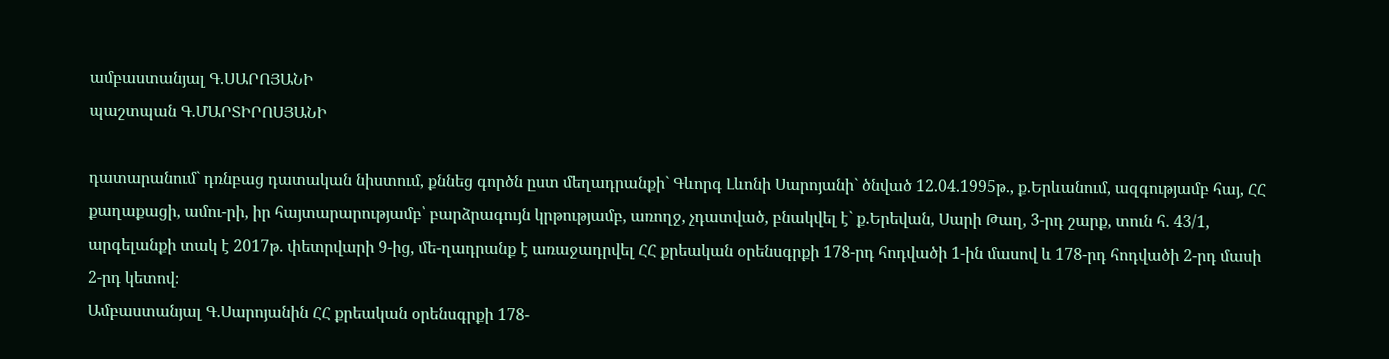ամբաստանյալ Գ.ՍԱՐՈՅԱՆԻ
պաշտպան Գ.ՄԱՐՏԻՐՈՍՅԱՆԻ

դատարանում` դռնբաց դատական նիստում, քննեց գործն ըստ մեղադրանքի` Գևորգ Լևոնի Սարոյանի` ծնված 12.04.1995թ., ք.Երևանում, ազգությամբ հայ, ՀՀ քաղաքացի, ամու-րի, իր հայտարարությամբ՝ բարձրագույն կրթությամբ, առողջ, չդատված, բնակվել է` ք.Երեվան, Սարի Թաղ, 3-րդ շարք, տուն հ. 43/1, արգելանքի տակ է 2017թ. փետրվարի 9-ից, մե-ղադրանք է առաջադրվել ՀՀ քրեական օրենսգրքի 178-րդ հոդվածի 1-ին մասով և 178-րդ հոդվածի 2-րդ մասի 2-րդ կետով։
Ամբաստանյալ Գ.Սարոյանին ՀՀ քրեական օրենսգրքի 178-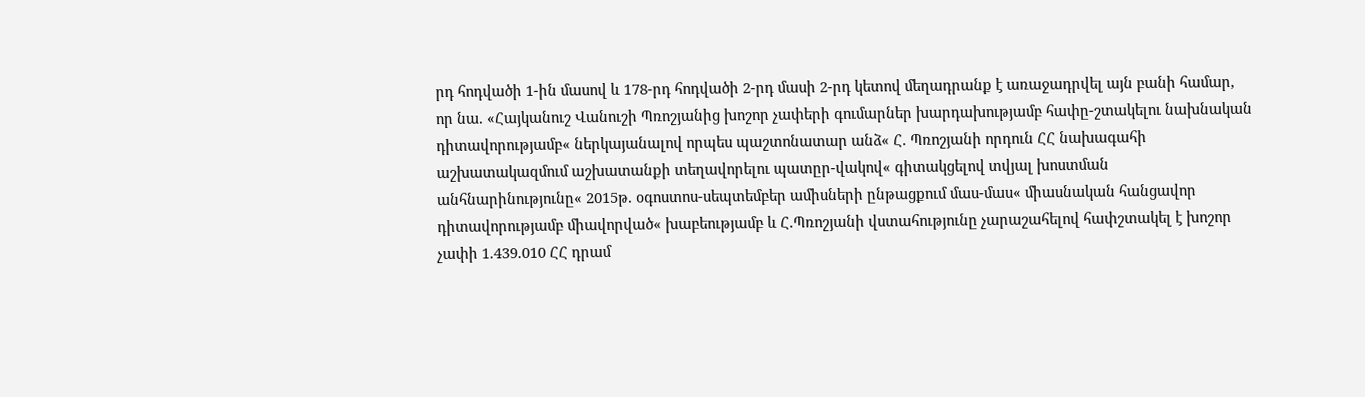րդ հոդվածի 1-ին մասով և 178-րդ հոդվածի 2-րդ մասի 2-րդ կետով մեղադրանք է առաջադրվել այն բանի համար, որ նա. «Հայկանուշ Վանուշի Պռոշյանից խոշոր չափերի գումարներ խարդախությամբ հափը-շտակելու նախնական դիտավորությամբ« ներկայանալով որպես պաշտոնատար անձ« Հ. Պռոշյանի որդուն ՀՀ նախագահի աշխատակազմում աշխատանքի տեղավորելու պատըր-վակով« գիտակցելով տվյալ խոստման անհնարինությունը« 2015թ. օգոստոս-սեպտեմբեր ամիսների ընթացքում մաս-մաս« միասնական հանցավոր դիտավորությամբ միավորված« խաբեությամբ և Հ.Պռոշյանի վստահությունը չարաշահելով հափշտակել է խոշոր չափի 1.439.010 ՀՀ դրամ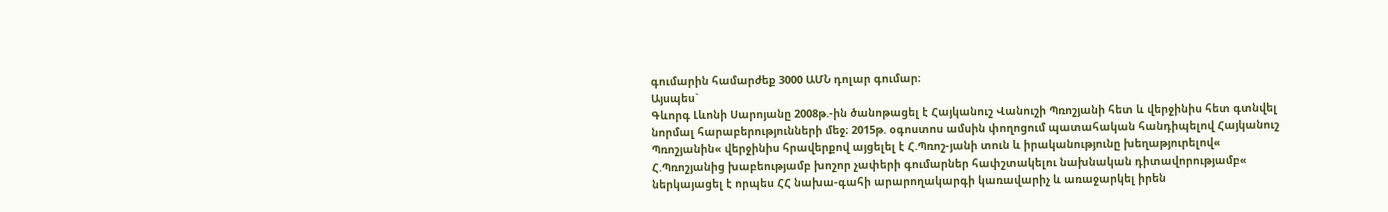գումարին համարժեք 3000 ԱՄՆ դոլար գումար։
Այսպես`
Գևորգ Լևոնի Սարոյանը 2008թ.-ին ծանոթացել է Հայկանուշ Վանուշի Պռոշյանի հետ և վերջինիս հետ գտնվել նորմալ հարաբերությունների մեջ։ 2015թ. օգոստոս ամսին փողոցում պատահական հանդիպելով Հայկանուշ Պռոշյանին« վերջինիս հրավերքով այցելել է Հ.Պռոշ-յանի տուն և իրականությունը խեղաթյուրելով« Հ.Պռոշյանից խաբեությամբ խոշոր չափերի գումարներ հափշտակելու նախնական դիտավորությամբ« ներկայացել է որպես ՀՀ նախա-գահի արարողակարգի կառավարիչ և առաջարկել իրեն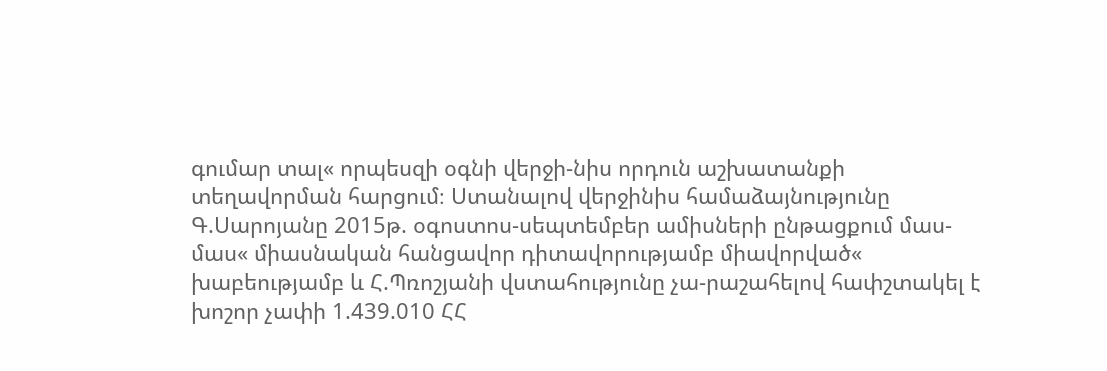գումար տալ« որպեսզի օգնի վերջի-նիս որդուն աշխատանքի տեղավորման հարցում։ Ստանալով վերջինիս համաձայնությունը Գ.Սարոյանը 2015թ. օգոստոս-սեպտեմբեր ամիսների ընթացքում մաս-մաս« միասնական հանցավոր դիտավորությամբ միավորված« խաբեությամբ և Հ.Պռոշյանի վստահությունը չա-րաշահելով հափշտակել է խոշոր չափի 1.439.010 ՀՀ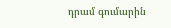դրամ գումարին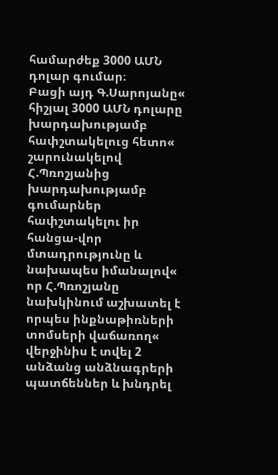համարժեք 3000 ԱՄՆ դոլար գումար։
Բացի այդ Գ.Սարոյանը« հիշյալ 3000 ԱՄՆ դոլարը խարդախությամբ հափշտակելուց հետո« շարունակելով Հ.Պռոշյանից խարդախությամբ գումարներ հափշտակելու իր հանցա-վոր մտադրությունը և նախապես իմանալով« որ Հ.Պռոշյանը նախկինում աշխատել է որպես ինքնաթիռների տոմսերի վաճառող« վերջինիս է տվել 2 անձանց անձնագրերի պատճեններ և խնդրել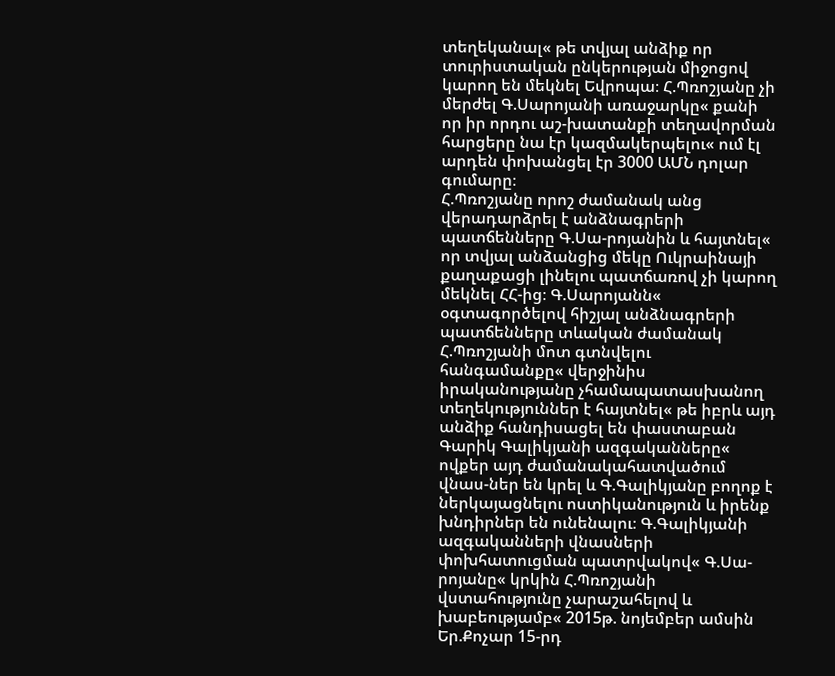տեղեկանալ« թե տվյալ անձիք որ տուրիստական ընկերության միջոցով կարող են մեկնել Եվրոպա։ Հ.Պռոշյանը չի մերժել Գ.Սարոյանի առաջարկը« քանի որ իր որդու աշ-խատանքի տեղավորման հարցերը նա էր կազմակերպելու« ում էլ արդեն փոխանցել էր 3000 ԱՄՆ դոլար գումարը։
Հ.Պռոշյանը որոշ ժամանակ անց վերադարձրել է անձնագրերի պատճենները Գ.Սա-րոյանին և հայտնել« որ տվյալ անձանցից մեկը Ուկրաինայի քաղաքացի լինելու պատճառով չի կարող մեկնել ՀՀ-ից։ Գ.Սարոյանն« օգտագործելով հիշյալ անձնագրերի պատճենները տևական ժամանակ Հ.Պռոշյանի մոտ գտնվելու հանգամանքը« վերջինիս իրականությանը չհամապատասխանող տեղեկություններ է հայտնել« թե իբրև այդ անձիք հանդիսացել են փաստաբան Գարիկ Գալիկյանի ազգականները« ովքեր այդ ժամանակահատվածում վնաս-ներ են կրել և Գ.Գալիկյանը բողոք է ներկայացնելու ոստիկանություն և իրենք խնդիրներ են ունենալու։ Գ.Գալիկյանի ազգականների վնասների փոխհատուցման պատրվակով« Գ.Սա-րոյանը« կրկին Հ.Պռոշյանի վստահությունը չարաշահելով և խաբեությամբ« 2015թ. նոյեմբեր ամսին Եր.Քոչար 15-րդ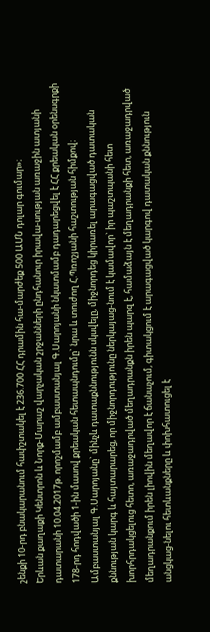շենքի 10-րդ բնակարանում հափշտակել է 236.700 ՀՀ դրամին հա-մարժեք 500 ԱՄՆ դոլար գումար»։
Երևան քաղաքի Կենտրոն և Նորք-Մարաշ վարչական շրջանների ընդհանուր իրավա-սության առաջին ատյանի դատարանի 10.04.2017թ. որոշմամբ ամբաստանյալ Գ.Սարոյանի նկատմամբ դադարեցվել է ՀՀ քրեական օրենսգրքի 178-րդ հոդվածի 1-ին մասով քրեական հետապնդումը` նրա և տուժող Հ.Պռոշյանի հաշտության հիմքով։
Ամբաստանյալ Գ.Սարոյանը` մինչև դատաքննությունն սկսվելը, միջնորդեց կիրառել արագացված դատական քննության կարգ և հայտարարեց, որ միջնորդությունը ներկայաց-նում է կամավոր` իր պաշտպանի հետ խորհրդակցելուց հետո, առաջադրված մեղադրանքն իրեն պարզ է, համաձայն է մեղադրանքի հետ, առաջադրված մեղադրանքում իրեն լիովին մեղավոր է ճանաչում, գիտակցում է արագացված կարգով դատական քննություն անցկաց-նելու հետևանքները և փոխհատուցել է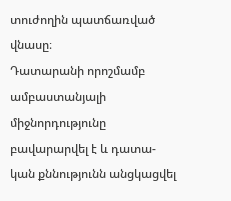տուժողին պատճառված վնասը։
Դատարանի որոշմամբ ամբաստանյալի միջնորդությունը բավարարվել է և դատա-կան քննությունն անցկացվել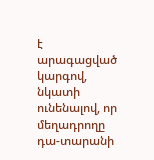է արագացված կարգով, նկատի ունենալով, որ մեղադրողը դա-տարանի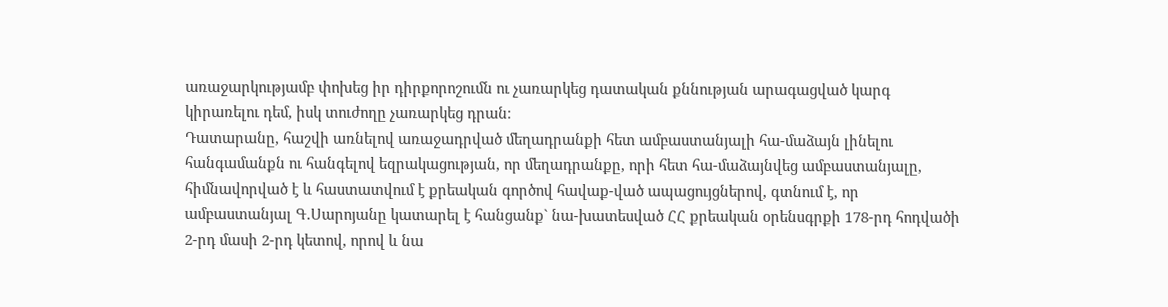առաջարկությամբ փոխեց իր դիրքորոշումն ու չառարկեց դատական քննության արագացված կարգ կիրառելու դեմ, իսկ տուժողը չառարկեց դրան։
Դատարանը, հաշվի առնելով առաջադրված մեղադրանքի հետ ամբաստանյալի հա-մաձայն լինելու հանգամանքն ու հանգելով եզրակացության, որ մեղադրանքը, որի հետ հա-մաձայնվեց ամբաստանյալը, հիմնավորված է և հաստատվում է քրեական գործով հավաք-ված ապացույցներով, գտնում է, որ ամբաստանյալ Գ.Սարոյանը կատարել է հանցանք` նա-խատեսված ՀՀ քրեական օրենսգրքի 178-րդ հոդվածի 2-րդ մասի 2-րդ կետով, որով և նա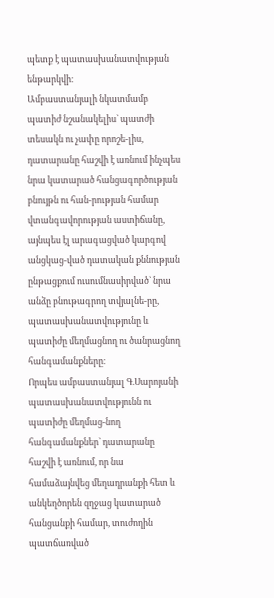պետք է պատասխանատվության ենթարկվի։
Ամբաստանյալի նկատմամբ պատիժ նշանակելիս` պատժի տեսակն ու չափը որոշե-լիս, դատարանը հաշվի է առնում ինչպես նրա կատարած հանցագործության բնույթն ու հան-րության համար վտանգավորության աստիճանը, այնպես էլ արագացված կարգով անցկաց-ված դատական քննության ընթացքում ուսումնասիրված` նրա անձը բնութագրող տվյալնե-րը, պատասխանատվությունը և պատիժը մեղմացնող ու ծանրացնող հանգամանքները։
Որպես ամբաստանյալ Գ.Սարոյանի պատասխանատվությունն ու պատիժը մեղմաց-նող հանգամանքներ` դատարանը հաշվի է առնում, որ նա համաձայնվեց մեղադրանքի հետ և անկեղծորեն զղջաց կատարած հանցանքի համար, տուժողին պատճառված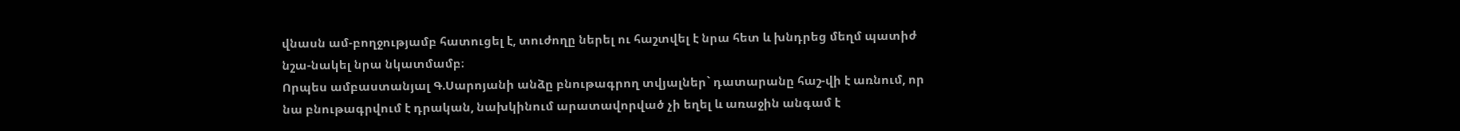վնասն ամ-բողջությամբ հատուցել է, տուժողը ներել ու հաշտվել է նրա հետ և խնդրեց մեղմ պատիժ նշա-նակել նրա նկատմամբ։
Որպես ամբաստանյալ Գ.Սարոյանի անձը բնութագրող տվյալներ` դատարանը հաշ-վի է առնում, որ նա բնութագրվում է դրական, նախկինում արատավորված չի եղել և առաջին անգամ է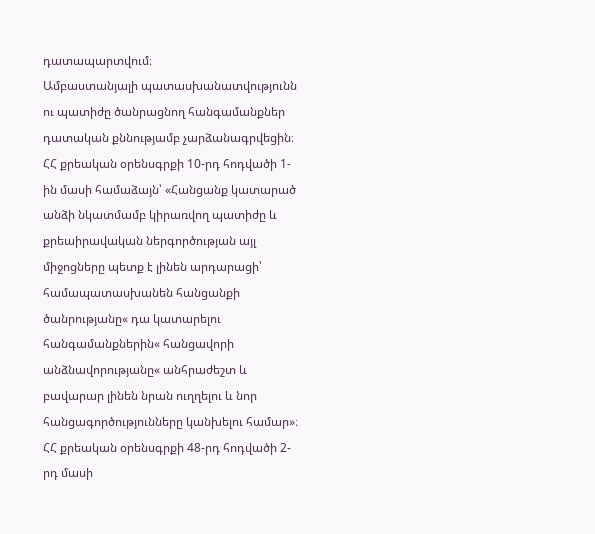դատապարտվում։
Ամբաստանյալի պատասխանատվությունն ու պատիժը ծանրացնող հանգամանքներ դատական քննությամբ չարձանագրվեցին։
ՀՀ քրեական օրենսգրքի 10-րդ հոդվածի 1-ին մասի համաձայն՝ «Հանցանք կատարած անձի նկատմամբ կիրառվող պատիժը և քրեաիրավական ներգործության այլ միջոցները պետք է լինեն արդարացի՝ համապատասխանեն հանցանքի ծանրությանը« դա կատարելու հանգամանքներին« հանցավորի անձնավորությանը« անհրաժեշտ և բավարար լինեն նրան ուղղելու և նոր հանցագործությունները կանխելու համար»։
ՀՀ քրեական օրենսգրքի 48-րդ հոդվածի 2-րդ մասի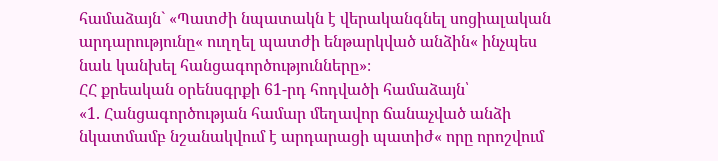համաձայն` «Պատժի նպատակն է վերականգնել սոցիալական արդարությունը« ուղղել պատժի ենթարկված անձին« ինչպես նաև կանխել հանցագործությունները»։
ՀՀ քրեական օրենսգրքի 61-րդ հոդվածի համաձայն՝
«1. Հանցագործության համար մեղավոր ճանաչված անձի նկատմամբ նշանակվում է արդարացի պատիժ« որը որոշվում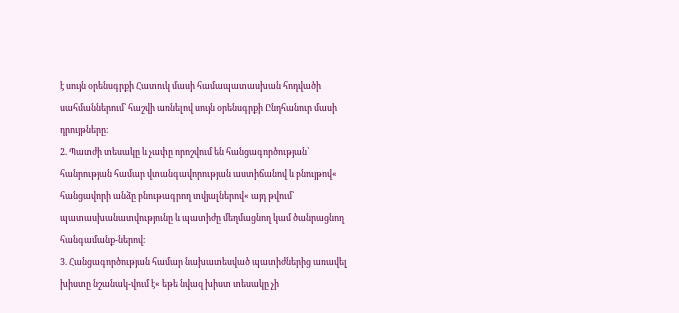է սույն օրենսգրքի Հատուկ մասի համապատասխան հոդվածի սահմաններում՝ հաշվի առնելով սույն օրենսգրքի Ընդհանուր մասի դրույթները։
2. Պատժի տեսակը և չափը որոշվում են հանցագործության՝ հանրության համար վտանգավորության աստիճանով և բնույթով« հանցավորի անձը բնութագրող տվյալներով« այդ թվում՝ պատասխանատվությունը և պատիժը մեղմացնող կամ ծանրացնող հանգամանք-ներով։
3. Հանցագործության համար նախատեսված պատիժներից առավել խիստը նշանակ-վում է« եթե նվազ խիստ տեսակը չի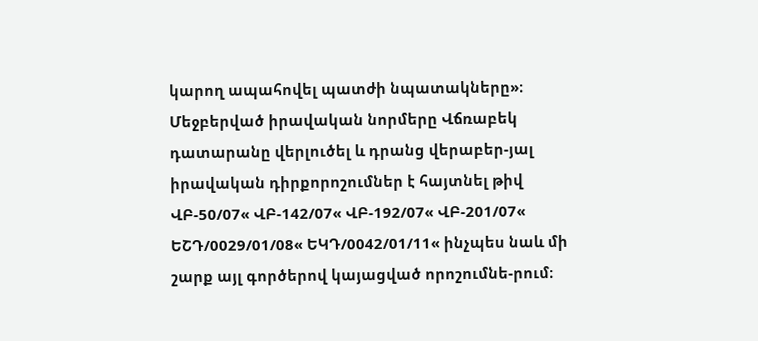կարող ապահովել պատժի նպատակները»։
Մեջբերված իրավական նորմերը Վճռաբեկ դատարանը վերլուծել և դրանց վերաբեր-յալ իրավական դիրքորոշումներ է հայտնել թիվ ՎԲ-50/07« ՎԲ-142/07« ՎԲ-192/07« ՎԲ-201/07« ԵՇԴ/0029/01/08« ԵԿԴ/0042/01/11« ինչպես նաև մի շարք այլ գործերով կայացված որոշումնե-րում։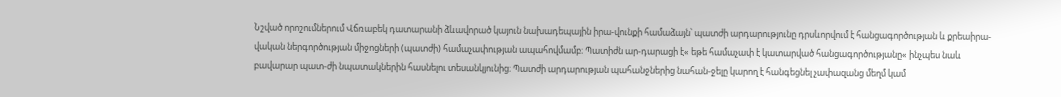Նշված որոշումներում Վճռաբեկ դատարանի ձևավորած կայուն նախադեպային իրա-վունքի համաձայն՝ պատժի արդարությունը դրսևորվում է հանցագործության և քրեաիրա-վական ներգործության միջոցների (պատժի) համաչափության ապահովմամբ։ Պատիժն ար-դարացի է« եթե համաչափ է կատարված հանցագործությանը« ինչպես նաև բավարար պատ-ժի նպատակներին հասնելու տեսանկյունից։ Պատժի արդարության պահանջներից նահան-ջելը կարող է հանգեցնել չափազանց մեղմ կամ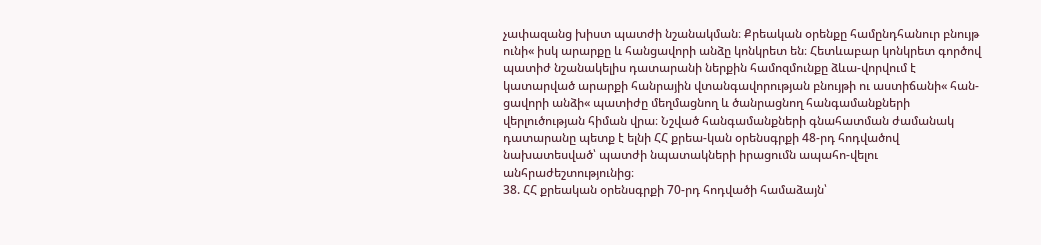չափազանց խիստ պատժի նշանակման։ Քրեական օրենքը համընդհանուր բնույթ ունի« իսկ արարքը և հանցավորի անձը կոնկրետ են։ Հետևաբար կոնկրետ գործով պատիժ նշանակելիս դատարանի ներքին համոզմունքը ձևա-վորվում է կատարված արարքի հանրային վտանգավորության բնույթի ու աստիճանի« հան-ցավորի անձի« պատիժը մեղմացնող և ծանրացնող հանգամանքների վերլուծության հիման վրա։ Նշված հանգամանքների գնահատման ժամանակ դատարանը պետք է ելնի ՀՀ քրեա-կան օրենսգրքի 48-րդ հոդվածով նախատեսված՝ պատժի նպատակների իրացումն ապահո-վելու անհրաժեշտությունից։
38. ՀՀ քրեական օրենսգրքի 70-րդ հոդվածի համաձայն՝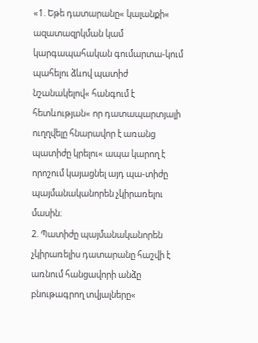«1. Եթե դատարանը« կալանքի« ազատազրկման կամ կարգապահական գումարտա-կում պահելու ձևով պատիժ նշանակելով« հանգում է հետևության« որ դատապարտյալի ուղղվելը հնարավոր է առանց պատիժը կրելու« ապա կարող է որոշում կայացնել այդ պա-տիժը պայմանականորեն չկիրառելու մասին։
2. Պատիժը պայմանականորեն չկիրառելիս դատարանը հաշվի է առնում հանցավորի անձը բնութագրող տվյալները«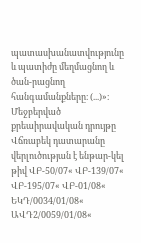պատասխանատվությունը և պատիժը մեղմացնող և ծան-րացնող հանգամանքները։ (...)»։
Մեջբերված քրեաիրավական դրույթը Վճռաբեկ դատարանը վերլուծության է ենթար-կել թիվ ՎԲ-50/07« ՎԲ-139/07« ՎԲ-195/07« ՎԲ-01/08« ԵԿԴ/0034/01/08« ԱՎԴ2/0059/01/08«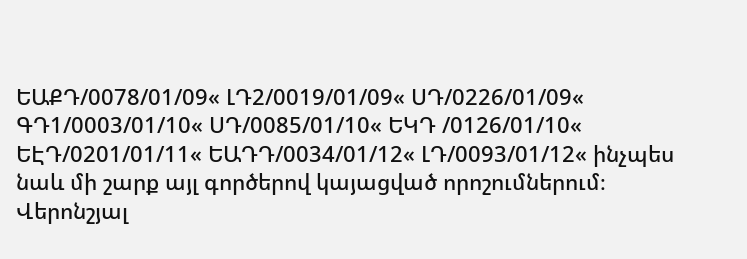ԵԱՔԴ/0078/01/09« ԼԴ2/0019/01/09« ՍԴ/0226/01/09« ԳԴ1/0003/01/10« ՍԴ/0085/01/10« ԵԿԴ /0126/01/10« ԵԷԴ/0201/01/11« ԵԱԴԴ/0034/01/12« ԼԴ/0093/01/12« ինչպես նաև մի շարք այլ գործերով կայացված որոշումներում։
Վերոնշյալ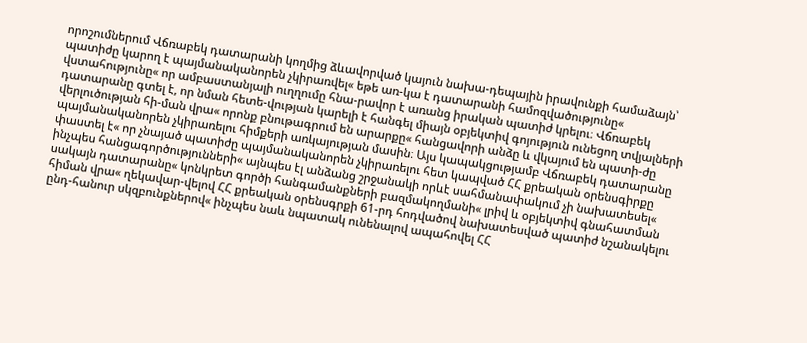որոշումներում Վճռաբեկ դատարանի կողմից ձևավորված կայուն նախա-դեպային իրավունքի համաձայն՝ պատիժը կարող է պայմանականորեն չկիրառվել« եթե առ-կա է դատարանի համոզվածությունը« վստահությունը« որ ամբաստանյալի ուղղումը հնա-րավոր է առանց իրական պատիժ կրելու։ Վճռաբեկ դատարանը գտել է, որ նման հետե-վության կարելի է հանգել միայն օբյեկտիվ գոյություն ունեցող տվյալների վերլուծության հի-ման վրա« որոնք բնութագրում են արարքը« հանցավորի անձը և վկայում են պատի-ժը պայմանականորեն չկիրառելու հիմքերի առկայության մասին։ Այս կապակցությամբ Վճռաբեկ դատարանը փաստել է« որ չնայած պատիժը պայմանականորեն չկիրառելու հետ կապված ՀՀ քրեական օրենսգիրքը ինչպես հանցագործությունների« այնպես էլ անձանց շրջանակի որևէ սահմանափակում չի նախատեսել« սակայն դատարանը« կոնկրետ գործի հանգամանքների բազմակողմանի« լրիվ և օբյեկտիվ գնահատման հիման վրա« ղեկավար-վելով ՀՀ քրեական օրենսգրքի 61-րդ հոդվածով նախատեսված պատիժ նշանակելու ընդ-հանուր սկզբունքներով« ինչպես նաև նպատակ ունենալով ապահովել ՀՀ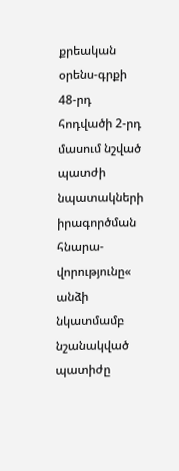քրեական օրենս-գրքի 48-րդ հոդվածի 2-րդ մասում նշված պատժի նպատակների իրագործման հնարա-վորությունը« անձի նկատմամբ նշանակված պատիժը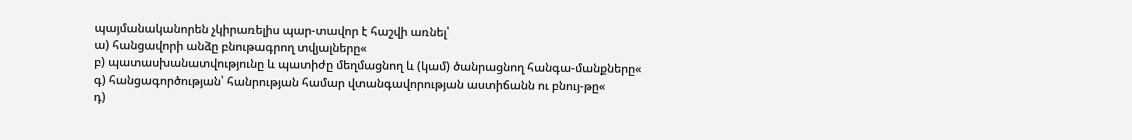պայմանականորեն չկիրառելիս պար-տավոր է հաշվի առնել՝
ա) հանցավորի անձը բնութագրող տվյալները«
բ) պատասխանատվությունը և պատիժը մեղմացնող և (կամ) ծանրացնող հանգա-մանքները«
գ) հանցագործության՝ հանրության համար վտանգավորության աստիճանն ու բնույ-թը«
դ)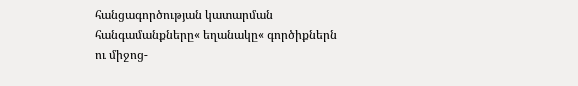հանցագործության կատարման հանգամանքները« եղանակը« գործիքներն ու միջոց-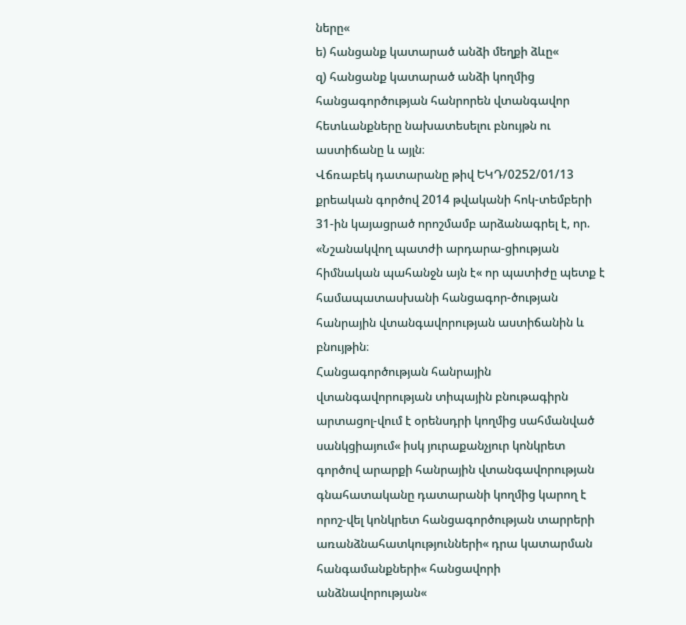ները«
ե) հանցանք կատարած անձի մեղքի ձևը«
զ) հանցանք կատարած անձի կողմից հանցագործության հանրորեն վտանգավոր հետևանքները նախատեսելու բնույթն ու աստիճանը և այլն։
Վճռաբեկ դատարանը թիվ ԵԿԴ/0252/01/13 քրեական գործով 2014 թվականի հոկ-տեմբերի 31-ին կայացրած որոշմամբ արձանագրել է, որ. «Նշանակվող պատժի արդարա-ցիության հիմնական պահանջն այն է« որ պատիժը պետք է համապատասխանի հանցագոր-ծության հանրային վտանգավորության աստիճանին և բնույթին։
Հանցագործության հանրային վտանգավորության տիպային բնութագիրն արտացոլ-վում է օրենսդրի կողմից սահմանված սանկցիայում« իսկ յուրաքանչյուր կոնկրետ գործով արարքի հանրային վտանգավորության գնահատականը դատարանի կողմից կարող է որոշ-վել կոնկրետ հանցագործության տարրերի առանձնահատկությունների« դրա կատարման հանգամանքների« հանցավորի անձնավորության«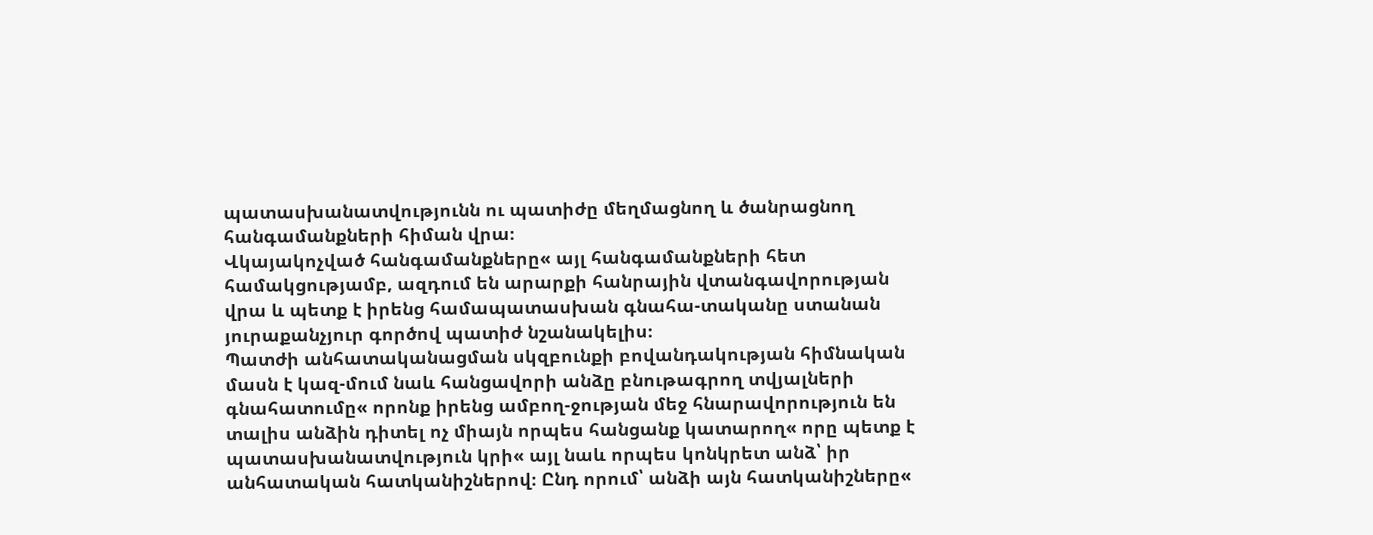պատասխանատվությունն ու պատիժը մեղմացնող և ծանրացնող հանգամանքների հիման վրա։
Վկայակոչված հանգամանքները« այլ հանգամանքների հետ համակցությամբ, ազդում են արարքի հանրային վտանգավորության վրա և պետք է իրենց համապատասխան գնահա-տականը ստանան յուրաքանչյուր գործով պատիժ նշանակելիս։
Պատժի անհատականացման սկզբունքի բովանդակության հիմնական մասն է կազ-մում նաև հանցավորի անձը բնութագրող տվյալների գնահատումը« որոնք իրենց ամբող-ջության մեջ հնարավորություն են տալիս անձին դիտել ոչ միայն որպես հանցանք կատարող« որը պետք է պատասխանատվություն կրի« այլ նաև որպես կոնկրետ անձ՝ իր անհատական հատկանիշներով։ Ընդ որում՝ անձի այն հատկանիշները«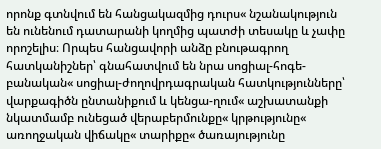որոնք գտնվում են հանցակազմից դուրս« նշանակություն են ունենում դատարանի կողմից պատժի տեսակը և չափը որոշելիս։ Որպես հանցավորի անձը բնութագրող հատկանիշներ՝ գնահատվում են նրա սոցիալ-հոգե-բանական« սոցիալ-ժողովրդագրական հատկությունները՝ վարքագիծն ընտանիքում և կենցա-ղում« աշխատանքի նկատմամբ ունեցած վերաբերմունքը« կրթությունը« առողջական վիճակը« տարիքը« ծառայությունը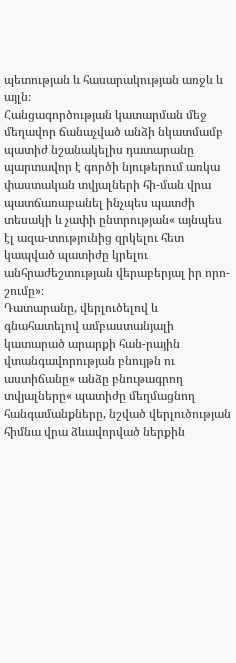պետության և հասարակության առջև և այլն։
Հանցագործության կատարման մեջ մեղավոր ճանաչված անձի նկատմամբ պատիժ նշանակելիս դատարանը պարտավոր է գործի նյութերում առկա փաստական տվյալների հի-ման վրա պատճառաբանել ինչպես պատժի տեսակի և չափի ընտրության« այնպես էլ ազա-տությունից զրկելու հետ կապված պատիժը կրելու անհրաժեշտության վերաբերյալ իր որո-շումը»։
Դատարանը, վերլուծելով և գնահատելով ամբաստանյալի կատարած արարքի հան-րային վտանգավորության բնույթն ու աստիճանը« անձը բնութագրող տվյալները« պատիժը մեղմացնող հանգամանքները, նշված վերլուծության հիմնա վրա ձևավորված ներքին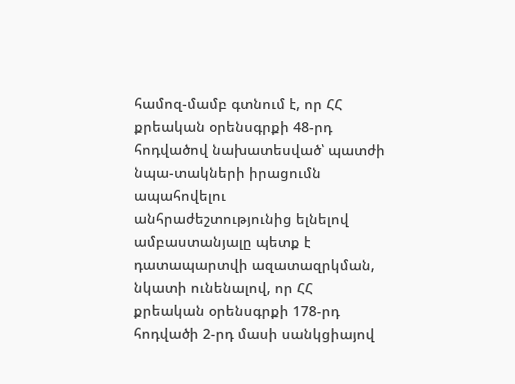համոզ-մամբ գտնում է, որ ՀՀ քրեական օրենսգրքի 48-րդ հոդվածով նախատեսված՝ պատժի նպա-տակների իրացումն ապահովելու անհրաժեշտությունից ելնելով ամբաստանյալը պետք է դատապարտվի ազատազրկման, նկատի ունենալով, որ ՀՀ քրեական օրենսգրքի 178-րդ հոդվածի 2-րդ մասի սանկցիայով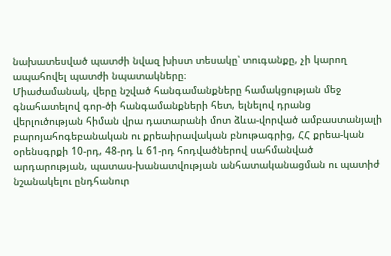նախատեսված պատժի նվազ խիստ տեսակը՝ տուգանքը, չի կարող ապահովել պատժի նպատակները։
Միաժամանակ, վերը նշված հանգամանքները համակցության մեջ գնահատելով գոր-ծի հանգամանքների հետ, ելնելով դրանց վերլուծության հիման վրա դատարանի մոտ ձևա-վորված ամբաստանյալի բարոյահոգեբանական ու քրեաիրավական բնութագրից, ՀՀ քրեա-կան օրենսգրքի 10-րդ, 48-րդ և 61-րդ հոդվածներով սահմանված արդարության, պատաս-խանատվության անհատականացման ու պատիժ նշանակելու ընդհանուր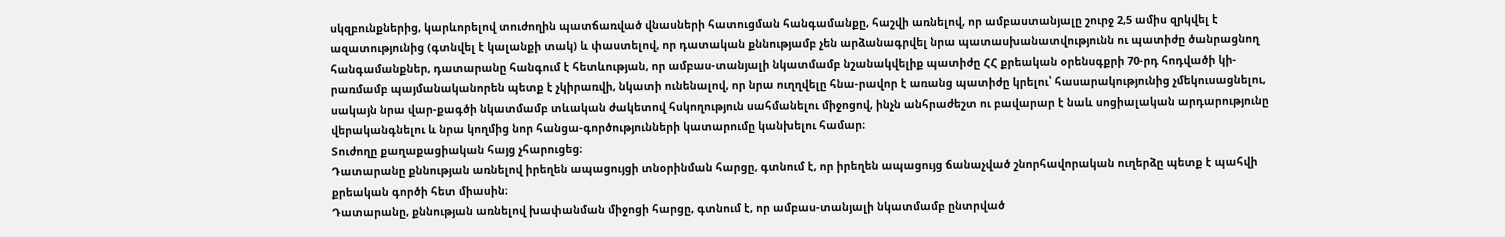սկզբունքներից, կարևորելով տուժողին պատճառված վնասների հատուցման հանգամանքը, հաշվի առնելով, որ ամբաստանյալը շուրջ 2,5 ամիս զրկվել է ազատությունից (գտնվել է կալանքի տակ) և փաստելով, որ դատական քննությամբ չեն արձանագրվել նրա պատասխանատվությունն ու պատիժը ծանրացնող հանգամանքներ, դատարանը հանգում է հետևության, որ ամբաս-տանյալի նկատմամբ նշանակվելիք պատիժը ՀՀ քրեական օրենսգքրի 70-րդ հոդվածի կի-րառմամբ պայմանականորեն պետք է չկիրառվի, նկատի ունենալով, որ նրա ուղղվելը հնա-րավոր է առանց պատիժը կրելու՝ հասարակությունից չմեկուսացնելու, սակայն նրա վար-քագծի նկատմամբ տևական ժակետով հսկողություն սահմանելու միջոցով, ինչն անհրաժեշտ ու բավարար է նաև սոցիալական արդարությունը վերականգնելու և նրա կողմից նոր հանցա-գործությունների կատարումը կանխելու համար։
Տուժողը քաղաքացիական հայց չհարուցեց։
Դատարանը քննության առնելով իրեղեն ապացույցի տնօրինման հարցը, գտնում է, որ իրեղեն ապացույց ճանաչված շնորհավորական ուղերձը պետք է պահվի քրեական գործի հետ միասին։
Դատարանը, քննության առնելով խափանման միջոցի հարցը, գտնում է, որ ամբաս-տանյալի նկատմամբ ընտրված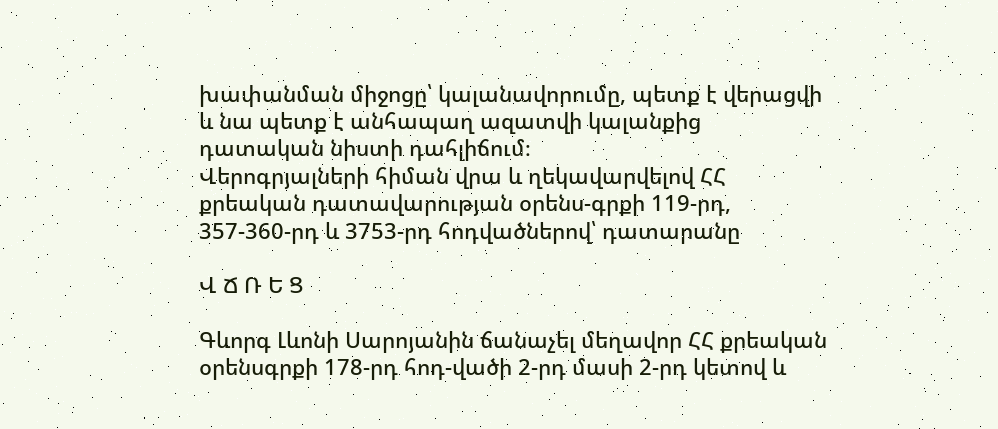խափանման միջոցը՝ կալանավորումը, պետք է վերացվի և նա պետք է անհապաղ ազատվի կալանքից դատական նիստի դահլիճում։
Վերոգրյալների հիման վրա և ղեկավարվելով ՀՀ քրեական դատավարության օրենս-գրքի 119-րդ, 357-360-րդ և 3753-րդ հոդվածներով՝ դատարանը

Վ Ճ Ռ Ե Ց

Գևորգ Լևոնի Սարոյանին ճանաչել մեղավոր ՀՀ քրեական օրենսգրքի 178-րդ հոդ-վածի 2-րդ մասի 2-րդ կետով և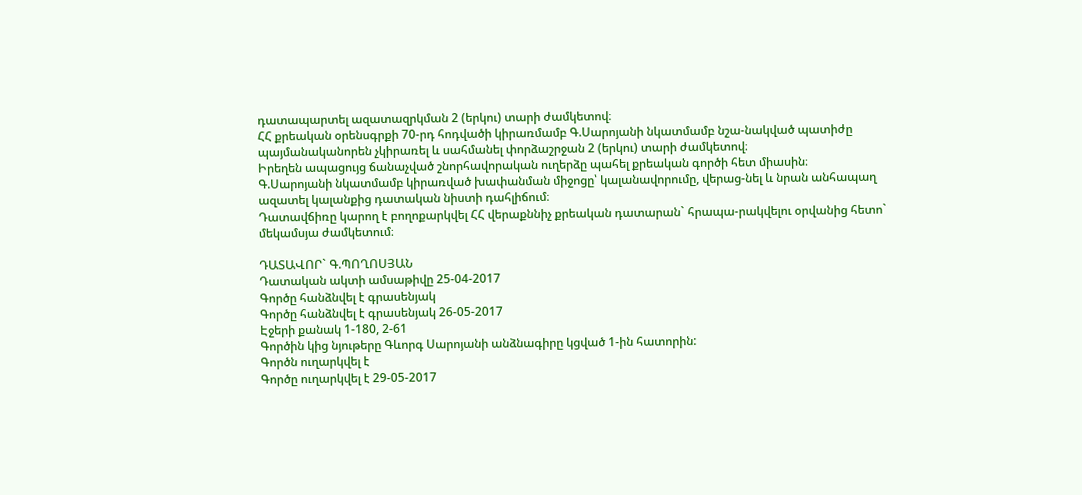դատապարտել ազատազրկման 2 (երկու) տարի ժամկետով։
ՀՀ քրեական օրենսգրքի 70-րդ հոդվածի կիրառմամբ Գ.Սարոյանի նկատմամբ նշա-նակված պատիժը պայմանականորեն չկիրառել և սահմանել փորձաշրջան 2 (երկու) տարի ժամկետով։
Իրեղեն ապացույց ճանաչված շնորհավորական ուղերձը պահել քրեական գործի հետ միասին։
Գ.Սարոյանի նկատմամբ կիրառված խափանման միջոցը՝ կալանավորումը, վերաց-նել և նրան անհապաղ ազատել կալանքից դատական նիստի դահլիճում։
Դատավճիռը կարող է բողոքարկվել ՀՀ վերաքննիչ քրեական դատարան` հրապա-րակվելու օրվանից հետո` մեկամսյա ժամկետում։

ԴԱՏԱՎՈՐ` Գ.ՊՈՂՈՍՅԱՆ
Դատական ակտի ամսաթիվը 25-04-2017
Գործը հանձնվել է գրասենյակ
Գործը հանձնվել է գրասենյակ 26-05-2017
Էջերի քանակ 1-180, 2-61
Գործին կից նյութերը Գևորգ Սարոյանի անձնագիրը կցված 1-ին հատորին:
Գործն ուղարկվել է
Գործը ուղարկվել է 29-05-2017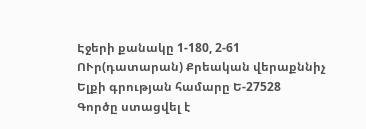Էջերի քանակը 1-180, 2-61
ՈՒր(դատարան) Քրեական վերաքննիչ
Ելքի գրության համարը Ե-27528
Գործը ստացվել է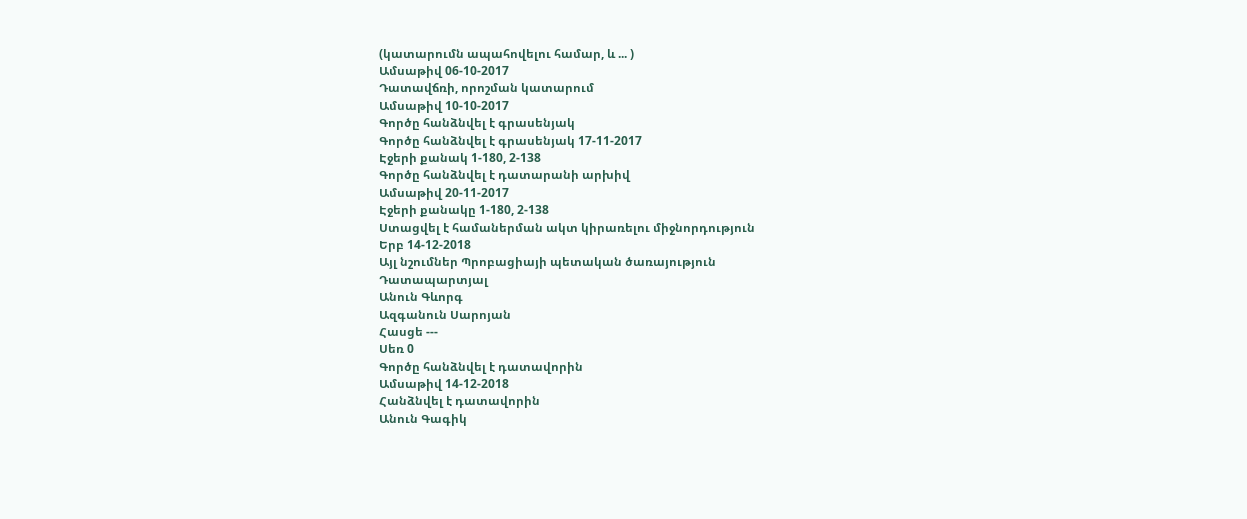(կատարումն ապահովելու համար, և ... )
Ամսաթիվ 06-10-2017
Դատավճռի, որոշման կատարում
Ամսաթիվ 10-10-2017
Գործը հանձնվել է գրասենյակ
Գործը հանձնվել է գրասենյակ 17-11-2017
Էջերի քանակ 1-180, 2-138
Գործը հանձնվել է դատարանի արխիվ
Ամսաթիվ 20-11-2017
Էջերի քանակը 1-180, 2-138
Ստացվել է համաներման ակտ կիրառելու միջնորդություն
Երբ 14-12-2018
Այլ նշումներ Պրոբացիայի պետական ծառայություն
Դատապարտյալ
Անուն Գևորգ
Ազգանուն Սարոյան
Հասցե ---
Սեռ 0
Գործը հանձնվել է դատավորին
Ամսաթիվ 14-12-2018
Հանձնվել է դատավորին
Անուն Գագիկ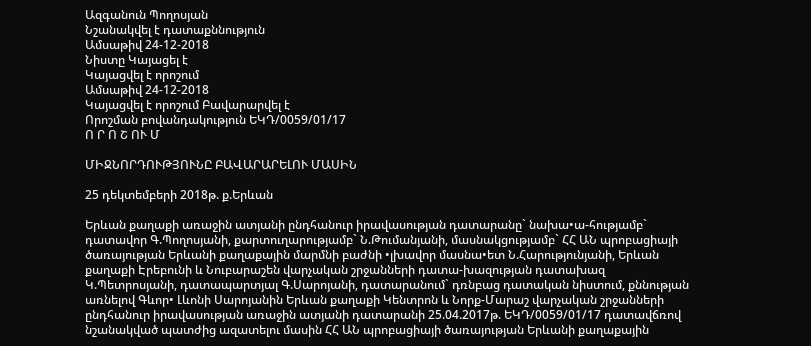Ազգանուն Պողոսյան
Նշանակվել է դատաքննություն
Ամսաթիվ 24-12-2018
Նիստը Կայացել է
Կայացվել է որոշում
Ամսաթիվ 24-12-2018
Կայացվել է որոշում Բավարարվել է
Որոշման բովանդակություն ԵԿԴ/0059/01/17
Ո Ր Ո Շ ՈՒ Մ

ՄԻՋՆՈՐԴՈՒԹՅՈՒՆԸ ԲԱՎԱՐԱՐԵԼՈՒ ՄԱՍԻՆ

25 դեկտեմբերի 2018թ. ք.Երևան

Երևան քաղաքի առաջին ատյանի ընդհանուր իրավասության դատարանը` նախա•ա-հությամբ` դատավոր Գ.Պողոսյանի, քարտուղարությամբ` Ն.Թումանյանի, մասնակցությամբ` ՀՀ ԱՆ պրոբացիայի ծառայության Երևանի քաղաքային մարմնի բաժնի •լխավոր մասնա•ետ Ն.Հարությունյանի, Երևան քաղաքի Էրեբունի և Նուբարաշեն վարչական շրջանների դատա-խազության դատախազ Կ.Պետրոսյանի, դատապարտյալ Գ.Սարոյանի, դատարանում` դռնբաց դատական նիստում, քննության առնելով Գևոր• Լևոնի Սարոյանին Երևան քաղաքի Կենտրոն և Նորք-Մարաշ վարչական շրջանների ընդհանուր իրավասության առաջին ատյանի դատարանի 25.04.2017թ. ԵԿԴ/0059/01/17 դատավճռով նշանակված պատժից ազատելու մասին ՀՀ ԱՆ պրոբացիայի ծառայության Երևանի քաղաքային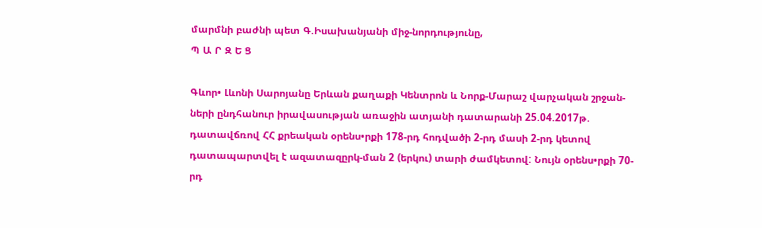մարմնի բաժնի պետ Գ.Իսախանյանի միջ-նորդությունը,
Պ Ա Ր Զ Ե Ց

Գևոր• Լևոնի Սարոյանը Երևան քաղաքի Կենտրոն և Նորք-Մարաշ վարչական շրջան-ների ընդհանուր իրավասության առաջին ատյանի դատարանի 25.04.2017թ. դատավճռով ՀՀ քրեական օրենս•րքի 178-րդ հոդվածի 2-րդ մասի 2-րդ կետով դատապարտվել է ազատազըրկ-ման 2 (երկու) տարի ժամկետով: Նույն օրենս•րքի 70-րդ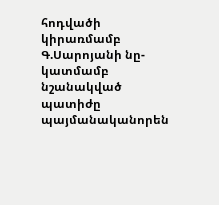հոդվածի կիրառմամբ Գ.Սարոյանի նը-կատմամբ նշանակված պատիժը պայմանականորեն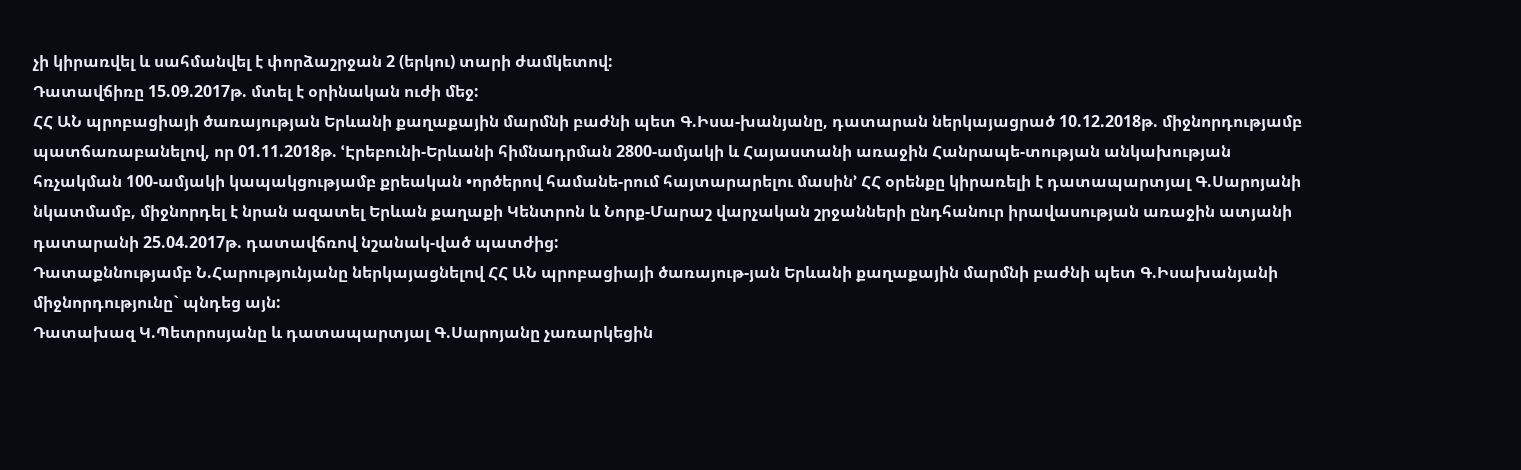չի կիրառվել և սահմանվել է փորձաշրջան 2 (երկու) տարի ժամկետով:
Դատավճիռը 15.09.2017թ. մտել է օրինական ուժի մեջ:
ՀՀ ԱՆ պրոբացիայի ծառայության Երևանի քաղաքային մարմնի բաժնի պետ Գ.Իսա-խանյանը, դատարան ներկայացրած 10.12.2018թ. միջնորդությամբ պատճառաբանելով, որ 01.11.2018թ. ՙԷրեբունի-Երևանի հիմնադրման 2800-ամյակի և Հայաստանի առաջին Հանրապե-տության անկախության հռչակման 100-ամյակի կապակցությամբ քրեական •ործերով համանե-րում հայտարարելու մասին՚ ՀՀ օրենքը կիրառելի է դատապարտյալ Գ.Սարոյանի նկատմամբ, միջնորդել է նրան ազատել Երևան քաղաքի Կենտրոն և Նորք-Մարաշ վարչական շրջանների ընդհանուր իրավասության առաջին ատյանի դատարանի 25.04.2017թ. դատավճռով նշանակ-ված պատժից:
Դատաքննությամբ Ն.Հարությունյանը ներկայացնելով ՀՀ ԱՆ պրոբացիայի ծառայութ-յան Երևանի քաղաքային մարմնի բաժնի պետ Գ.Իսախանյանի միջնորդությունը` պնդեց այն:
Դատախազ Կ.Պետրոսյանը և դատապարտյալ Գ.Սարոյանը չառարկեցին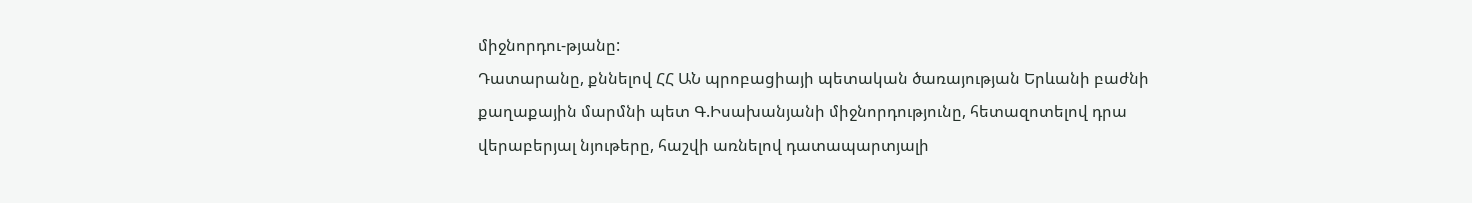միջնորդու-թյանը:
Դատարանը, քննելով ՀՀ ԱՆ պրոբացիայի պետական ծառայության Երևանի բաժնի քաղաքային մարմնի պետ Գ.Իսախանյանի միջնորդությունը, հետազոտելով դրա վերաբերյալ նյութերը, հաշվի առնելով դատապարտյալի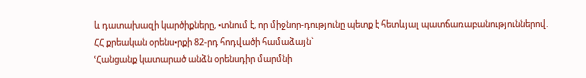և դատախազի կարծիքները, •տնում է, որ միջնոր-դությունը պետք է հետևյալ պատճառաբանություններով.
ՀՀ քրեական օրենս•րքի 82-րդ հոդվածի համաձայն`
ՙՀանցանք կատարած անձն օրենսդիր մարմնի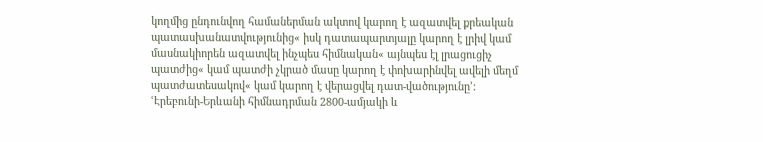կողմից ընդունվող համաներման ակտով կարող է ազատվել քրեական պատասխանատվությունից« իսկ դատապարտյալը կարող է լրիվ կամ մասնակիորեն ազատվել ինչպես հիմնական« այնպես էլ լրացուցիչ պատժից« կամ պատժի չկրած մասը կարող է փոխարինվել ավելի մեղմ պատժատեսակով« կամ կարող է վերացվել դատ-վածությունը՚:
ՙԷրեբունի-Երևանի հիմնադրման 2800-ամյակի և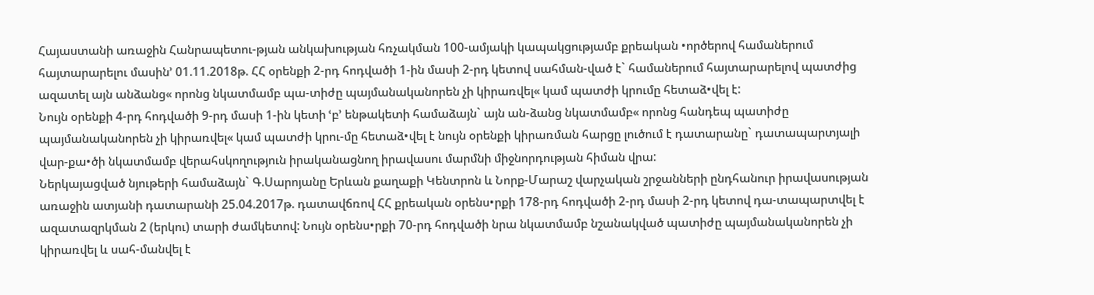Հայաստանի առաջին Հանրապետու-թյան անկախության հռչակման 100-ամյակի կապակցությամբ քրեական •ործերով համաներում հայտարարելու մասին՚ 01.11.2018թ. ՀՀ օրենքի 2-րդ հոդվածի 1-ին մասի 2-րդ կետով սահման-ված է` համաներում հայտարարելով պատժից ազատել այն անձանց« որոնց նկատմամբ պա-տիժը պայմանականորեն չի կիրառվել« կամ պատժի կրումը հետաձ•վել է:
Նույն օրենքի 4-րդ հոդվածի 9-րդ մասի 1-ին կետի ՙբ՚ ենթակետի համաձայն` այն ան-ձանց նկատմամբ« որոնց հանդեպ պատիժը պայմանականորեն չի կիրառվել« կամ պատժի կրու-մը հետաձ•վել է նույն օրենքի կիրառման հարցը լուծում է դատարանը` դատապարտյալի վար-քա•ծի նկատմամբ վերահսկողություն իրականացնող իրավասու մարմնի միջնորդության հիման վրա:
Ներկայացված նյութերի համաձայն` Գ.Սարոյանը Երևան քաղաքի Կենտրոն և Նորք-Մարաշ վարչական շրջանների ընդհանուր իրավասության առաջին ատյանի դատարանի 25.04.2017թ. դատավճռով ՀՀ քրեական օրենս•րքի 178-րդ հոդվածի 2-րդ մասի 2-րդ կետով դա-տապարտվել է ազատազրկման 2 (երկու) տարի ժամկետով: Նույն օրենս•րքի 70-րդ հոդվածի նրա նկատմամբ նշանակված պատիժը պայմանականորեն չի կիրառվել և սահ-մանվել է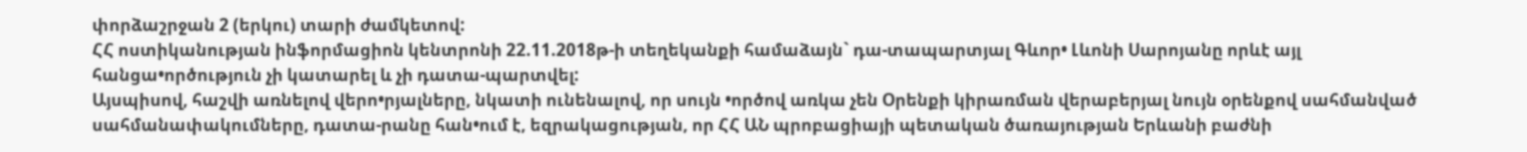փորձաշրջան 2 (երկու) տարի ժամկետով:
ՀՀ ոստիկանության ինֆորմացիոն կենտրոնի 22.11.2018թ-ի տեղեկանքի համաձայն` դա-տապարտյալ Գևոր• Լևոնի Սարոյանը որևէ այլ հանցա•ործություն չի կատարել և չի դատա-պարտվել:
Այսպիսով, հաշվի առնելով վերո•րյալները, նկատի ունենալով, որ սույն •ործով առկա չեն Օրենքի կիրառման վերաբերյալ նույն օրենքով սահմանված սահմանափակումները, դատա-րանը հան•ում է, եզրակացության, որ ՀՀ ԱՆ պրոբացիայի պետական ծառայության Երևանի բաժնի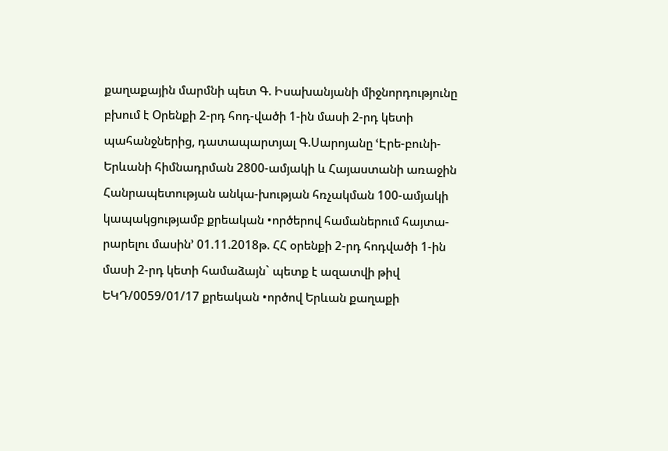քաղաքային մարմնի պետ Գ. Իսախանյանի միջնորդությունը բխում է Օրենքի 2-րդ հոդ-վածի 1-ին մասի 2-րդ կետի պահանջներից, դատապարտյալ Գ.Սարոյանը ՙԷրե-բունի-Երևանի հիմնադրման 2800-ամյակի և Հայաստանի առաջին Հանրապետության անկա-խության հռչակման 100-ամյակի կապակցությամբ քրեական •ործերով համաներում հայտա-րարելու մասին՚ 01.11.2018թ. ՀՀ օրենքի 2-րդ հոդվածի 1-ին մասի 2-րդ կետի համաձայն` պետք է ազատվի թիվ ԵԿԴ/0059/01/17 քրեական •ործով Երևան քաղաքի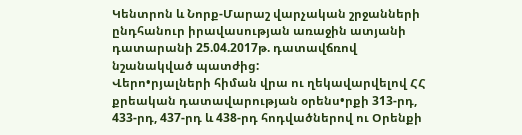Կենտրոն և Նորք-Մարաշ վարչական շրջանների ընդհանուր իրավասության առաջին ատյանի դատարանի 25.04.2017թ. դատավճռով նշանակված պատժից:
Վերո•րյալների հիման վրա ու ղեկավարվելով ՀՀ քրեական դատավարության օրենս•րքի 313-րդ, 433-րդ, 437-րդ և 438-րդ հոդվածներով ու Օրենքի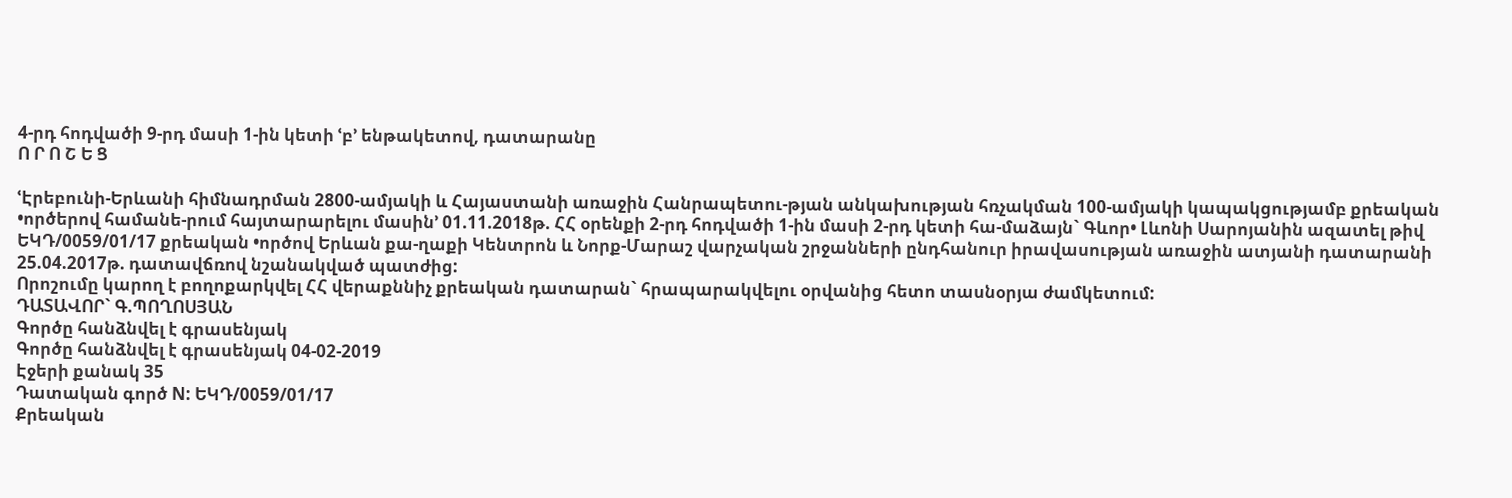4-րդ հոդվածի 9-րդ մասի 1-ին կետի ՙբ՚ ենթակետով, դատարանը
Ո Ր Ո Շ Ե Ց

ՙԷրեբունի-Երևանի հիմնադրման 2800-ամյակի և Հայաստանի առաջին Հանրապետու-թյան անկախության հռչակման 100-ամյակի կապակցությամբ քրեական •ործերով համանե-րում հայտարարելու մասին՚ 01.11.2018թ. ՀՀ օրենքի 2-րդ հոդվածի 1-ին մասի 2-րդ կետի հա-մաձայն` Գևոր• Լևոնի Սարոյանին ազատել թիվ ԵԿԴ/0059/01/17 քրեական •ործով Երևան քա-ղաքի Կենտրոն և Նորք-Մարաշ վարչական շրջանների ընդհանուր իրավասության առաջին ատյանի դատարանի 25.04.2017թ. դատավճռով նշանակված պատժից:
Որոշումը կարող է բողոքարկվել ՀՀ վերաքննիչ քրեական դատարան` հրապարակվելու օրվանից հետո տասնօրյա ժամկետում:
ԴԱՏԱՎՈՐ` Գ.ՊՈՂՈՍՅԱՆ
Գործը հանձնվել է գրասենյակ
Գործը հանձնվել է գրասենյակ 04-02-2019
Էջերի քանակ 35
Դատական գործ N: ԵԿԴ/0059/01/17
Քրեական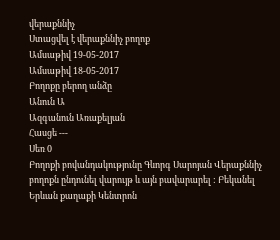վերաքննիչ
Ստացվել է վերաքննիչ բողոք
Ամսաթիվ 19-05-2017
Ամսաթիվ 18-05-2017
Բողոքը բերող անձը
Անուն Ա
Ազգանուն Առաքելյան
Հասցե ---
Սեռ 0
Բողոքի բովանդակությունը Գևորգ Սարոյան Վերաքննիչ բողոքն ընդունել վարույթ և այն բավարարել : Բեկանել Երևան քաղաքի Կենտրոն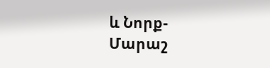և Նորք-Մարաշ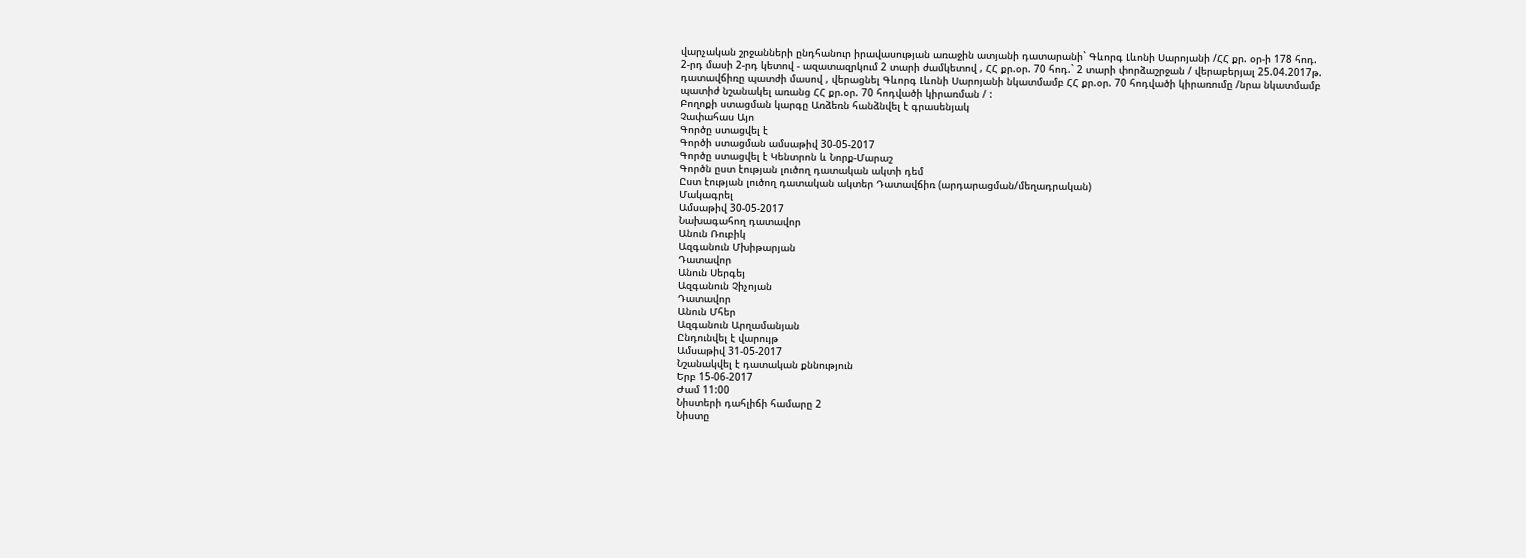վարչական շրջանների ընդհանուր իրավասության առաջին ատյանի դատարանի` Գևորգ Լևոնի Սարոյանի /ՀՀ քր. օր-ի 178 հոդ. 2-րդ մասի 2-րդ կետով - ազատազրկում 2 տարի ժամկետով , ՀՀ քր.օր. 70 հոդ.` 2 տարի փորձաշրջան / վերաբերյալ 25.04.2017թ. դատավճիռը պատժի մասով , վերացնել Գևորգ Լևոնի Սարոյանի նկատմամբ ՀՀ քր.օր. 70 հոդվածի կիրառումը /նրա նկատմամբ պատիժ նշանակել առանց ՀՀ քր.օր. 70 հոդվածի կիրառման / :
Բողոքի ստացման կարգը Առձեռն հանձնվել է գրասենյակ
Չափահաս Այո
Գործը ստացվել է
Գործի ստացման ամսաթիվ 30-05-2017
Գործը ստացվել է Կենտրոն և Նորք-Մարաշ
Գործն ըստ էության լուծող դատական ակտի դեմ
Ըստ էության լուծող դատական ակտեր Դատավճիռ (արդարացման/մեղադրական)
Մակագրել
Ամսաթիվ 30-05-2017
Նախագահող դատավոր
Անուն Ռուբիկ
Ազգանուն Մխիթարյան
Դատավոր
Անուն Սերգեյ
Ազգանուն Չիչոյան
Դատավոր
Անուն Մհեր
Ազգանուն Արղամանյան
Ընդունվել է վարույթ
Ամսաթիվ 31-05-2017
Նշանակվել է դատական քննություն
Երբ 15-06-2017
Ժամ 11:00
Նիստերի դահլիճի համարը 2
Նիստը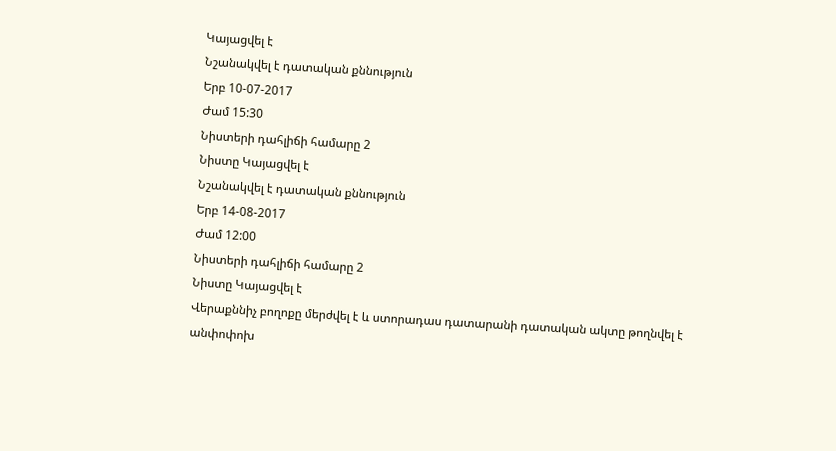Կայացվել է
Նշանակվել է դատական քննություն
Երբ 10-07-2017
Ժամ 15:30
Նիստերի դահլիճի համարը 2
Նիստը Կայացվել է
Նշանակվել է դատական քննություն
Երբ 14-08-2017
Ժամ 12:00
Նիստերի դահլիճի համարը 2
Նիստը Կայացվել է
Վերաքննիչ բողոքը մերժվել է և ստորադաս դատարանի դատական ակտը թողնվել է անփոփոխ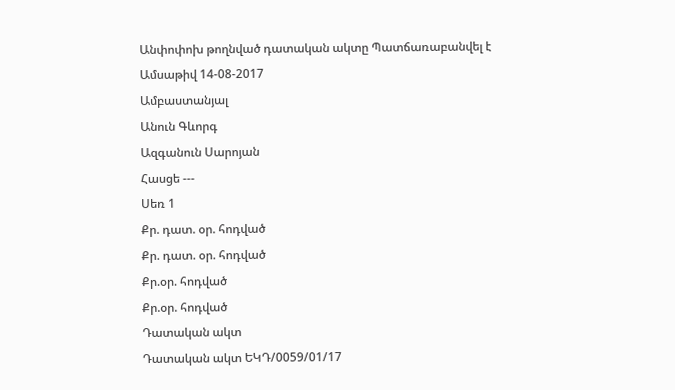Անփոփոխ թողնված դատական ակտը Պատճառաբանվել է
Ամսաթիվ 14-08-2017
Ամբաստանյալ
Անուն Գևորգ
Ազգանուն Սարոյան
Հասցե ---
Սեռ 1
Քր. դատ. օր. հոդված
Քր. դատ. օր. հոդված
Քր.օր. հոդված
Քր.օր. հոդված
Դատական ակտ
Դատական ակտ ԵԿԴ/0059/01/17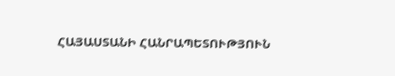ՀԱՅԱՍՏԱՆԻ ՀԱՆՐԱՊԵՏՈՒԹՅՈՒՆ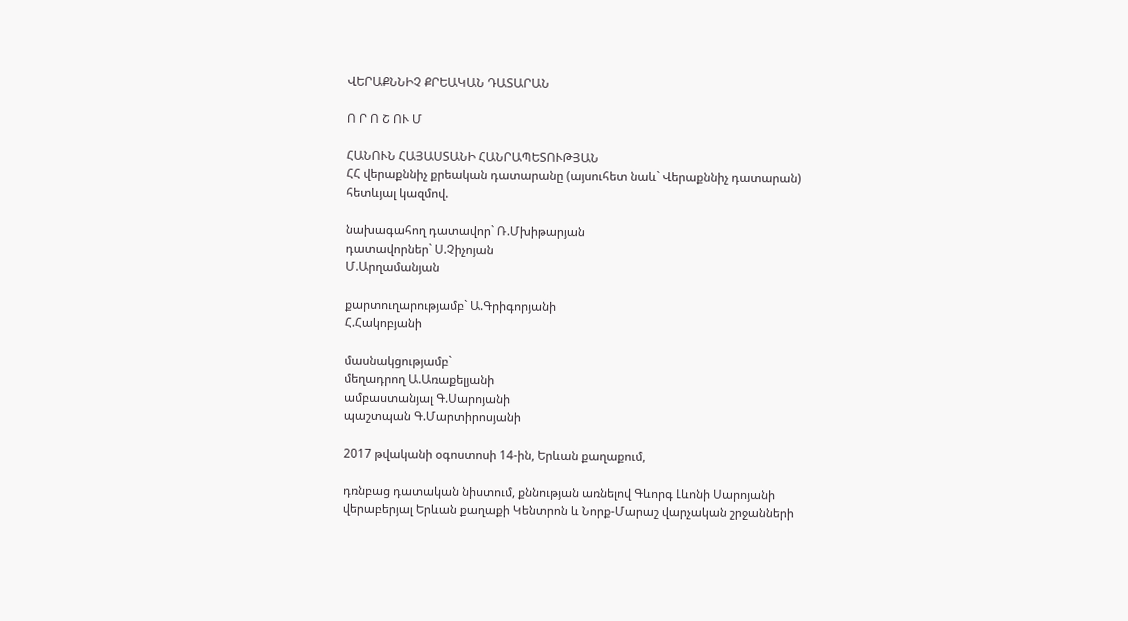ՎԵՐԱՔՆՆԻՉ ՔՐԵԱԿԱՆ ԴԱՏԱՐԱՆ

Ո Ր Ո Շ ՈՒ Մ

ՀԱՆՈՒՆ ՀԱՅԱՍՏԱՆԻ ՀԱՆՐԱՊԵՏՈՒԹՅԱՆ
ՀՀ վերաքննիչ քրեական դատարանը (այսուհետ նաև` Վերաքննիչ դատարան) հետևյալ կազմով.

նախագահող դատավոր` Ռ.Մխիթարյան
դատավորներ` Ս.Չիչոյան
Մ.Արղամանյան

քարտուղարությամբ` Ա.Գրիգորյանի
Հ.Հակոբյանի

մասնակցությամբ`
մեղադրող Ա.Առաքելյանի
ամբաստանյալ Գ.Սարոյանի
պաշտպան Գ.Մարտիրոսյանի

2017 թվականի օգոստոսի 14-ին, Երևան քաղաքում,

դռնբաց դատական նիստում, քննության առնելով Գևորգ Լևոնի Սարոյանի վերաբերյալ Երևան քաղաքի Կենտրոն և Նորք-Մարաշ վարչական շրջանների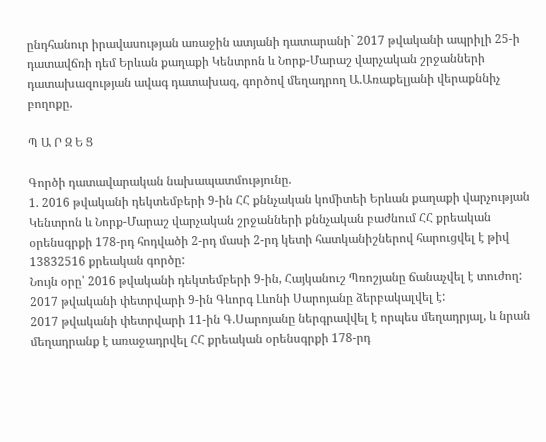ընդհանուր իրավասության առաջին ատյանի դատարանի` 2017 թվականի ապրիլի 25-ի դատավճռի դեմ Երևան քաղաքի Կենտրոն և Նորք-Մարաշ վարչական շրջանների դատախազության ավագ դատախազ, գործով մեղադրող Ա.Առաքելյանի վերաքննիչ բողոքը.

Պ Ա Ր Զ Ե Ց

Գործի դատավարական նախապատմությունը.
1. 2016 թվականի դեկտեմբերի 9-ին ՀՀ քննչական կոմիտեի Երևան քաղաքի վարչության Կենտրոն և Նորք-Մարաշ վարչական շրջանների քննչական բաժնում ՀՀ քրեական օրենսգրքի 178-րդ հոդվածի 2-րդ մասի 2-րդ կետի հատկանիշներով հարուցվել է թիվ 13832516 քրեական գործը:
Նույն օրը՝ 2016 թվականի դեկտեմբերի 9-ին, Հայկանուշ Պռոշյանը ճանաչվել է տուժող:
2017 թվականի փետրվարի 9-ին Գևորգ Լևոնի Սարոյանը ձերբակալվել է:
2017 թվականի փետրվարի 11-ին Գ.Սարոյանը ներգրավվել է որպես մեղադրյալ, և նրան մեղադրանք է առաջադրվել ՀՀ քրեական օրենսգրքի 178-րդ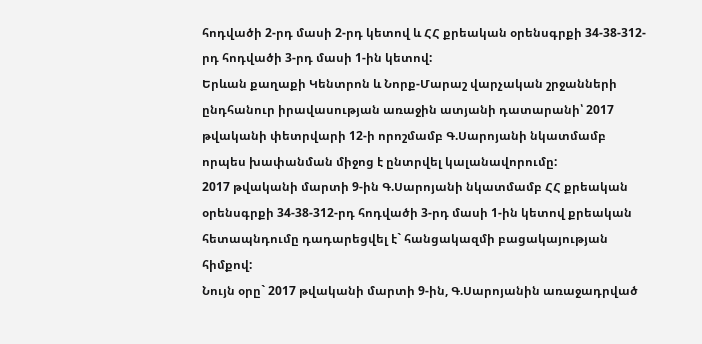հոդվածի 2-րդ մասի 2-րդ կետով և ՀՀ քրեական օրենսգրքի 34-38-312-րդ հոդվածի 3-րդ մասի 1-ին կետով:
Երևան քաղաքի Կենտրոն և Նորք-Մարաշ վարչական շրջանների ընդհանուր իրավասության առաջին ատյանի դատարանի՝ 2017 թվականի փետրվարի 12-ի որոշմամբ Գ.Սարոյանի նկատմամբ որպես խափանման միջոց է ընտրվել կալանավորումը:
2017 թվականի մարտի 9-ին Գ.Սարոյանի նկատմամբ ՀՀ քրեական օրենսգրքի 34-38-312-րդ հոդվածի 3-րդ մասի 1-ին կետով քրեական հետապնդումը դադարեցվել է` հանցակազմի բացակայության հիմքով:
Նույն օրը` 2017 թվականի մարտի 9-ին, Գ.Սարոյանին առաջադրված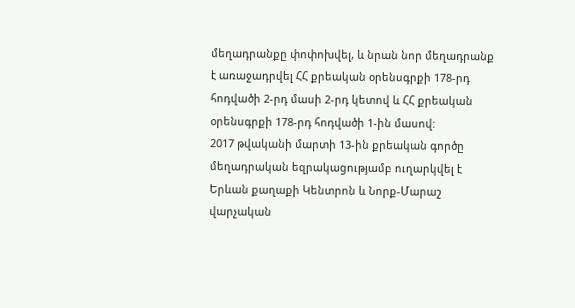մեղադրանքը փոփոխվել, և նրան նոր մեղադրանք է առաջադրվել ՀՀ քրեական օրենսգրքի 178-րդ հոդվածի 2-րդ մասի 2-րդ կետով և ՀՀ քրեական օրենսգրքի 178-րդ հոդվածի 1-ին մասով:
2017 թվականի մարտի 13-ին քրեական գործը մեղադրական եզրակացությամբ ուղարկվել է Երևան քաղաքի Կենտրոն և Նորք-Մարաշ վարչական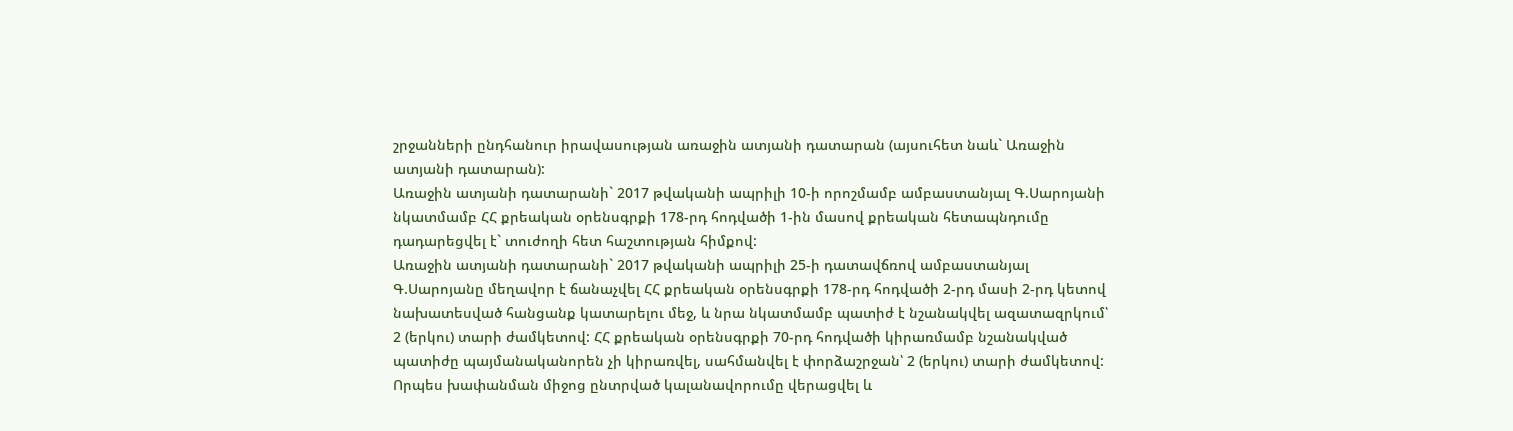շրջանների ընդհանուր իրավասության առաջին ատյանի դատարան (այսուհետ նաև` Առաջին ատյանի դատարան):
Առաջին ատյանի դատարանի` 2017 թվականի ապրիլի 10-ի որոշմամբ ամբաստանյալ Գ.Սարոյանի նկատմամբ ՀՀ քրեական օրենսգրքի 178-րդ հոդվածի 1-ին մասով քրեական հետապնդումը դադարեցվել է` տուժողի հետ հաշտության հիմքով:
Առաջին ատյանի դատարանի` 2017 թվականի ապրիլի 25-ի դատավճռով ամբաստանյալ Գ.Սարոյանը մեղավոր է ճանաչվել ՀՀ քրեական օրենսգրքի 178-րդ հոդվածի 2-րդ մասի 2-րդ կետով նախատեսված հանցանք կատարելու մեջ, և նրա նկատմամբ պատիժ է նշանակվել ազատազրկում՝ 2 (երկու) տարի ժամկետով: ՀՀ քրեական օրենսգրքի 70-րդ հոդվածի կիրառմամբ նշանակված պատիժը պայմանականորեն չի կիրառվել, սահմանվել է փորձաշրջան՝ 2 (երկու) տարի ժամկետով: Որպես խափանման միջոց ընտրված կալանավորումը վերացվել և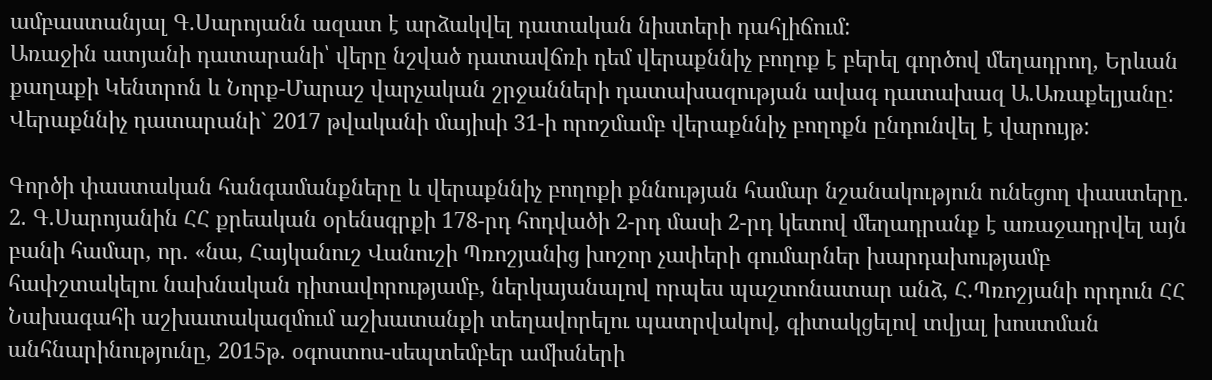ամբաստանյալ Գ.Սարոյանն ազատ է արձակվել դատական նիստերի դահլիճում:
Առաջին ատյանի դատարանի՝ վերը նշված դատավճռի դեմ վերաքննիչ բողոք է բերել գործով մեղադրող, Երևան քաղաքի Կենտրոն և Նորք-Մարաշ վարչական շրջանների դատախազության ավագ դատախազ Ա.Առաքելյանը:
Վերաքննիչ դատարանի` 2017 թվականի մայիսի 31-ի որոշմամբ վերաքննիչ բողոքն ընդունվել է վարույթ:

Գործի փաստական հանգամանքները և վերաքննիչ բողոքի քննության համար նշանակություն ունեցող փաստերը.
2. Գ.Սարոյանին ՀՀ քրեական օրենսգրքի 178-րդ հոդվածի 2-րդ մասի 2-րդ կետով մեղադրանք է առաջադրվել այն բանի համար, որ. «նա, Հայկանուշ Վանուշի Պռոշյանից խոշոր չափերի գումարներ խարդախությամբ հափշտակելու նախնական դիտավորությամբ, ներկայանալով որպես պաշտոնատար անձ, Հ.Պռոշյանի որդուն ՀՀ Նախագահի աշխատակազմում աշխատանքի տեղավորելու պատրվակով, գիտակցելով տվյալ խոստման անհնարինությունը, 2015թ. օգոստոս-սեպտեմբեր ամիսների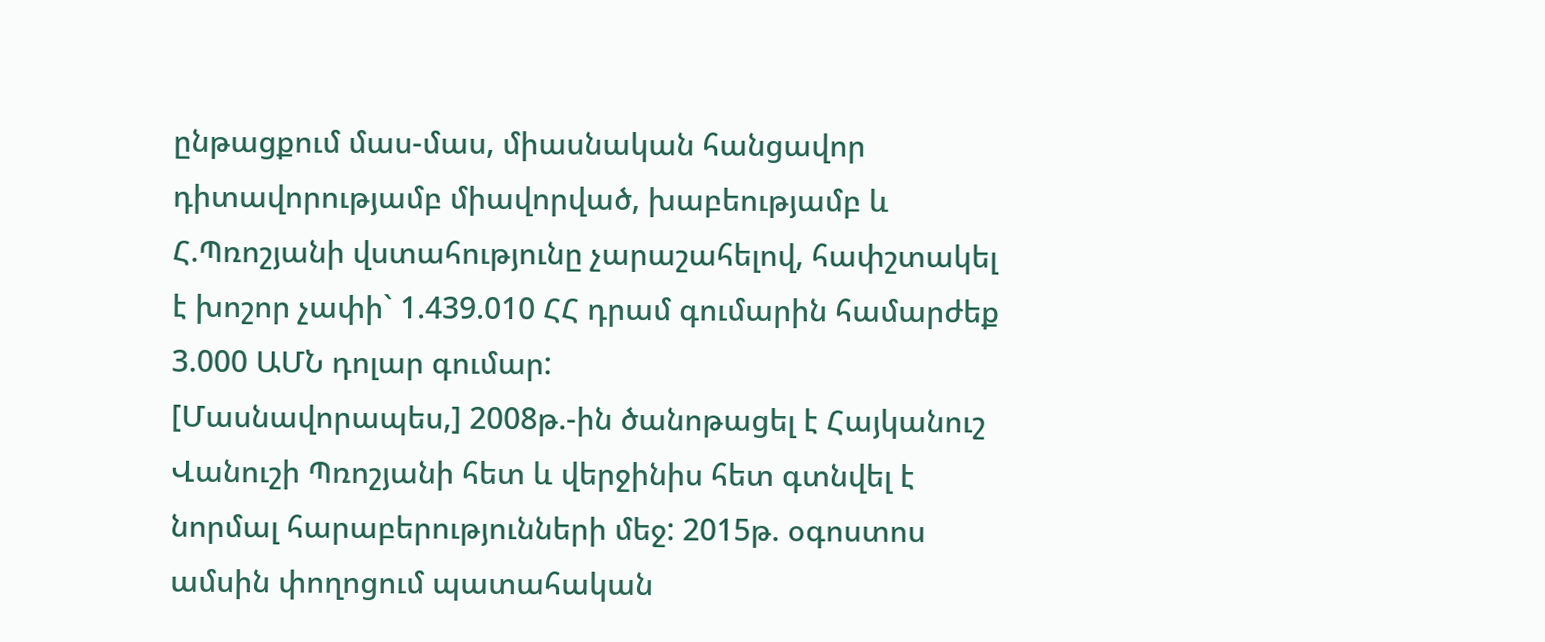ընթացքում մաս-մաս, միասնական հանցավոր դիտավորությամբ միավորված, խաբեությամբ և Հ.Պռոշյանի վստահությունը չարաշահելով, հափշտակել է խոշոր չափի` 1.439.010 ՀՀ դրամ գումարին համարժեք 3.000 ԱՄՆ դոլար գումար:
[Մասնավորապես,] 2008թ.-ին ծանոթացել է Հայկանուշ Վանուշի Պռոշյանի հետ և վերջինիս հետ գտնվել է նորմալ հարաբերությունների մեջ: 2015թ. օգոստոս ամսին փողոցում պատահական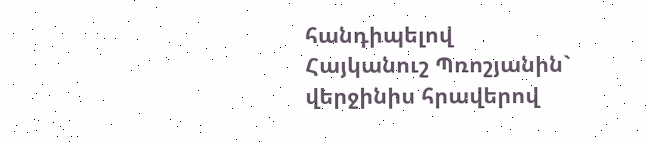հանդիպելով Հայկանուշ Պռոշյանին` վերջինիս հրավերով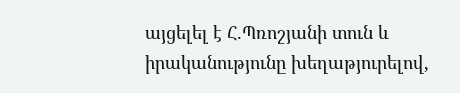այցելել է Հ.Պռոշյանի տուն և իրականությունը խեղաթյուրելով,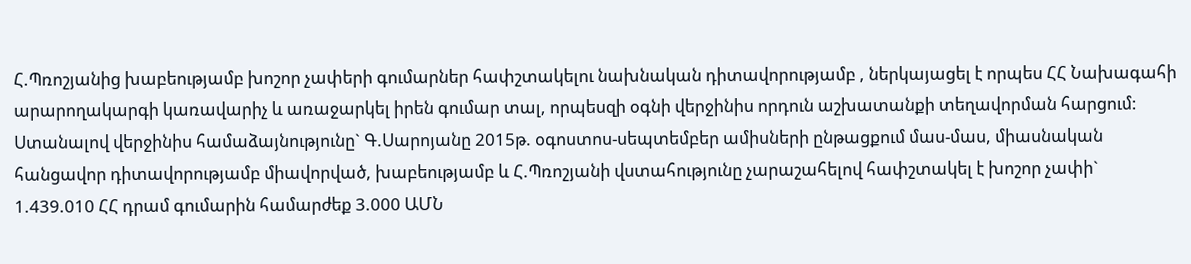Հ.Պռոշյանից խաբեությամբ խոշոր չափերի գումարներ հափշտակելու նախնական դիտավորությամբ , ներկայացել է որպես ՀՀ Նախագահի արարողակարգի կառավարիչ և առաջարկել իրեն գումար տալ, որպեսզի օգնի վերջինիս որդուն աշխատանքի տեղավորման հարցում: Ստանալով վերջինիս համաձայնությունը` Գ.Սարոյանը 2015թ. օգոստոս-սեպտեմբեր ամիսների ընթացքում մաս-մաս, միասնական հանցավոր դիտավորությամբ միավորված, խաբեությամբ և Հ.Պռոշյանի վստահությունը չարաշահելով հափշտակել է խոշոր չափի` 1.439.010 ՀՀ դրամ գումարին համարժեք 3.000 ԱՄՆ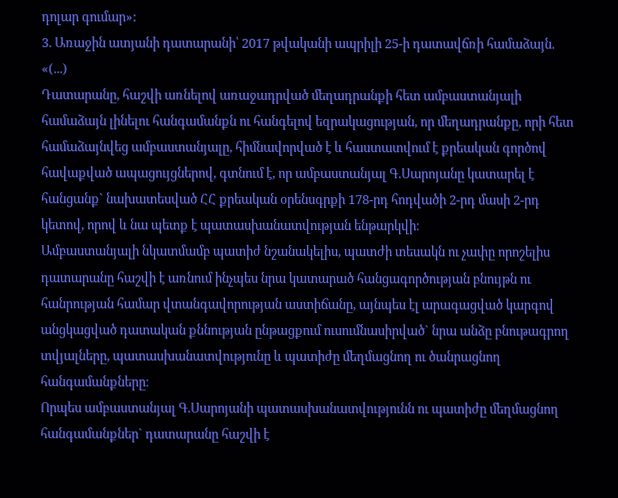դոլար գումար»:
3. Առաջին ատյանի դատարանի՝ 2017 թվականի ապրիլի 25-ի դատավճռի համաձայն.
«(...)
Դատարանը, հաշվի առնելով առաջադրված մեղադրանքի հետ ամբաստանյալի համաձայն լինելու հանգամանքն ու հանգելով եզրակացության, որ մեղադրանքը, որի հետ համաձայնվեց ամբաստանյալը, հիմնավորված է և հաստատվում է քրեական գործով հավաքված ապացույցներով, գտնում է, որ ամբաստանյալ Գ.Սարոյանը կատարել է հանցանք` նախատեսված ՀՀ քրեական օրենսգրքի 178-րդ հոդվածի 2-րդ մասի 2-րդ կետով, որով և նա պետք է պատասխանատվության ենթարկվի։
Ամբաստանյալի նկատմամբ պատիժ նշանակելիս, պատժի տեսակն ու չափը որոշելիս դատարանը հաշվի է առնում ինչպես նրա կատարած հանցագործության բնույթն ու հանրության համար վտանգավորության աստիճանը, այնպես էլ արագացված կարգով անցկացված դատական քննության ընթացքում ուսումնասիրված` նրա անձը բնութագրող տվյալները, պատասխանատվությունը և պատիժը մեղմացնող ու ծանրացնող հանգամանքները։
Որպես ամբաստանյալ Գ.Սարոյանի պատասխանատվությունն ու պատիժը մեղմացնող հանգամանքներ` դատարանը հաշվի է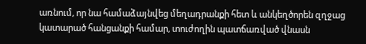առնում, որ նա համաձայնվեց մեղադրանքի հետ և անկեղծորեն զղջաց կատարած հանցանքի համար, տուժողին պատճառված վնասն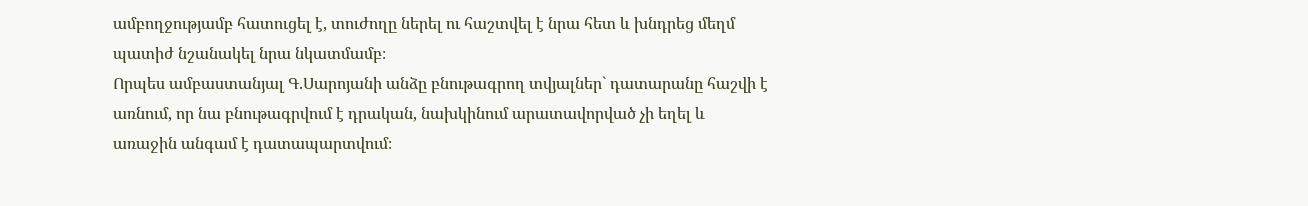ամբողջությամբ հատուցել է, տուժողը ներել ու հաշտվել է նրա հետ և խնդրեց մեղմ պատիժ նշանակել նրա նկատմամբ։
Որպես ամբաստանյալ Գ.Սարոյանի անձը բնութագրող տվյալներ` դատարանը հաշվի է առնում, որ նա բնութագրվում է դրական, նախկինում արատավորված չի եղել և առաջին անգամ է դատապարտվում։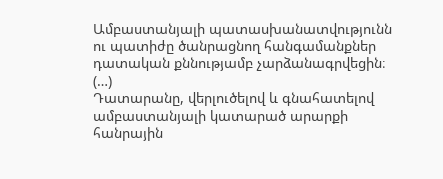Ամբաստանյալի պատասխանատվությունն ու պատիժը ծանրացնող հանգամանքներ դատական քննությամբ չարձանագրվեցին։
(…)
Դատարանը, վերլուծելով և գնահատելով ամբաստանյալի կատարած արարքի հանրային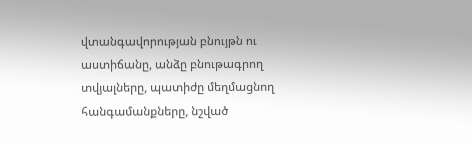վտանգավորության բնույթն ու աստիճանը, անձը բնութագրող տվյալները, պատիժը մեղմացնող հանգամանքները, նշված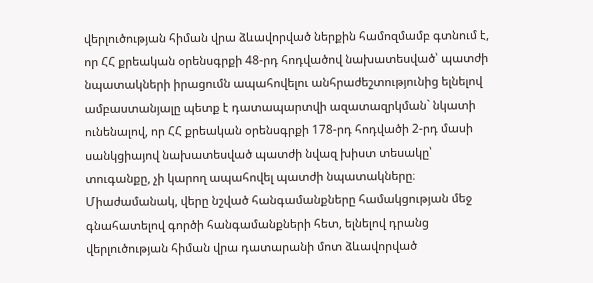վերլուծության հիման վրա ձևավորված ներքին համոզմամբ գտնում է, որ ՀՀ քրեական օրենսգրքի 48-րդ հոդվածով նախատեսված՝ պատժի նպատակների իրացումն ապահովելու անհրաժեշտությունից ելնելով ամբաստանյալը պետք է դատապարտվի ազատազրկման` նկատի ունենալով, որ ՀՀ քրեական օրենսգրքի 178-րդ հոդվածի 2-րդ մասի սանկցիայով նախատեսված պատժի նվազ խիստ տեսակը՝ տուգանքը, չի կարող ապահովել պատժի նպատակները։
Միաժամանակ, վերը նշված հանգամանքները համակցության մեջ գնահատելով գործի հանգամանքների հետ, ելնելով դրանց վերլուծության հիման վրա դատարանի մոտ ձևավորված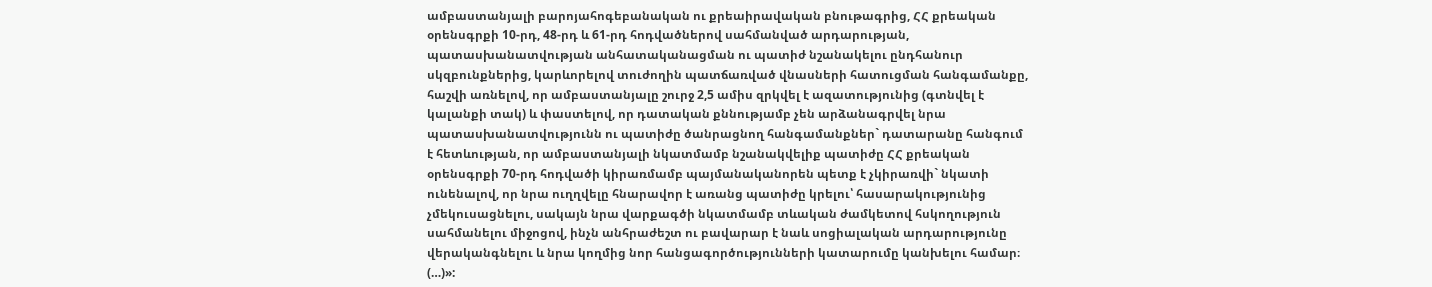ամբաստանյալի բարոյահոգեբանական ու քրեաիրավական բնութագրից, ՀՀ քրեական օրենսգրքի 10-րդ, 48-րդ և 61-րդ հոդվածներով սահմանված արդարության, պատասխանատվության անհատականացման ու պատիժ նշանակելու ընդհանուր սկզբունքներից, կարևորելով տուժողին պատճառված վնասների հատուցման հանգամանքը, հաշվի առնելով, որ ամբաստանյալը շուրջ 2,5 ամիս զրկվել է ազատությունից (գտնվել է կալանքի տակ) և փաստելով, որ դատական քննությամբ չեն արձանագրվել նրա պատասխանատվությունն ու պատիժը ծանրացնող հանգամանքներ` դատարանը հանգում է հետևության, որ ամբաստանյալի նկատմամբ նշանակվելիք պատիժը ՀՀ քրեական օրենսգրքի 70-րդ հոդվածի կիրառմամբ պայմանականորեն պետք է չկիրառվի` նկատի ունենալով, որ նրա ուղղվելը հնարավոր է առանց պատիժը կրելու՝ հասարակությունից չմեկուսացնելու, սակայն նրա վարքագծի նկատմամբ տևական ժամկետով հսկողություն սահմանելու միջոցով, ինչն անհրաժեշտ ու բավարար է նաև սոցիալական արդարությունը վերականգնելու և նրա կողմից նոր հանցագործությունների կատարումը կանխելու համար։
(…)»: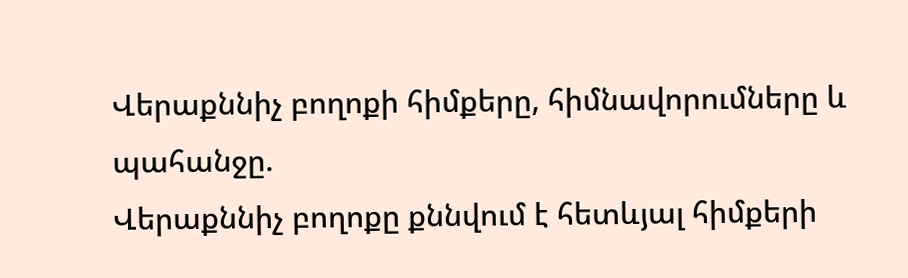Վերաքննիչ բողոքի հիմքերը, հիմնավորումները և պահանջը.
Վերաքննիչ բողոքը քննվում է հետևյալ հիմքերի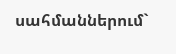սահմաններում`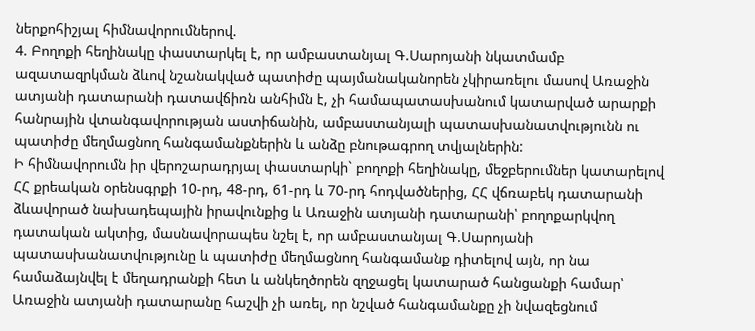ներքոհիշյալ հիմնավորումներով.
4. Բողոքի հեղինակը փաստարկել է, որ ամբաստանյալ Գ.Սարոյանի նկատմամբ ազատազրկման ձևով նշանակված պատիժը պայմանականորեն չկիրառելու մասով Առաջին ատյանի դատարանի դատավճիռն անհիմն է, չի համապատասխանում կատարված արարքի հանրային վտանգավորության աստիճանին, ամբաստանյալի պատասխանատվությունն ու պատիժը մեղմացնող հանգամանքներին և անձը բնութագրող տվյալներին:
Ի հիմնավորումն իր վերոշարադրյալ փաստարկի` բողոքի հեղինակը, մեջբերումներ կատարելով ՀՀ քրեական օրենսգրքի 10-րդ, 48-րդ, 61-րդ և 70-րդ հոդվածներից, ՀՀ վճռաբեկ դատարանի ձևավորած նախադեպային իրավունքից և Առաջին ատյանի դատարանի՝ բողոքարկվող դատական ակտից, մասնավորապես նշել է, որ ամբաստանյալ Գ.Սարոյանի պատասխանատվությունը և պատիժը մեղմացնող հանգամանք դիտելով այն, որ նա համաձայնվել է մեղադրանքի հետ և անկեղծորեն զղջացել կատարած հանցանքի համար՝ Առաջին ատյանի դատարանը հաշվի չի առել, որ նշված հանգամանքը չի նվազեցնում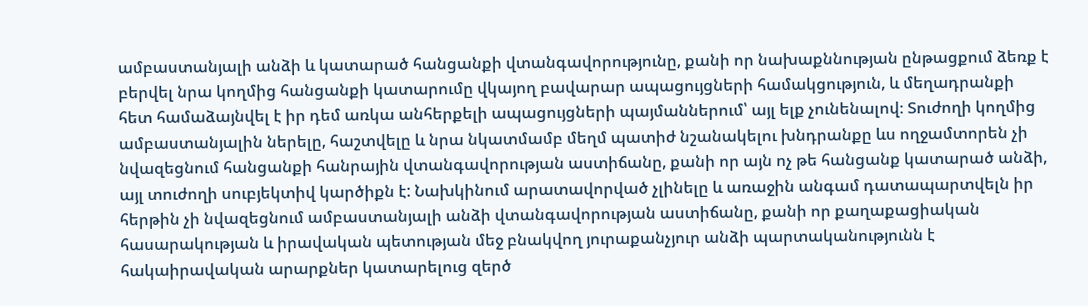ամբաստանյալի անձի և կատարած հանցանքի վտանգավորությունը, քանի որ նախաքննության ընթացքում ձեռք է բերվել նրա կողմից հանցանքի կատարումը վկայող բավարար ապացույցների համակցություն, և մեղադրանքի հետ համաձայնվել է իր դեմ առկա անհերքելի ապացույցների պայմաններում՝ այլ ելք չունենալով։ Տուժողի կողմից ամբաստանյալին ներելը, հաշտվելը և նրա նկատմամբ մեղմ պատիժ նշանակելու խնդրանքը ևս ողջամտորեն չի նվազեցնում հանցանքի հանրային վտանգավորության աստիճանը, քանի որ այն ոչ թե հանցանք կատարած անձի, այլ տուժողի սուբյեկտիվ կարծիքն է: Նախկինում արատավորված չլինելը և առաջին անգամ դատապարտվելն իր հերթին չի նվազեցնում ամբաստանյալի անձի վտանգավորության աստիճանը, քանի որ քաղաքացիական հասարակության և իրավական պետության մեջ բնակվող յուրաքանչյուր անձի պարտականությունն է հակաիրավական արարքներ կատարելուց զերծ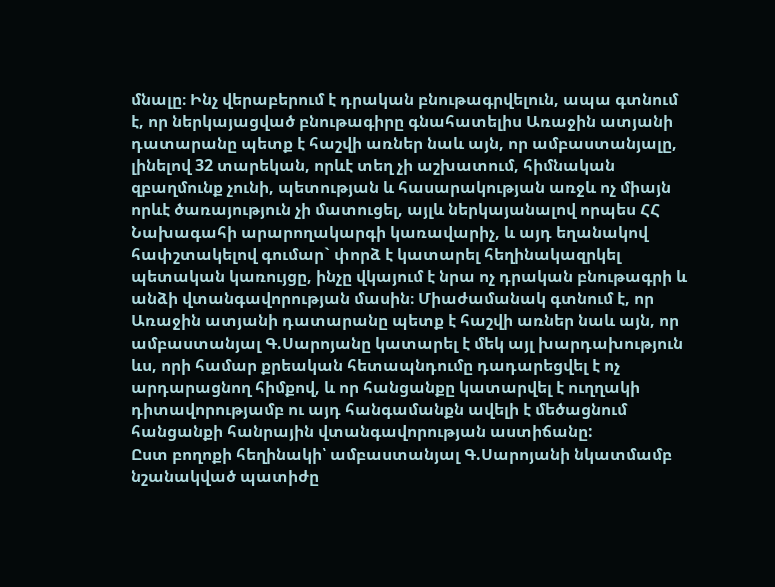մնալը։ Ինչ վերաբերում է դրական բնութագրվելուն, ապա գտնում է, որ ներկայացված բնութագիրը գնահատելիս Առաջին ատյանի դատարանը պետք է հաշվի առներ նաև այն, որ ամբաստանյալը, լինելով 32 տարեկան, որևէ տեղ չի աշխատում, հիմնական զբաղմունք չունի, պետության և հասարակության առջև ոչ միայն որևէ ծառայություն չի մատուցել, այլև ներկայանալով որպես ՀՀ Նախագահի արարողակարգի կառավարիչ, և այդ եղանակով հափշտակելով գումար` փորձ է կատարել հեղինակազրկել պետական կառույցը, ինչը վկայում է նրա ոչ դրական բնութագրի և անձի վտանգավորության մասին։ Միաժամանակ գտնում է, որ Առաջին ատյանի դատարանը պետք է հաշվի առներ նաև այն, որ ամբաստանյալ Գ.Սարոյանը կատարել է մեկ այլ խարդախություն ևս, որի համար քրեական հետապնդումը դադարեցվել է ոչ արդարացնող հիմքով, և որ հանցանքը կատարվել է ուղղակի դիտավորությամբ ու այդ հանգամանքն ավելի է մեծացնում հանցանքի հանրային վտանգավորության աստիճանը:
Ըստ բողոքի հեղինակի՝ ամբաստանյալ Գ.Սարոյանի նկատմամբ նշանակված պատիժը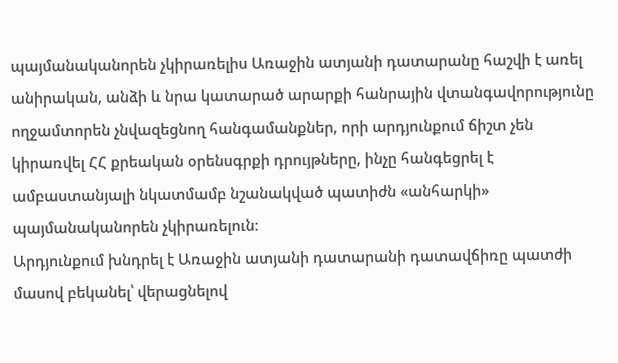պայմանականորեն չկիրառելիս Առաջին ատյանի դատարանը հաշվի է առել անիրական, անձի և նրա կատարած արարքի հանրային վտանգավորությունը ողջամտորեն չնվազեցնող հանգամանքներ, որի արդյունքում ճիշտ չեն կիրառվել ՀՀ քրեական օրենսգրքի դրույթները, ինչը հանգեցրել է ամբաստանյալի նկատմամբ նշանակված պատիժն «անհարկի» պայմանականորեն չկիրառելուն։
Արդյունքում խնդրել է Առաջին ատյանի դատարանի դատավճիռը պատժի մասով բեկանել՝ վերացնելով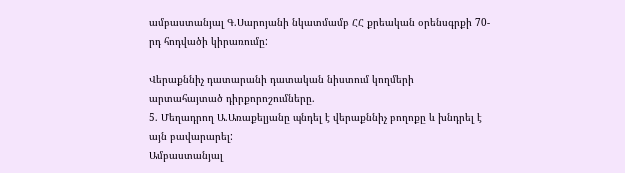ամբաստանյալ Գ.Սարոյանի նկատմամբ ՀՀ քրեական օրենսգրքի 70-րդ հոդվածի կիրառումը:

Վերաքննիչ դատարանի դատական նիստում կողմերի արտահայտած դիրքորոշումները.
5. Մեղադրող Ա.Առաքելյանը պնդել է վերաքննիչ բողոքը և խնդրել է այն բավարարել:
Ամբաստանյալ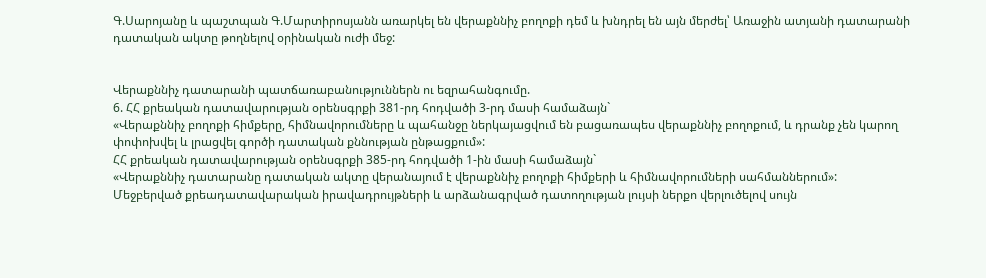Գ.Սարոյանը և պաշտպան Գ.Մարտիրոսյանն առարկել են վերաքննիչ բողոքի դեմ և խնդրել են այն մերժել՝ Առաջին ատյանի դատարանի դատական ակտը թողնելով օրինական ուժի մեջ:


Վերաքննիչ դատարանի պատճառաբանություններն ու եզրահանգումը.
6. ՀՀ քրեական դատավարության օրենսգրքի 381-րդ հոդվածի 3-րդ մասի համաձայն`
«Վերաքննիչ բողոքի հիմքերը, հիմնավորումները և պահանջը ներկայացվում են բացառապես վերաքննիչ բողոքում, և դրանք չեն կարող փոփոխվել և լրացվել գործի դատական քննության ընթացքում»:
ՀՀ քրեական դատավարության օրենսգրքի 385-րդ հոդվածի 1-ին մասի համաձայն`
«Վերաքննիչ դատարանը դատական ակտը վերանայում է վերաքննիչ բողոքի հիմքերի և հիմնավորումների սահմաններում»:
Մեջբերված քրեադատավարական իրավադրույթների և արձանագրված դատողության լույսի ներքո վերլուծելով սույն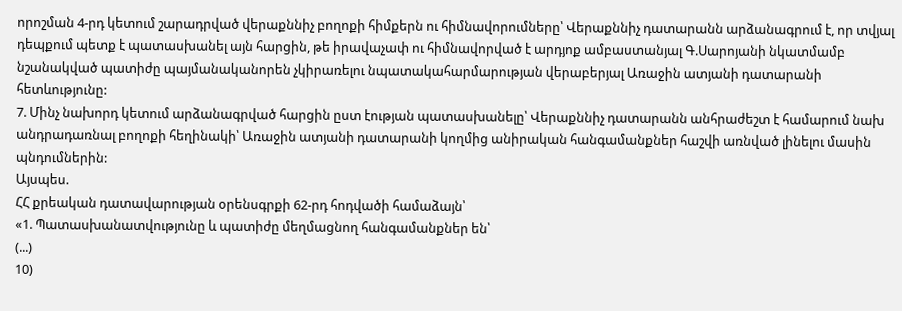որոշման 4-րդ կետում շարադրված վերաքննիչ բողոքի հիմքերն ու հիմնավորումները՝ Վերաքննիչ դատարանն արձանագրում է, որ տվյալ դեպքում պետք է պատասխանել այն հարցին, թե իրավաչափ ու հիմնավորված է արդյոք ամբաստանյալ Գ.Սարոյանի նկատմամբ նշանակված պատիժը պայմանականորեն չկիրառելու նպատակահարմարության վերաբերյալ Առաջին ատյանի դատարանի հետևությունը:
7. Մինչ նախորդ կետում արձանագրված հարցին ըստ էության պատասխանելը՝ Վերաքննիչ դատարանն անհրաժեշտ է համարում նախ անդրադառնալ բողոքի հեղինակի՝ Առաջին ատյանի դատարանի կողմից անիրական հանգամանքներ հաշվի առնված լինելու մասին պնդումներին:
Այսպես.
ՀՀ քրեական դատավարության օրենսգրքի 62-րդ հոդվածի համաձայն՝
«1. Պատասխանատվությունը և պատիժը մեղմացնող հանգամանքներ են՝
(...)
10)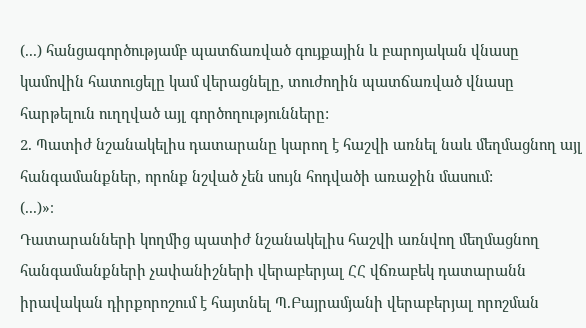(...) հանցագործությամբ պատճառված գույքային և բարոյական վնասը կամովին հատուցելը կամ վերացնելը, տուժողին պատճառված վնասը հարթելուն ուղղված այլ գործողությունները:
2. Պատիժ նշանակելիս դատարանը կարող է հաշվի առնել նաև մեղմացնող այլ հանգամանքներ, որոնք նշված չեն սույն հոդվածի առաջին մասում:
(...)»։
Դատարանների կողմից պատիժ նշանակելիս հաշվի առնվող մեղմացնող հանգամանքների չափանիշների վերաբերյալ ՀՀ վճռաբեկ դատարանն իրավական դիրքորոշում է հայտնել Պ.Բայրամյանի վերաբերյալ որոշման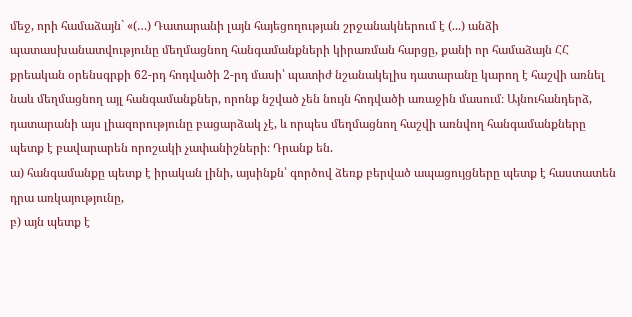մեջ, որի համաձայն` «(…) Դատարանի լայն հայեցողության շրջանակներում է (...) անձի պատասխանատվությունը մեղմացնող հանգամանքների կիրառման հարցը, քանի որ համաձայն ՀՀ քրեական օրենսգրքի 62-րդ հոդվածի 2-րդ մասի՝ պատիժ նշանակելիս դատարանը կարող է հաշվի առնել նաև մեղմացնող այլ հանգամանքներ, որոնք նշված չեն նույն հոդվածի առաջին մասում։ Այնուհանդերձ, դատարանի այս լիազորությունը բացարձակ չէ, և որպես մեղմացնող հաշվի առնվող հանգամանքները պետք է բավարարեն որոշակի չափանիշների։ Դրանք են.
ա) հանգամանքը պետք է իրական լինի, այսինքն՝ գործով ձեռք բերված ապացույցները պետք է հաստատեն դրա առկայությունը,
բ) այն պետք է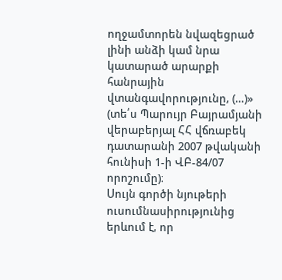ողջամտորեն նվազեցրած լինի անձի կամ նրա կատարած արարքի հանրային վտանգավորությունը, (…)» (տե՛ս Պարույր Բայրամյանի վերաբերյալ ՀՀ վճռաբեկ դատարանի 2007 թվականի հունիսի 1-ի ՎԲ-84/07 որոշումը)։
Սույն գործի նյութերի ուսումնասիրությունից երևում է, որ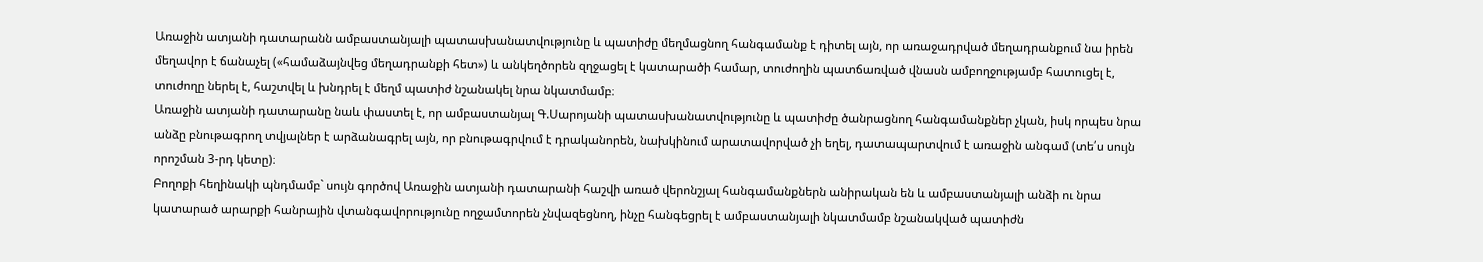Առաջին ատյանի դատարանն ամբաստանյալի պատասխանատվությունը և պատիժը մեղմացնող հանգամանք է դիտել այն, որ առաջադրված մեղադրանքում նա իրեն մեղավոր է ճանաչել («համաձայնվեց մեղադրանքի հետ») և անկեղծորեն զղջացել է կատարածի համար, տուժողին պատճառված վնասն ամբողջությամբ հատուցել է, տուժողը ներել է, հաշտվել և խնդրել է մեղմ պատիժ նշանակել նրա նկատմամբ։
Առաջին ատյանի դատարանը նաև փաստել է, որ ամբաստանյալ Գ.Սարոյանի պատասխանատվությունը և պատիժը ծանրացնող հանգամանքներ չկան, իսկ որպես նրա անձը բնութագրող տվյալներ է արձանագրել այն, որ բնութագրվում է դրականորեն, նախկինում արատավորված չի եղել, դատապարտվում է առաջին անգամ (տե՛ս սույն որոշման 3-րդ կետը)։
Բողոքի հեղինակի պնդմամբ` սույն գործով Առաջին ատյանի դատարանի հաշվի առած վերոնշյալ հանգամանքներն անիրական են և ամբաստանյալի անձի ու նրա կատարած արարքի հանրային վտանգավորությունը ողջամտորեն չնվազեցնող, ինչը հանգեցրել է ամբաստանյալի նկատմամբ նշանակված պատիժն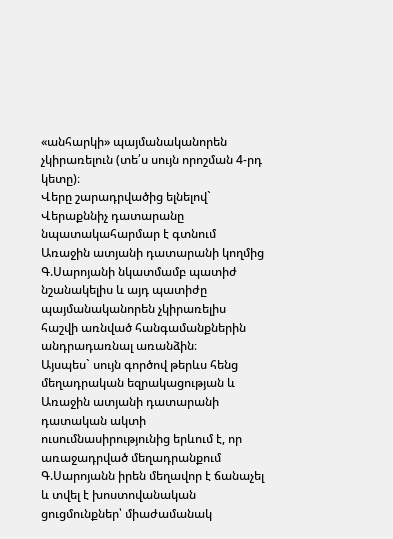«անհարկի» պայմանականորեն չկիրառելուն (տե՛ս սույն որոշման 4-րդ կետը)։
Վերը շարադրվածից ելնելով` Վերաքննիչ դատարանը նպատակահարմար է գտնում Առաջին ատյանի դատարանի կողմից Գ.Սարոյանի նկատմամբ պատիժ նշանակելիս և այդ պատիժը պայմանականորեն չկիրառելիս հաշվի առնված հանգամանքներին անդրադառնալ առանձին։
Այսպես` սույն գործով թերևս հենց մեղադրական եզրակացության և Առաջին ատյանի դատարանի դատական ակտի ուսումնասիրությունից երևում է, որ առաջադրված մեղադրանքում Գ.Սարոյանն իրեն մեղավոր է ճանաչել և տվել է խոստովանական ցուցմունքներ՝ միաժամանակ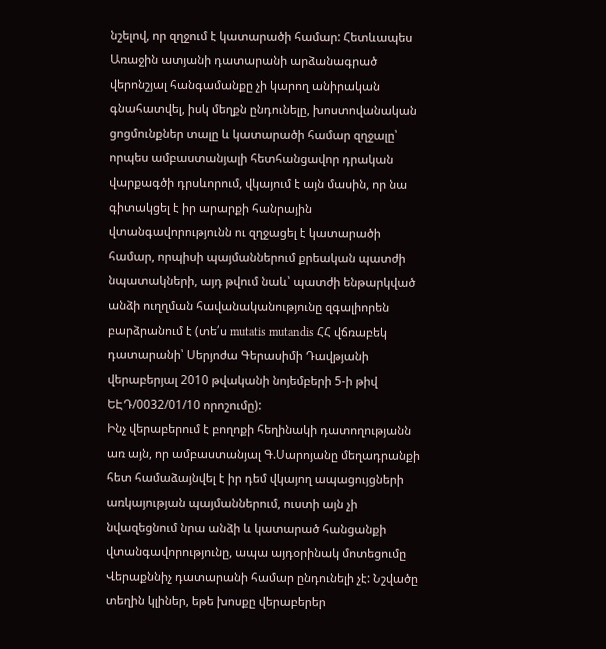նշելով, որ զղջում է կատարածի համար: Հետևապես Առաջին ատյանի դատարանի արձանագրած վերոնշյալ հանգամանքը չի կարող անիրական գնահատվել, իսկ մեղքն ընդունելը, խոստովանական ցոցմունքներ տալը և կատարածի համար զղջալը՝ որպես ամբաստանյալի հետհանցավոր դրական վարքագծի դրսևորում, վկայում է այն մասին, որ նա գիտակցել է իր արարքի հանրային վտանգավորությունն ու զղջացել է կատարածի համար, որպիսի պայմաններում քրեական պատժի նպատակների, այդ թվում նաև՝ պատժի ենթարկված անձի ուղղման հավանականությունը զգալիորեն բարձրանում է (տե՛ս mutatis mutandis ՀՀ վճռաբեկ դատարանի՝ Սերյոժա Գերասիմի Դավթյանի վերաբերյալ 2010 թվականի նոյեմբերի 5-ի թիվ ԵԷԴ/0032/01/10 որոշումը):
Ինչ վերաբերում է բողոքի հեղինակի դատողությանն առ այն, որ ամբաստանյալ Գ.Սարոյանը մեղադրանքի հետ համաձայնվել է իր դեմ վկայող ապացույցների առկայության պայմաններում, ուստի այն չի նվազեցնում նրա անձի և կատարած հանցանքի վտանգավորությունը, ապա այդօրինակ մոտեցումը Վերաքննիչ դատարանի համար ընդունելի չէ: Նշվածը տեղին կլիներ, եթե խոսքը վերաբերեր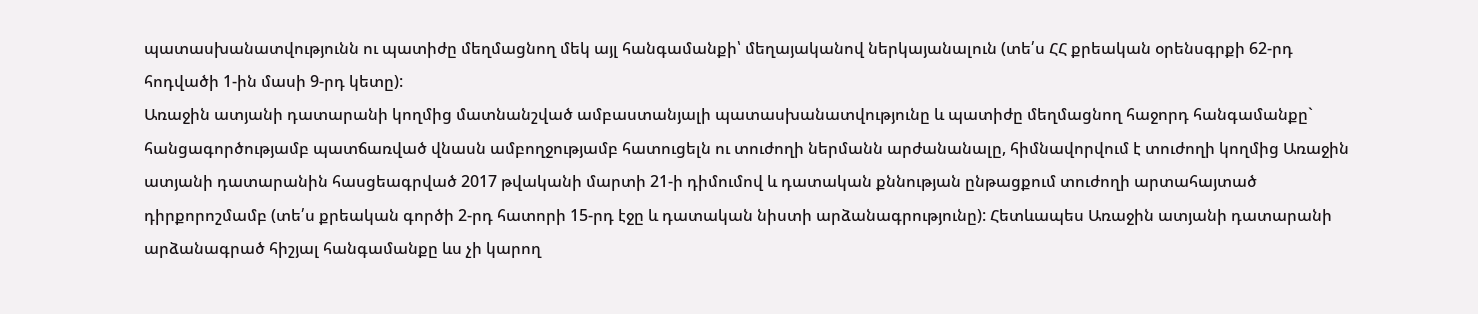պատասխանատվությունն ու պատիժը մեղմացնող մեկ այլ հանգամանքի՝ մեղայականով ներկայանալուն (տե՛ս ՀՀ քրեական օրենսգրքի 62-րդ հոդվածի 1-ին մասի 9-րդ կետը):
Առաջին ատյանի դատարանի կողմից մատնանշված ամբաստանյալի պատասխանատվությունը և պատիժը մեղմացնող հաջորդ հանգամանքը` հանցագործությամբ պատճառված վնասն ամբողջությամբ հատուցելն ու տուժողի ներմանն արժանանալը, հիմնավորվում է տուժողի կողմից Առաջին ատյանի դատարանին հասցեագրված 2017 թվականի մարտի 21-ի դիմումով և դատական քննության ընթացքում տուժողի արտահայտած դիրքորոշմամբ (տե՛ս քրեական գործի 2-րդ հատորի 15-րդ էջը և դատական նիստի արձանագրությունը): Հետևապես Առաջին ատյանի դատարանի արձանագրած հիշյալ հանգամանքը ևս չի կարող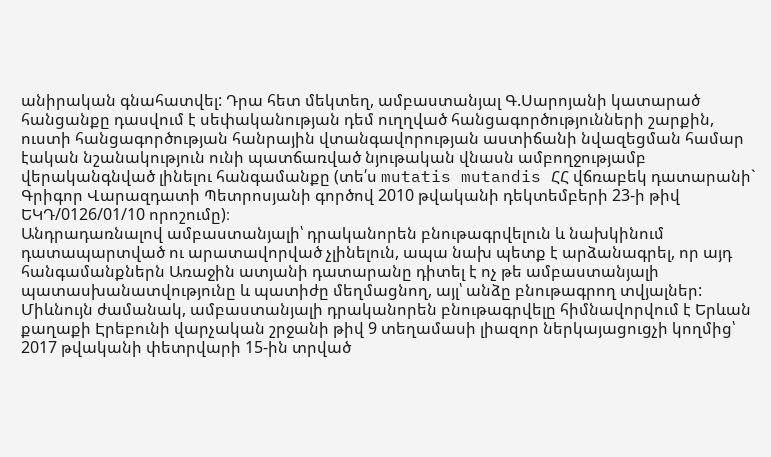անիրական գնահատվել: Դրա հետ մեկտեղ, ամբաստանյալ Գ.Սարոյանի կատարած հանցանքը դասվում է սեփականության դեմ ուղղված հանցագործությունների շարքին, ուստի հանցագործության հանրային վտանգավորության աստիճանի նվազեցման համար էական նշանակություն ունի պատճառված նյութական վնասն ամբողջությամբ վերականգնված լինելու հանգամանքը (տե՛ս mutatis mutandis ՀՀ վճռաբեկ դատարանի` Գրիգոր Վարազդատի Պետրոսյանի գործով 2010 թվականի դեկտեմբերի 23-ի թիվ ԵԿԴ/0126/01/10 որոշումը)։
Անդրադառնալով ամբաստանյալի՝ դրականորեն բնութագրվելուն և նախկինում դատապարտված ու արատավորված չլինելուն, ապա նախ պետք է արձանագրել, որ այդ հանգամանքներն Առաջին ատյանի դատարանը դիտել է ոչ թե ամբաստանյալի պատասխանատվությունը և պատիժը մեղմացնող, այլ՝ անձը բնութագրող տվյալներ: Միևնույն ժամանակ, ամբաստանյալի դրականորեն բնութագրվելը հիմնավորվում է Երևան քաղաքի Էրեբունի վարչական շրջանի թիվ 9 տեղամասի լիազոր ներկայացուցչի կողմից՝ 2017 թվականի փետրվարի 15-ին տրված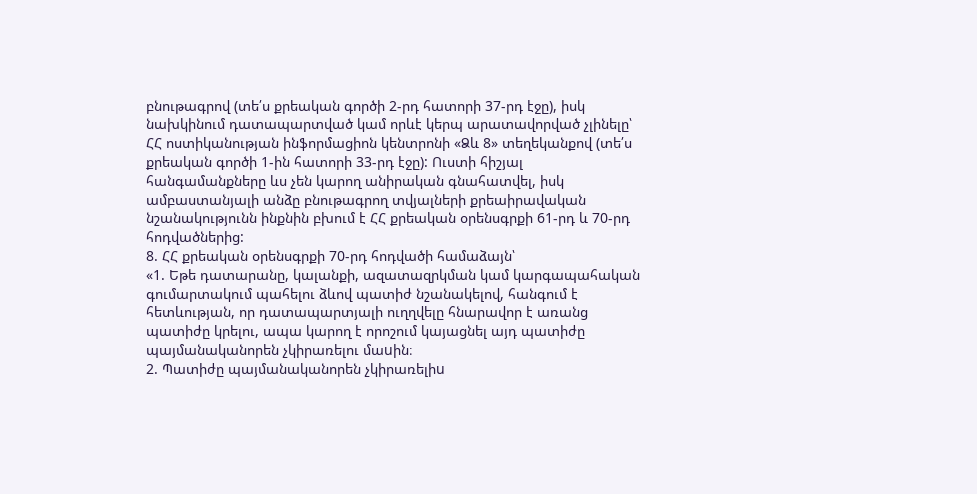բնութագրով (տե՛ս քրեական գործի 2-րդ հատորի 37-րդ էջը), իսկ նախկինում դատապարտված կամ որևէ կերպ արատավորված չլինելը՝ ՀՀ ոստիկանության ինֆորմացիոն կենտրոնի «Ձև 8» տեղեկանքով (տե՛ս քրեական գործի 1-ին հատորի 33-րդ էջը): Ուստի հիշյալ հանգամանքները ևս չեն կարող անիրական գնահատվել, իսկ ամբաստանյալի անձը բնութագրող տվյալների քրեաիրավական նշանակությունն ինքնին բխում է ՀՀ քրեական օրենսգրքի 61-րդ և 70-րդ հոդվածներից:
8. ՀՀ քրեական օրենսգրքի 70-րդ հոդվածի համաձայն՝
«1. Եթե դատարանը, կալանքի, ազատազրկման կամ կարգապահական գումարտակում պահելու ձևով պատիժ նշանակելով, հանգում է հետևության, որ դատապարտյալի ուղղվելը հնարավոր է առանց պատիժը կրելու, ապա կարող է որոշում կայացնել այդ պատիժը պայմանականորեն չկիրառելու մաuին։
2. Պատիժը պայմանականորեն չկիրառելիu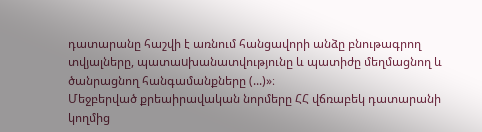դատարանը հաշվի է առնում հանցավորի անձը բնութագրող տվյալները, պատաuխանատվությունը և պատիժը մեղմացնող և ծանրացնող հանգամանքները (...)»։
Մեջբերված քրեաիրավական նորմերը ՀՀ վճռաբեկ դատարանի կողմից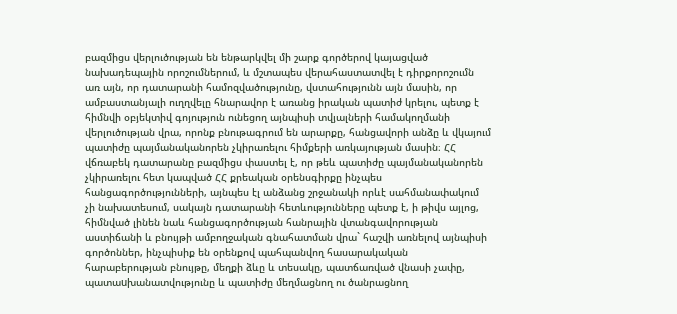բազմիցս վերլուծության են ենթարկվել մի շարք գործերով կայացված նախադեպային որոշումներում, և մշտապես վերահաստատվել է դիրքորոշումն առ այն, որ դատարանի համոզվածությունը, վստահությունն այն մասին, որ ամբաստանյալի ուղղվելը հնարավոր է առանց իրական պատիժ կրելու, պետք է հիմնվի օբյեկտիվ գոյություն ունեցող այնպիսի տվյալների համակողմանի վերլուծության վրա, որոնք բնութագրում են արարքը, հանցավորի անձը և վկայում պատիժը պայմանականորեն չկիրառելու հիմքերի առկայության մասին։ ՀՀ վճռաբեկ դատարանը բազմիցս փաստել է, որ թեև պատիժը պայմանականորեն չկիրառելու հետ կապված ՀՀ քրեական օրենսգիրքը ինչպես հանցագործությունների, այնպես էլ անձանց շրջանակի որևէ սահմանափակում չի նախատեսում, սակայն դատարանի հետևությունները պետք է, ի թիվս այլոց, հիմնված լինեն նաև հանցագործության հանրային վտանգավորության աստիճանի և բնույթի ամբողջական գնահատման վրա` հաշվի առնելով այնպիսի գործոններ, ինչպիսիք են օրենքով պահպանվող հասարակական հարաբերության բնույթը, մեղքի ձևը և տեսակը, պատճառված վնասի չափը, պատաuխանատվությունը և պատիժը մեղմացնող ու ծանրացնող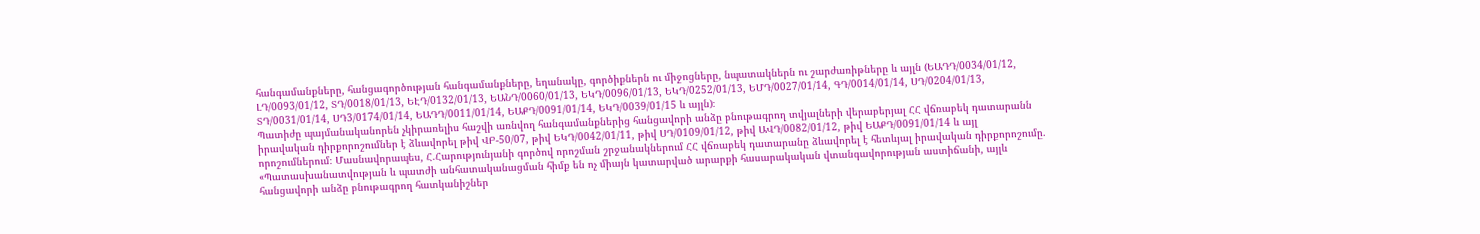հանգամանքները, հանցագործության հանգամանքները, եղանակը, գործիքներն ու միջոցները, նպատակներն ու շարժառիթները և այլն (ԵԱԴԴ/0034/01/12, ԼԴ/0093/01/12, ՏԴ/0018/01/13, ԵԷԴ/0132/01/13, ԵԱՆԴ/0060/01/13, ԵԿԴ/0096/01/13, ԵԿԴ/0252/01/13, ԵՄԴ/0027/01/14, ԳԴ/0014/01/14, ՍԴ/0204/01/13, ՏԴ/0031/01/14, ՍԴ3/0174/01/14, ԵԱԴԴ/0011/01/14, ԵԱՔԴ/0091/01/14, ԵԿԴ/0039/01/15 և այլն)։
Պատիժը պայմանականորեն չկիրառելիս հաշվի առնվող հանգամանքներից հանցավորի անձը բնութագրող տվյալների վերաբերյալ ՀՀ վճռաբեկ դատարանն իրավական դիրքորոշումներ է ձևավորել թիվ ՎԲ-50/07, թիվ ԵԿԴ/0042/01/11, թիվ ՍԴ/0109/01/12, թիվ ԱՎԴ/0082/01/12, թիվ ԵԱՔԴ/0091/01/14 և այլ որոշումներում։ Մասնավորապես, Հ.Հարությունյանի գործով որոշման շրջանակներում ՀՀ վճռաբեկ դատարանը ձևավորել է հետևյալ իրավական դիրքորոշումը. «Պատասխանատվության և պատժի անհատականացման հիմք են ոչ միայն կատարված արարքի հասարակական վտանգավորության աստիճանի, այլև հանցավորի անձը բնութագրող հատկանիշներ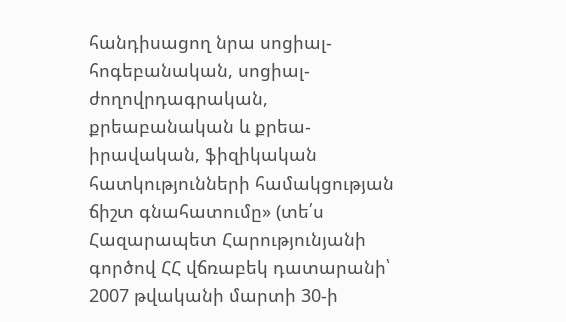հանդիսացող նրա սոցիալ-հոգեբանական, սոցիալ-ժողովրդագրական, քրեաբանական և քրեա-իրավական, ֆիզիկական հատկությունների համակցության ճիշտ գնահատումը» (տե՛ս Հազարապետ Հարությունյանի գործով ՀՀ վճռաբեկ դատարանի՝ 2007 թվականի մարտի 30-ի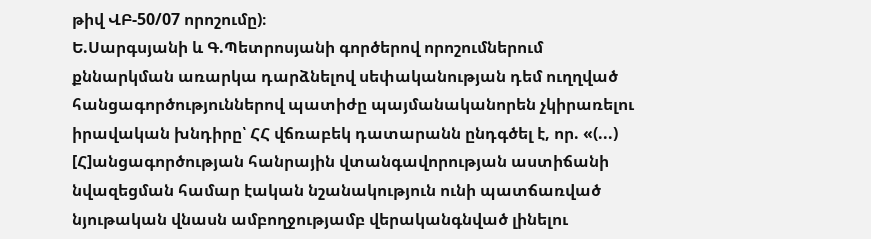թիվ ՎԲ-50/07 որոշումը)։
Ե.Սարգսյանի և Գ.Պետրոսյանի գործերով որոշումներում քննարկման առարկա դարձնելով սեփականության դեմ ուղղված հանցագործություններով պատիժը պայմանականորեն չկիրառելու իրավական խնդիրը՝ ՀՀ վճռաբեկ դատարանն ընդգծել է, որ. «(...) [Հ]անցագործության հանրային վտանգավորության աստիճանի նվազեցման համար էական նշանակություն ունի պատճառված նյութական վնասն ամբողջությամբ վերականգնված լինելու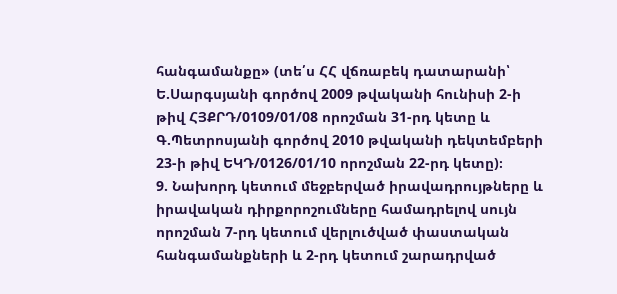հանգամանքը» (տե՛ս ՀՀ վճռաբեկ դատարանի՝ Ե.Սարգսյանի գործով 2009 թվականի հունիսի 2-ի թիվ ՀՅՔՐԴ/0109/01/08 որոշման 31-րդ կետը և Գ.Պետրոսյանի գործով 2010 թվականի դեկտեմբերի 23-ի թիվ ԵԿԴ/0126/01/10 որոշման 22-րդ կետը)։
9. Նախորդ կետում մեջբերված իրավադրույթները և իրավական դիրքորոշումները համադրելով սույն որոշման 7-րդ կետում վերլուծված փաստական հանգամանքների և 2-րդ կետում շարադրված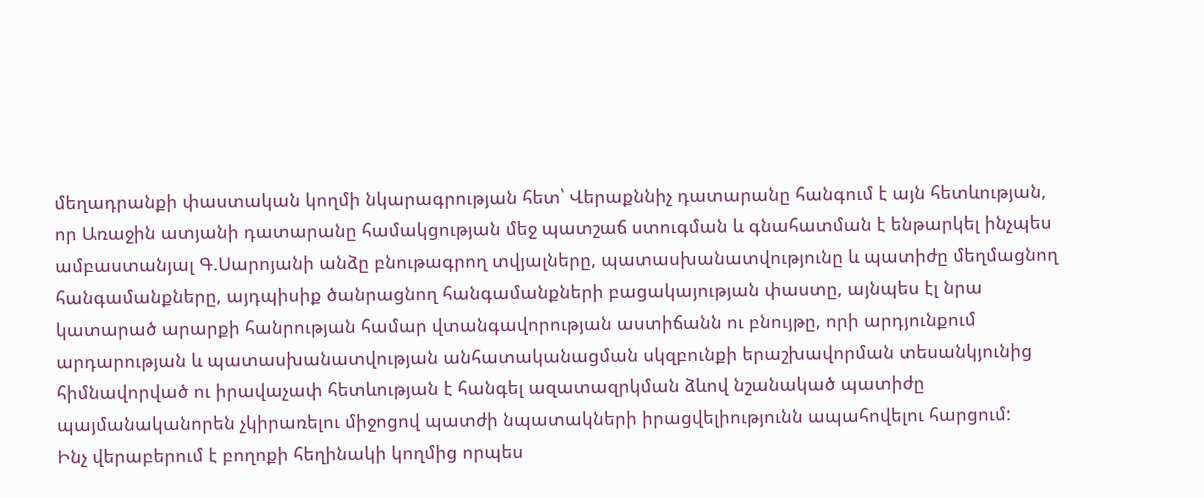մեղադրանքի փաստական կողմի նկարագրության հետ՝ Վերաքննիչ դատարանը հանգում է այն հետևության, որ Առաջին ատյանի դատարանը համակցության մեջ պատշաճ ստուգման և գնահատման է ենթարկել ինչպես ամբաստանյալ Գ.Սարոյանի անձը բնութագրող տվյալները, պատասխանատվությունը և պատիժը մեղմացնող հանգամանքները, այդպիսիք ծանրացնող հանգամանքների բացակայության փաստը, այնպես էլ նրա կատարած արարքի հանրության համար վտանգավորության աստիճանն ու բնույթը, որի արդյունքում արդարության և պատասխանատվության անհատականացման սկզբունքի երաշխավորման տեսանկյունից հիմնավորված ու իրավաչափ հետևության է հանգել ազատազրկման ձևով նշանակած պատիժը պայմանականորեն չկիրառելու միջոցով պատժի նպատակների իրացվելիությունն ապահովելու հարցում:
Ինչ վերաբերում է բողոքի հեղինակի կողմից որպես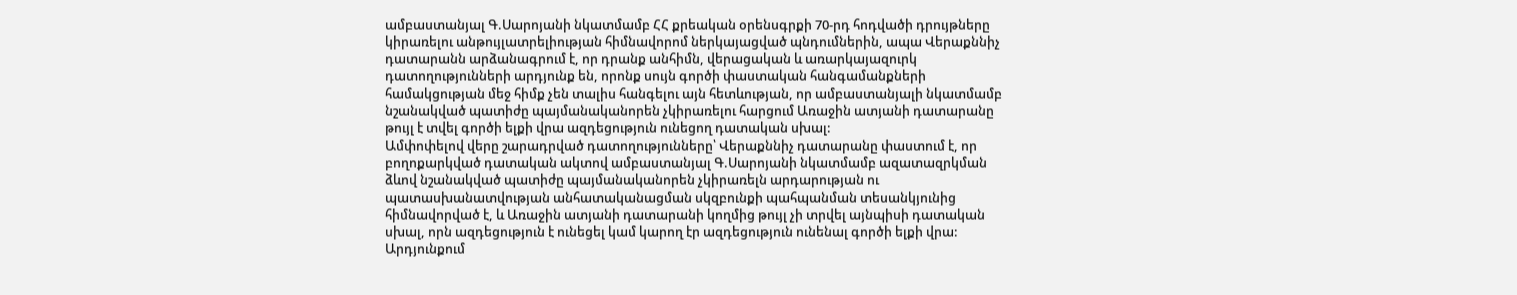ամբաստանյալ Գ.Սարոյանի նկատմամբ ՀՀ քրեական օրենսգրքի 70-րդ հոդվածի դրույթները կիրառելու անթույլատրելիության հիմնավորոմ ներկայացված պնդումներին, ապա Վերաքննիչ դատարանն արձանագրում է, որ դրանք անհիմն, վերացական և առարկայազուրկ դատողությունների արդյունք են, որոնք սույն գործի փաստական հանգամանքների համակցության մեջ հիմք չեն տալիս հանգելու այն հետևության, որ ամբաստանյալի նկատմամբ նշանակված պատիժը պայմանականորեն չկիրառելու հարցում Առաջին ատյանի դատարանը թույլ է տվել գործի ելքի վրա ազդեցություն ունեցող դատական սխալ:
Ամփոփելով վերը շարադրված դատողությունները՝ Վերաքննիչ դատարանը փաստում է, որ բողոքարկված դատական ակտով ամբաստանյալ Գ.Սարոյանի նկատմամբ ազատազրկման ձևով նշանակված պատիժը պայմանականորեն չկիրառելն արդարության ու պատասխանատվության անհատականացման սկզբունքի պահպանման տեսանկյունից հիմնավորված է, և Առաջին ատյանի դատարանի կողմից թույլ չի տրվել այնպիսի դատական սխալ, որն ազդեցություն է ունեցել կամ կարող էր ազդեցություն ունենալ գործի ելքի վրա:
Արդյունքում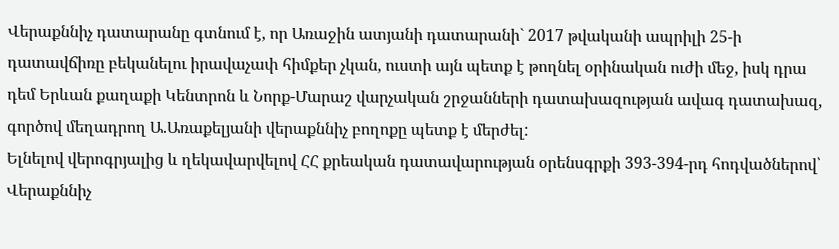Վերաքննիչ դատարանը գտնում է, որ Առաջին ատյանի դատարանի` 2017 թվականի ապրիլի 25-ի դատավճիռը բեկանելու իրավաչափ հիմքեր չկան, ուստի այն պետք է թողնել օրինական ուժի մեջ, իսկ դրա դեմ Երևան քաղաքի Կենտրոն և Նորք-Մարաշ վարչական շրջանների դատախազության ավագ դատախազ, գործով մեղադրող Ա.Առաքելյանի վերաքննիչ բողոքը պետք է մերժել:
Ելնելով վերոգրյալից և ղեկավարվելով ՀՀ քրեական դատավարության օրենսգրքի 393-394-րդ հոդվածներով՝ Վերաքննիչ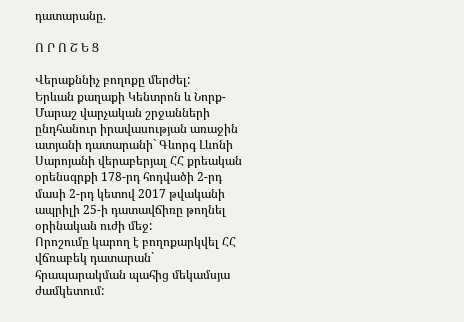դատարանը.

Ո Ր Ո Շ Ե Ց

Վերաքննիչ բողոքը մերժել:
Երևան քաղաքի Կենտրոն և Նորք-Մարաշ վարչական շրջանների ընդհանուր իրավասության առաջին ատյանի դատարանի` Գևորգ Լևոնի Սարոյանի վերաբերյալ ՀՀ քրեական օրենսգրքի 178-րդ հոդվածի 2-րդ մասի 2-րդ կետով 2017 թվականի ապրիլի 25-ի դատավճիռը թողնել օրինական ուժի մեջ:
Որոշումը կարող է բողոքարկվել ՀՀ վճռաբեկ դատարան` հրապարակման պահից մեկամսյա ժամկետում: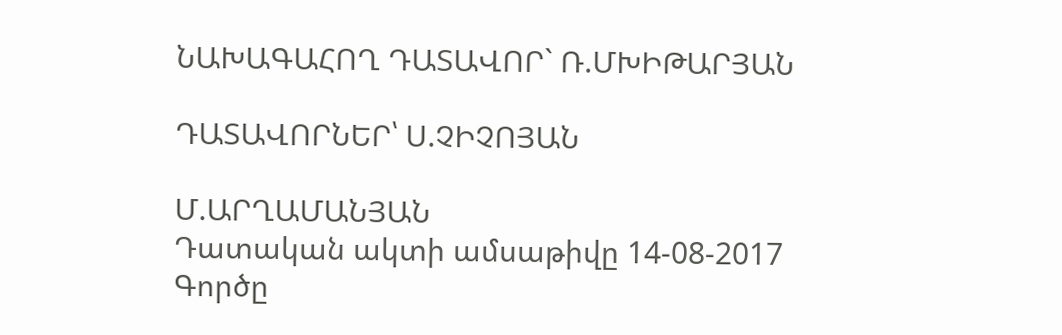ՆԱԽԱԳԱՀՈՂ ԴԱՏԱՎՈՐ` Ռ.ՄԽԻԹԱՐՅԱՆ

ԴԱՏԱՎՈՐՆԵՐ՝ Ս.ՉԻՉՈՅԱՆ

Մ.ԱՐՂԱՄԱՆՅԱՆ
Դատական ակտի ամսաթիվը 14-08-2017
Գործը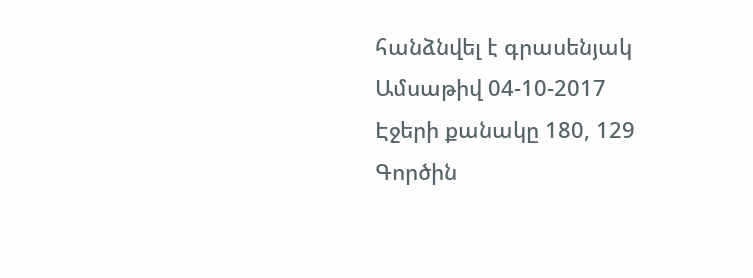հանձնվել է գրասենյակ
Ամսաթիվ 04-10-2017
Էջերի քանակը 180, 129
Գործին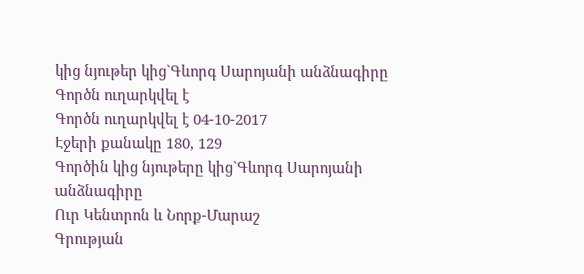կից նյութեր կից`Գևորգ Սարոյանի անձնագիրը
Գործն ուղարկվել է
Գործն ուղարկվել է 04-10-2017
Էջերի քանակը 180, 129
Գործին կից նյութերը կից`Գևորգ Սարոյանի անձնագիրը
Ուր Կենտրոն և Նորք-Մարաշ
Գրության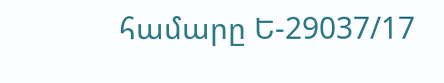համարը Ե-29037/17